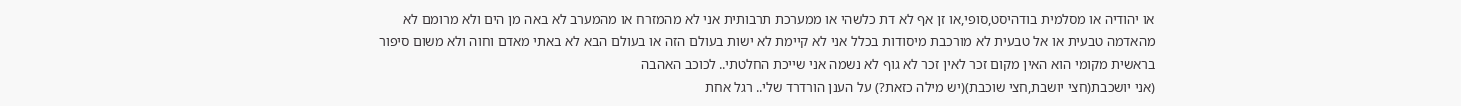או יהודיה או מסלמית בודהיסט,סופי,או זן אף לא דת כלשהי או ממערכת תרבותית אני לא מהמזרח או מהמערב לא באה מן הים ולא מרומם לא מהאדמה טבעית או אל טבעית לא מורכבת מיסודות בכלל אני לא קיימת לא ישות בעולם הזה או בעולם הבא לא באתי מאדם וחוה ולא משום סיפור בראשית מקומי הוא האין מקום זכר לאין זכר לא גוף לא נשמה אני שייכת החלטתי.. לכוכב האהבה
(אני יושכבת(חצי יושבת,חצי שוכבת)(יש מילה כזאת?) על הענן הורדרד שלי.. רגל אחת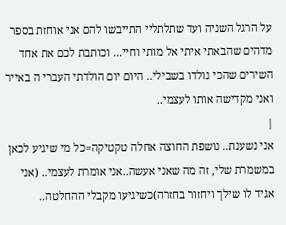על הרגל השניה ועד שתלתליי התייבשו להם אני אוחזת בספר מדהים שהבאתי איתי אל מותי וחיי... וכותבת לכם את אחד השירים שהכי נולדו בשבילי.. היום יום הולדתי העברי ה באייר ואני מקדישה אותו לעצמי..
|
אני נשענת.. נושפת החוצה אחלה טקטיקה=כל מי שיגיע לכאן במשמרת שלי, זה מה שאני אעשה..אני אומרת לעצמי.. (אני אגיד לו שילך ויחזור בחזרה)כשיגיעו מקבלי ההחלטה..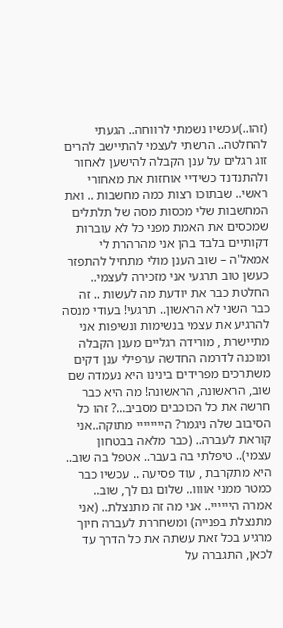(זהו..)עכשיו נשמתי לרווחה.. הגעתי להחלטה.. הרשתי לעצמי להתיישב להרים זוג רגלים על ענן הקבלה להישען לאחור ולהתנדנד כשידיי אוחזות את מאחורי ראשי.. שבתוכו רצות כמה מחשבות .. ואת המחשבות שלי מכסות מסה של תלתלים שמכסים את האמת מפני כל לא עוברות דקותיים בלבד בהן אני מהרהרת לי אמאל'ה – שוב הענן מולי מתחיל להתפזר כעשן טוב תרגעי אני מזכירה לעצמי.. החלטת כבר את יודעת מה לעשות .. זה כבר השני לא הראשון.. תרגעי! בעודי מנסה להרגיע את עצמי בנשימות ונשיפות אני מתיישרת , מורידה רגליים מענן הקבלה ומוכנה לדרמה החדשה ערפילי ענן דקים משתרכים מפרידים בינינו היא נעמדה שם שוב, הראשונה, הראשונה! מה היא כבר חרשה את כל הכוכבים מסביב...? זהו כל הסיבוב שלה ניגמר? היייייייי מתוקה..אני קוראת לעברה.. (כבר מלאה בבטחון עצמי).. טיפלתי בה בעבר.. אטפל בה שוב.. היא מתקרבת , עוד פסיעה .. עכשיו כבר כמטר ממני אוווו.. שלום גם לך, שוב.. אמרה היייייי.. אני מה זה מתנצלת.. (אני מתנצלת בפנייה) ומשחררת לעברה חיוך מרגיע בכל זאת עשתה את כל הדרך עד לכאן, התגברה על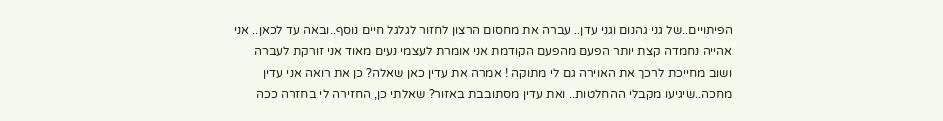הפיתויים..של גני גהנום וגני עדן.. עברה את מחסום הרצון לחזור לגלגל חיים נוסף..ובאה עד לכאן.. אני אהייה נחמדה קצת יותר הפעם מהפעם הקודמת אני אומרת לעצמי נעים מאוד אני זורקת לעברה ושוב מחייכת לרכך את האוירה גם לי מתוקה ! אמרה את עדין כאן שאלה? כן את רואה אני עדין מחכה..שיגיעו מקבלי ההחלטות.. ואת עדין מסתובבת באזור? שאלתי כן, החזירה לי בחזרה ככה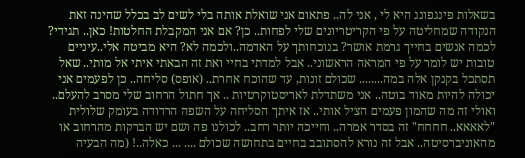בשאלות פינגפונג היא לי , אני לה.. פתאום אני שואלת אותה בלי לשים לב בכלל שהינה זאת הנקודה שמחליטה על פי הקריטריונים שלי לפחות.. כן? אם אני המקבלת החלטות! כאן.. תגידי? לכמה אנשים בחייך גרמת אושר? בנוכחותך על האדמה..ולכמה לא? היא מביטה אלי..עיניים טובות יש לומר על פי המראה הראשוני.. אבל למדתי בחיי ואת זה הבאתי איתי אל מותי.. שאל תסתכל בקנקן אלה במה........ שכולם זונות, עד שהוכח אחרת.. (אופס) סליחה.. כן לפעמים אני יכולה להיות מאוד בוטה.. אני משתדלת לאריסטוקרטיות .. אך חתול הרחוב שלי מסרב להעלם.. ואולי זה מה שהמון פעמים הציל אותי.. אז איתך הסליחה על השפה הרדודה בעומק שלולית "לאאאא.. חחחח" זה בסדר אמרה.. וחייכה יותר רחב.. לכולנו פה ושם יש הברקות מהרחוב או מהאוניברסיטה.. אבל זה נורא להסתובב בחיים בתחושה שכולם .... ... כאלה..! (מה הבעיה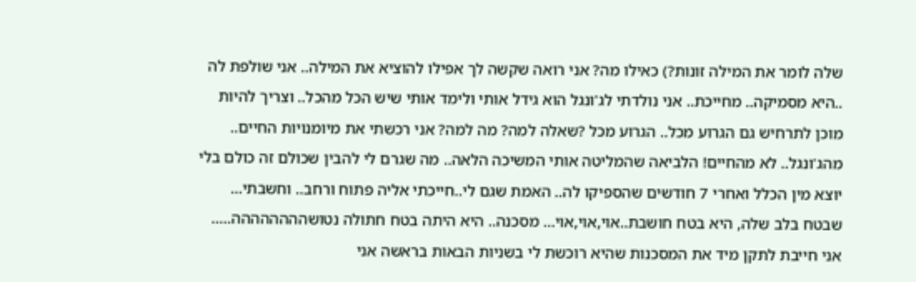שלה לומר את המילה זונות?) כאילו מה? אני רואה שקשה לך אפילו להוציא את המילה.. אני שולפת לה ..היא מסמיקה.. מחייכת.. אני נולדתי לג'ונגל הוא גידל אותי ולימד אותי שיש הכל מהכל.. וצריך להיות מוכן לתרחיש גם הגרוע מכל.. הגרוע מכל ?שאלה למה? מה למה? אני רכשתי את מיומנויות החיים.. מהג'ונגל.. לא מהחיים! הלביאה שהמליטה אותי המשיכה הלאה.. מה שגרם לי להבין שכולם זה כולם בלי יוצא מין הכלל ואחרי 7 חודשים שהספיקו לה.. האמת שגם לי..חייכתי אליה פתוח ורחב.. וחשבתי... שבטח בלב שלה, היא בטח חושבת..אוי,אוי,אוי... מסכנה.. היא היתה בטח חתולה נטושהההההההה..... אני חייבת לתקן מיד את המסכנות שהיא רוכשת לי בשניות הבאות בראשה אני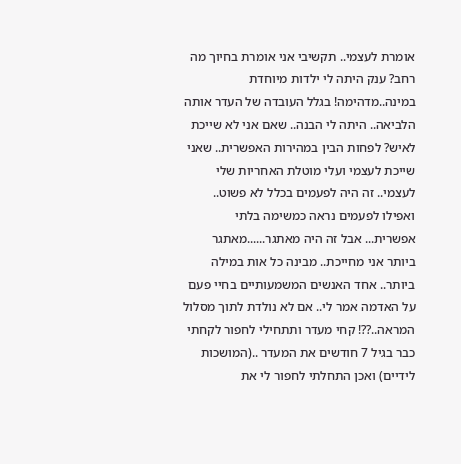אומרת לעצמי.. תקשיבי אני אומרת בחיוך מה רחב? ענק היתה לי ילדות מיוחדת במינה..מדהימה! בגלל העובדה של העדר אותה הלביאה.. היתה לי הבנה.. שאם אני לא שייכת לאיש? לפחות הבין במהירות האפשרית.. שאני שייכת לעצמי ועלי מוטלת האחריות שלי לעצמי.. זה היה לפעמים בכלל לא פשוט.. ואפילו לפעמים נראה כמשימה בלתי אפשרית... אבל זה היה מאתגר......מאתגר ביותר אני מחייכת.. מבינה כל אות במילה ביותר.. אחד האנשים המשמעותיים בחיי פעם על האדמה אמר לי.. אם לא נולדת לתוך מסלול המראה..??! קחי מעדר ותתחילי לחפור לקחתי כבר בגיל 7 חודשים את המעדר ..(המושכות לידיים) ואכן התחלתי לחפור לי את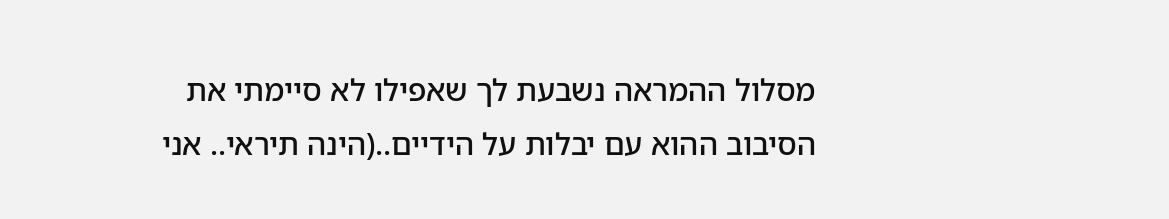מסלול ההמראה נשבעת לך שאפילו לא סיימתי את הסיבוב ההוא עם יבלות על הידיים..(הינה תיראי.. אני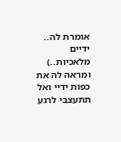אומרת לה.. ידיים מלאכיות..) ומראה לה את כפות ידיי ואל תתעצבי לרגע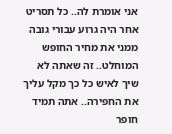אני אומרת לה.. כל תסריט אחר היה גרוע עבורי גובה ממני את מחיר החופש המוחלט.. זה שאתה לא שיך לאיש כל כך מקל עליך את החפירה.. אתה תמיד חופר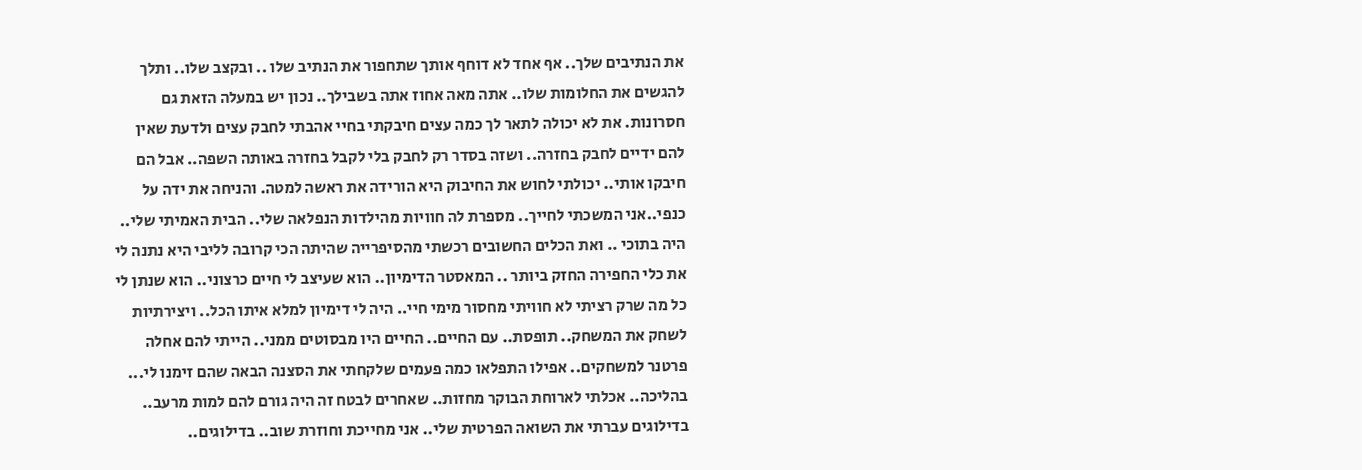את הנתיבים שלך.. אף אחד לא דוחף אותך שתחפור את הנתיב שלו .. ובקצב שלו.. ותלך להגשים את החלומות שלו.. אתה מאה אחוז אתה בשבילך.. נכון יש במעלה הזאת גם חסרונות. את לא יכולה לתאר לך כמה עצים חיבקתי בחיי אהבתי לחבק עצים ולדעת שאין להם ידיים לחבק בחזרה.. ושזה בסדר רק לחבק בלי לקבל בחזרה באותה השפה.. אבל הם חיבקו אותי.. יכולתי לחוש את החיבוק היא הורידה את ראשה למטה. והניחה את ידה על כנפי..אני המשכתי לחייך.. מספרת לה חוויות מהילדות הנפלאה שלי.. הבית האמיתי שלי.. היה בתוכי .. ואת הכלים החשובים רכשתי מהסיפרייה שהיתה הכי קרובה לליבי היא נתנה לי את כלי החפירה החזק ביותר .. המאסטר הדימיון.. הוא שעיצב לי חיים כרצוני.. הוא שנתן לי כל מה שרק רציתי לא חוויתי מחסור מימי חיי.. היה לי דימיון למלא איתו הכל.. ויצירתיות לשחק את המשחק.. תופסת.. עם החיים.. החיים היו מבסוטים ממני.. הייתי להם אחלה פרטנר למשחקים.. אפילו התפלאו כמה פעמים שלקחתי את הסצנה הבאה שהם זימנו לי... בהליכה.. אכלתי לארוחת הבוקר מחזות.. שאחרים לבטח זה היה גורם להם למות מרעב.. בדילוגים עברתי את השואה הפרטית שלי.. אני מחייכת וחוזרת שוב.. בדילוגים..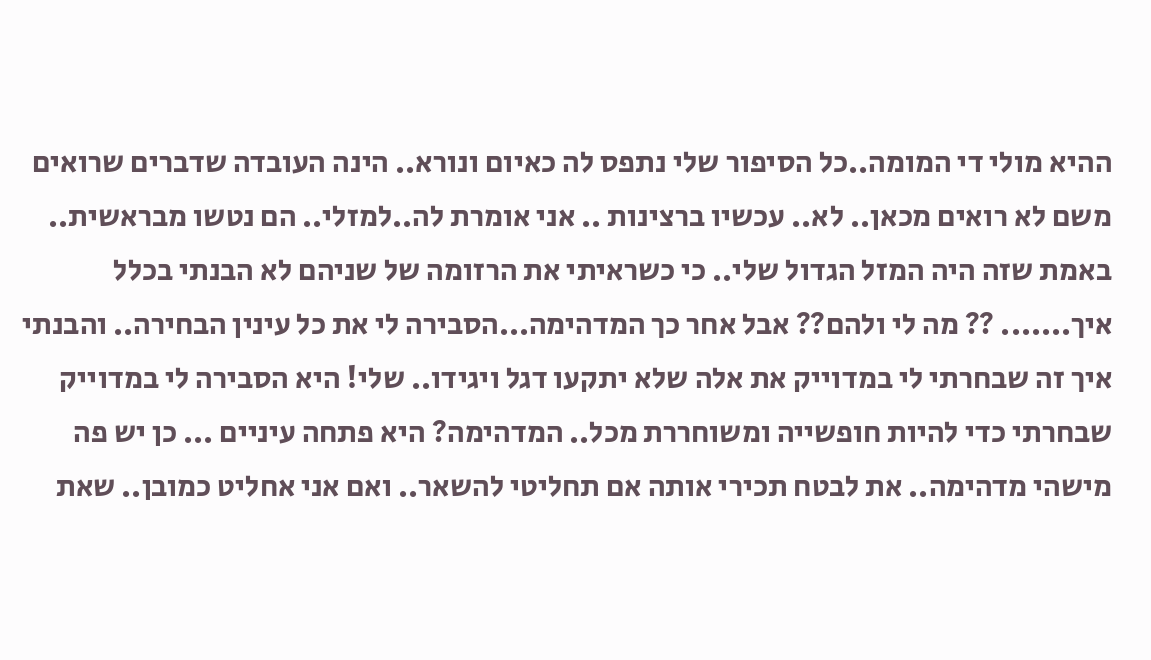ההיא מולי די המומה..כל הסיפור שלי נתפס לה כאיום ונורא.. הינה העובדה שדברים שרואים משם לא רואים מכאן.. לא.. עכשיו ברצינות .. אני אומרת לה..למזלי.. הם נטשו מבראשית.. באמת שזה היה המזל הגדול שלי.. כי כשראיתי את הרזומה של שניהם לא הבנתי בכלל איך....... ?? מה לי ולהם?? אבל אחר כך המדהימה...הסבירה לי את כל עינין הבחירה.. והבנתי איך זה שבחרתי לי במדוייק את אלה שלא יתקעו דגל ויגידו.. שלי! היא הסבירה לי במדוייק שבחרתי כדי להיות חופשייה ומשוחררת מכל.. המדהימה? היא פתחה עיניים ... כן יש פה מישהי מדהימה.. את לבטח תכירי אותה אם תחליטי להשאר.. ואם אני אחליט כמובן.. שאת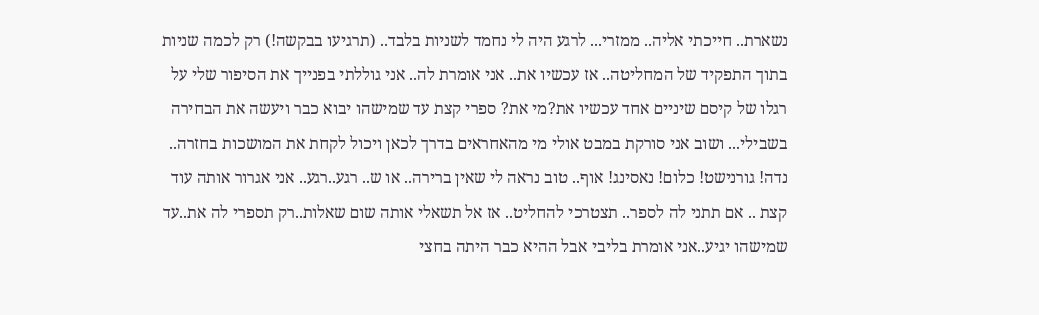נשארת.. חייכתי אליה.. ממזרי... לרגע היה לי נחמד לשניות בלבד.. (תרגיעו בבקשה!) רק לכמה שניות בתוך התפקיד של המחליטה.. אז עכשיו את.. אני אומרת לה.. אני גוללתי בפנייך את הסיפור שלי על רגלו של קיסם שיניים אחד עכשיו את?מי את? ספרי קצת עד שמישהו יבוא כבר ויעשה את הבחירה בשבילי... ושוב אני סורקת במבט אולי מי מהאחראים בדרך לכאן ויכול לקחת את המושכות בחזרה.. נדה! גורנישט! כלום! נאסינג! אוף.. טוב נראה לי שאין ברירה.. או ש.. רגע..רגע.. אני אגרור אותה עוד קצת .. אם תתני לה לספר.. תצטרכי להחליט.. אז אל תשאלי אותה שום שאלות..רק תספרי לה את..עד שמישהו יגיע..אני אומרת בליבי אבל ההיא כבר היתה בחצי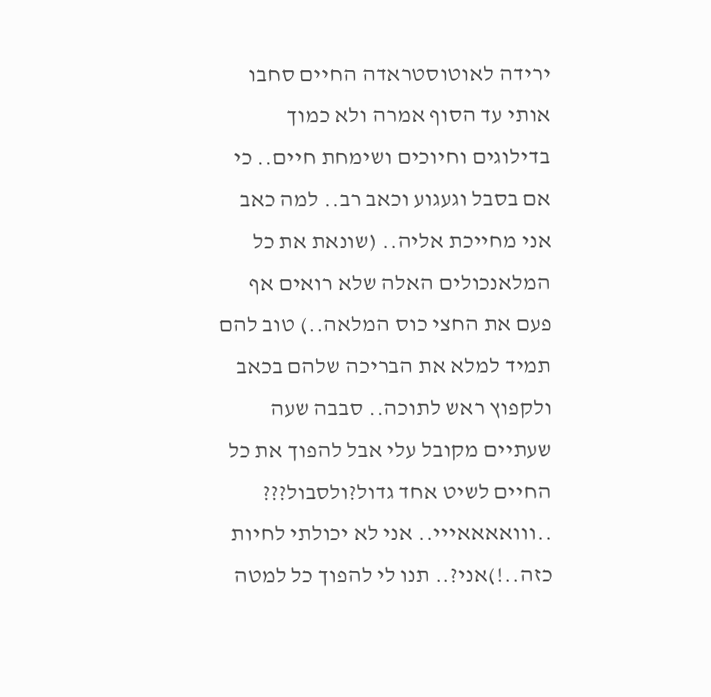ירידה לאוטוסטראדה החיים סחבו אותי עד הסוף אמרה ולא כמוך בדילוגים וחיוכים ושימחת חיים.. כי אם בסבל וגעגוע וכאב רב.. למה כאב אני מחייכת אליה.. (שונאת את כל המלאנכולים האלה שלא רואים אף פעם את החצי כוס המלאה..) טוב להם תמיד למלא את הבריכה שלהם בכאב ולקפוץ ראש לתוכה.. סבבה שעה שעתיים מקובל עלי אבל להפוך את כל החיים לשיט אחד גדול?ולסבול??? ..ווואאאאייי.. אני לא יכולתי לחיות כזה..!)אני?.. תנו לי להפוך כל למטה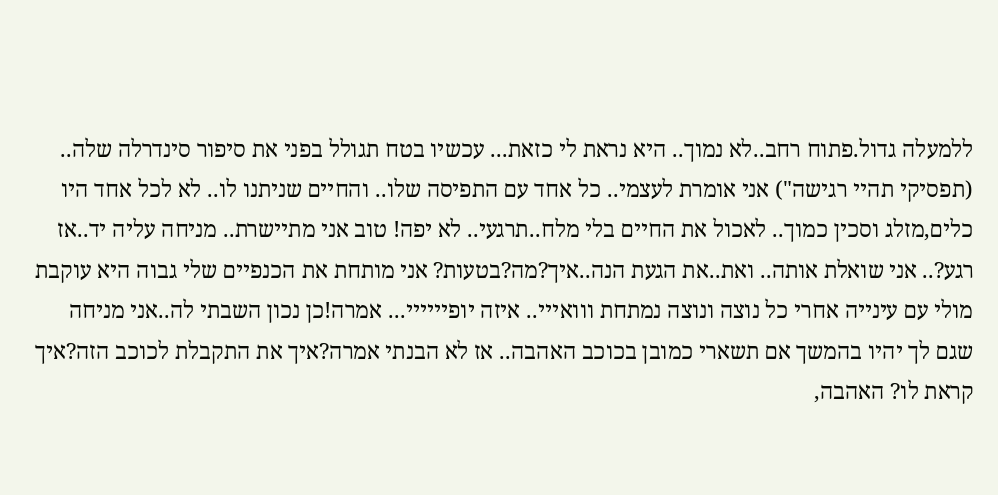ללמעלה גדול.פתוח רחב..לא נמוך.. היא נראת לי כזאת... עכשיו בטח תגולל בפני את סיפור סינדרלה שלה.. (תפסיקי תהיי רגישה") אני אומרת לעצמי.. כל אחד עם התפיסה שלו.. והחיים שניתנו לו.. לא לכל אחד היו כלים,מזלג וסכין כמוך.. לאכול את החיים בלי מלח..תרגעי.. לא יפה! טוב אני מתיישרת.. מניחה עליה יד..אז רגע?.. אני שואלת אותה.. ואת..את הגעת הנה..איך?מה?בטעות? אני מותחת את הכנפיים שלי גבוה היא עוקבת מולי עם עינייה אחרי כל נוצה ונוצה נמתחת ווואייי.. איזה יופיייייי... אמרה!כן נכון השבתי לה..אני מניחה שגם לך יהיו בהמשך אם תשארי כמובן בכוכב האהבה.. אז לא הבנתי אמרה?איך את התקבלת לכוכב הזה?איך קראת לו? האהבה,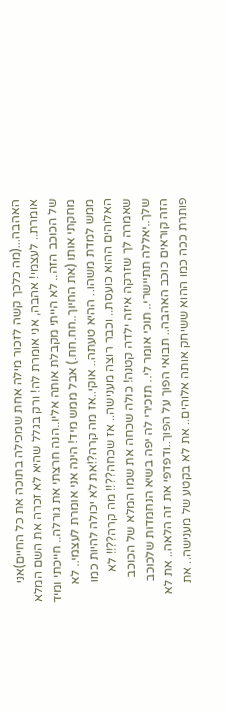האהבה...(מה כלכך קשה לזכור מילה אחת שמכילה בתוכה את כל החיים)אני אומרת.. לעצמי! אהבה, אני אומרת לה! ורק בגלל שהיא לא זכרה את השם המלא של הכוכב הזה.. לא הייתי מקבלת אותה אליו..הנה חרצתי את גורלה.. חייכתי ומיד מחקתי אותו (את החיוך..חח.חח.) אבל ממש מיד! הינה אני אומרת לעצמי.. לא ממש למדת משהו.. ההיא טעתה.. אוקי..אז מה קרה?!את לא יכולה להיות כמו האלוהים ההוא כועסת.. וכבר רוצה מענישה.. אז שכחה??!! מה קרה??!! לא שאמרה לך שזרקה איזה ילדה קטנה! כולה שכחה את שמו המלא של הכוכב שלך..יאללה תתיישרי.. תוכי אומר לי.. תזכירי לה יפה בשיא הנחמדות שלכוכב הזה קוראים כוכב האהבה.. תבואי הפוך על הפוך..ודפדפי את זה הלאה.. את לא פותרת ככה כמו ההוא ששיחק אותה אלוהים.. את לא בקטע של מענישה.. את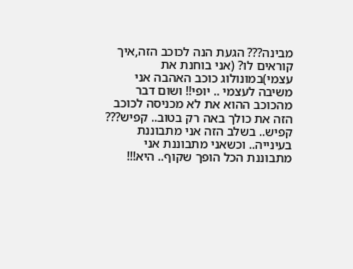מבינה??? הגעת הנה לכוכב הזה,איך קוראים לו? (אני בוחנת את עצמי)במונולוג כוכב האהבה אני משיבה לעצמי .. יופי!! ושום דבר מהכוכב ההוא את לא מכניסה לכוכב הזה את כולך באה רק בטוב.. קפיש??? קפיש.. בשלב הזה אני מתבוננת בעינייה.. וכשאני מתבוננת אני מתבוננת הכל הופך שקוף.. היא!!!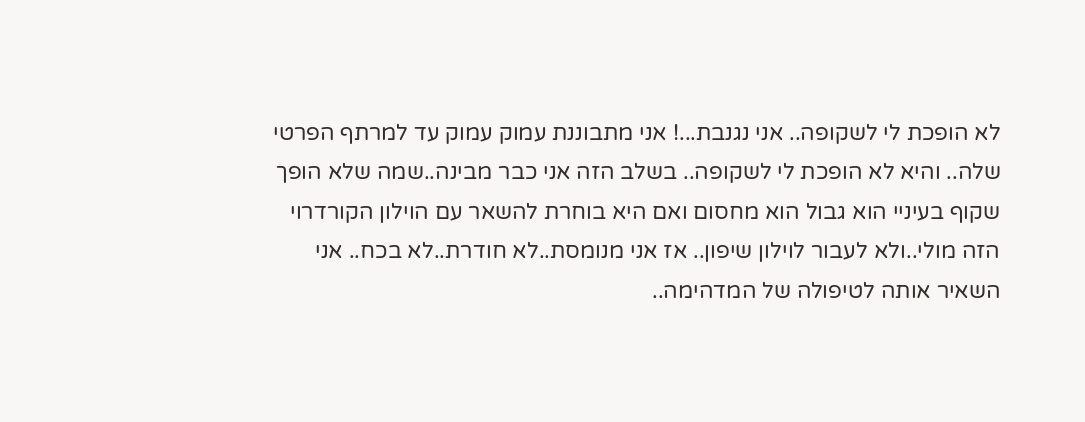לא הופכת לי לשקופה.. אני נגנבת...! אני מתבוננת עמוק עמוק עד למרתף הפרטי שלה.. והיא לא הופכת לי לשקופה.. בשלב הזה אני כבר מבינה..שמה שלא הופך שקוף בעיניי הוא גבול הוא מחסום ואם היא בוחרת להשאר עם הוילון הקורדרוי הזה מולי..ולא לעבור לוילון שיפון.. אז אני מנומסת..לא חודרת..לא בכח.. אני השאיר אותה לטיפולה של המדהימה..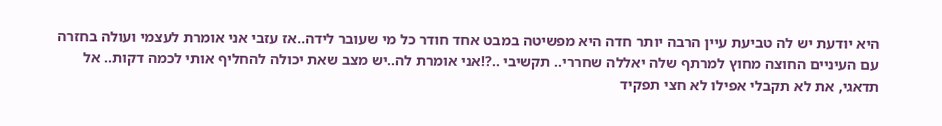היא יודעת יש לה טביעת עיין הרבה יותר חדה היא מפשיטה במבט אחד חודר כל מי שעובר לידה..אז עזבי אני אומרת לעצמי ועולה בחזרה עם העיניים החוצה מחוץ למרתף שלה יאללה שחררי.. תקשיבי ..?!אני אומרת לה..יש מצב שאת יכולה להחליף אותי לכמה דקות.. אל תדאגי, את לא תקבלי אפילו לא חצי תפקיד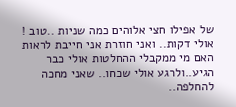של אפילו חצי אלוהים כמה שניות ..טוב ! אולי דקות.. ואני חוזרת אני חייבת לראות האם מי ממקבלי ההחלטות אולי כבר הגיע..ולרגע אולי שכחו.. שאני מחכה להחלפה..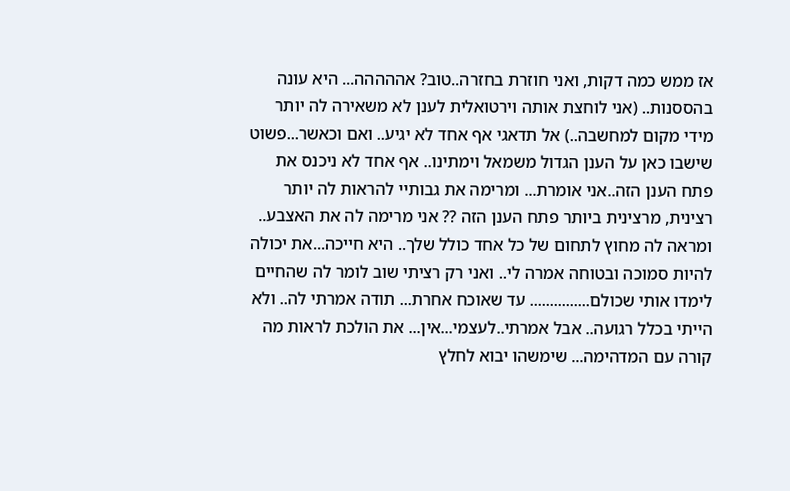אז ממש כמה דקות, ואני חוזרת בחזרה..טוב? אההההה... היא עונה בהססנות.. (אני לוחצת אותה וירטואלית לענן לא משאירה לה יותר מידי מקום למחשבה..) אל תדאגי אף אחד לא יגיע.. ואם וכאשר...פשוט שישבו כאן על הענן הגדול משמאל וימתינו.. אף אחד לא ניכנס את פתח הענן הזה..אני אומרת... ומרימה את גבותיי להראות לה יותר רצינית, מרצינית ביותר פתח הענן הזה ?? אני מרימה לה את האצבע.. ומראה לה מחוץ לתחום של כל אחד כולל שלך.. היא חייכה...את יכולה להיות סמוכה ובטוחה אמרה לי.. ואני רק רציתי שוב לומר לה שהחיים לימדו אותי שכולם............... עד שאוכח אחרת... תודה אמרתי לה.. ולא הייתי בכלל רגועה.. אבל אמרתי..לעצמי...אין... את הולכת לראות מה קורה עם המדהימה... שימשהו יבוא לחלץ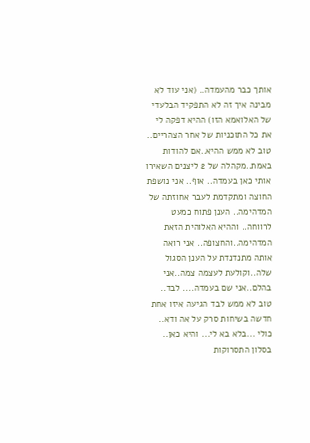אותך כבר מהעמדה.. (אני עוד לא מבינה איך זה לא התפקיד הבלעדי של האלואמא הזו) ההיא דפקה לי את כל התוכניות של אחר הצהריים.. טוב לא ממש ההיא..אם להודות באמת..מקהלה של 2 ליצנים השאירו אותי כאן בעמדה.. אוף.. אני נושפת החוצה ומתקדמת לעבר אחוזתה של המדהימה.. הענן פתוח כמעט לרווחה.. וההיא האלוהית הזאת המדהימה..והחצופה.. אני רואה אותה מתנדנדת על הענן הסגול שלה..וקולעת לעצמה צמה..אני בהלם..אני שם בעמדה.... לבד.. טוב לא ממש לבד הגיעה איזו אחת חדשה בשיחות סרק על אה ודא.. כולי ...בלא בא לי... והיא כאן.. בסלון התסרוקות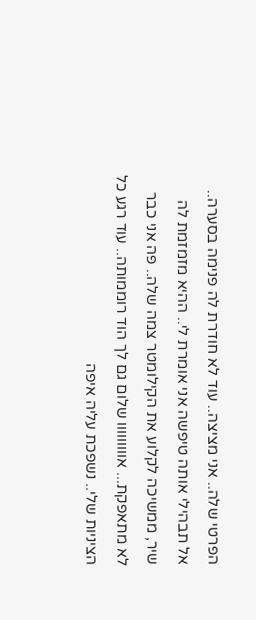הפרטי שלה.. אני מציצה.. עוד לא חודרת לה פנימה בסערה.. אל תבהילי אותה טיפשה אני אומרת לי.. ההיא מזמזמת לה שיר, ממשיכה לקלוע את הקילומטר צמה שלה.. פה אני כבר לא מתאפקת... אווווווווו שלום גם לך הוד רוממותה.. עוד רגע כל הציניות שלי.. נשפכת עליה איפה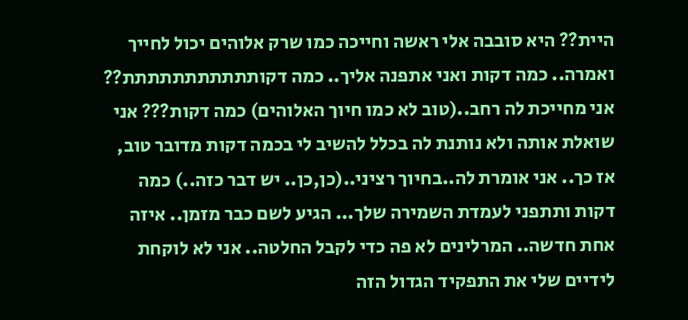היית?? היא סובבה אלי ראשה וחייכה כמו שרק אלוהים יכול לחייך ואמרה.. כמה דקות ואני אתפנה אליך.. כמה דקותתתתתתתתתתת?? אני מחייכת לה רחב..(טוב לא כמו חיוך האלוהים) כמה דקות??? אני שואלת אותה ולא נותנת לה בכלל להשיב לי בכמה דקות מדובר טוב, אז כך.. אני אומרת לה..בחיוך רציני..(כן,כן.. יש דבר כזה..) כמה דקות ותתפני לעמדת השמירה שלך... הגיע לשם כבר מזמן.. איזה אחת חדשה.. המרלינים לא פה כדי לקבל החלטה.. אני לא לוקחת לידיים שלי את התפקיד הגדול הזה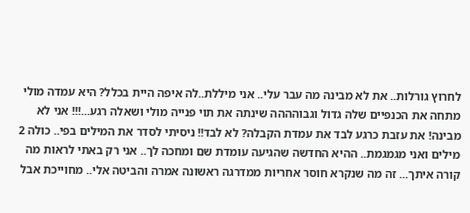לחרוץ גורלות.. את לא מבינה מה עבר עלי.. אני מיללת..לה איפה היית בכלל? היא עמדה מולי מתחה את הכנפיים שלה גדול וגבוהההה שינתה את תוי פנייה מולי ושאלה רגע...!!! אני לא מבינה! את עזבת כרגע לבד את עמדת הקבלה? לא לבד!! ניסיתי לסדר את המילים בפי.. כולה 2 מילים ואני מגמגמת.. ההיא החדשה שהגיעה עומדת שם ומחכה לך.. אני רק באתי לראות מה קורה איתך... זה מה שנקרא חוסר אחריות ממדרגה ראשונה אמרה והביטה אלי.. מחוייכת אבל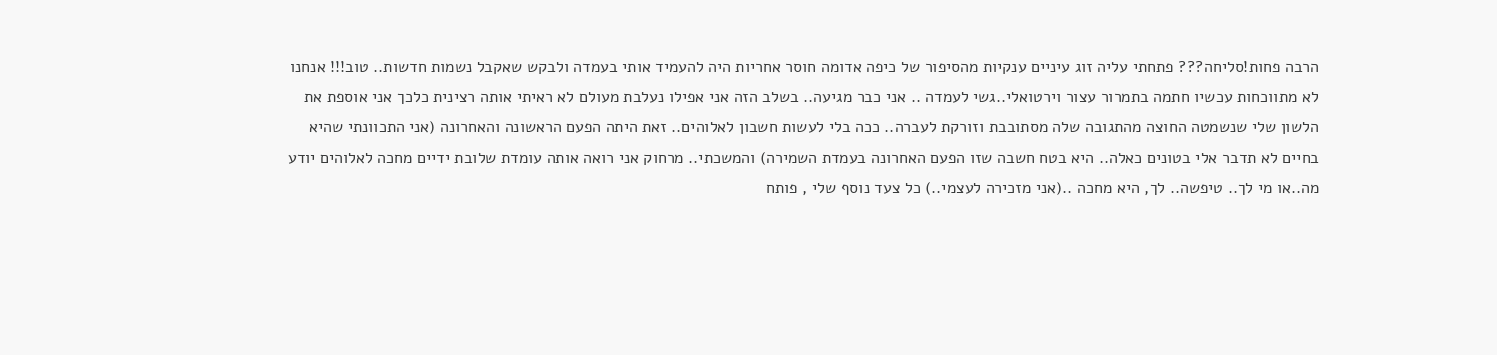הרבה פחות!סליחה??? פתחתי עליה זוג עיניים ענקיות מהסיפור של כיפה אדומה חוסר אחריות היה להעמיד אותי בעמדה ולבקש שאקבל נשמות חדשות.. טוב!!! אנחנו לא מתווכחות עכשיו חתמה בתמרור עצור וירטואלי..גשי לעמדה .. אני כבר מגיעה.. בשלב הזה אני אפילו נעלבת מעולם לא ראיתי אותה רצינית כלכך אני אוספת את הלשון שלי שנשמטה החוצה מהתגובה שלה מסתובבת וזורקת לעברה.. ככה בלי לעשות חשבון לאלוהים.. זאת היתה הפעם הראשונה והאחרונה (אני התכוונתי שהיא בחיים לא תדבר אלי בטונים כאלה.. היא בטח חשבה שזו הפעם האחרונה בעמדת השמירה) והמשכתי.. מרחוק אני רואה אותה עומדת שלובת ידיים מחכה לאלוהים יודע מה..או מי לך.. טיפשה.. לך, היא מחכה ..(אני מזכירה לעצמי..) כל צעד נוסף שלי , פותח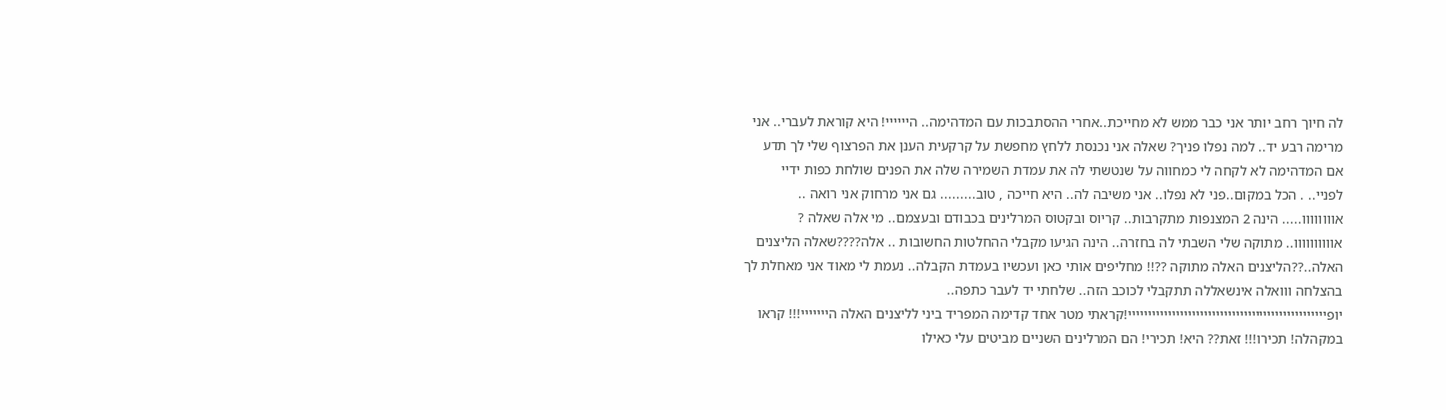לה חיוך רחב יותר אני כבר ממש לא מחייכת..אחרי ההסתבכות עם המדהימה.. היייייי! היא קוראת לעברי.. אני מרימה רבע יד.. למה נפלו פניך? שאלה אני נכנסת ללחץ מחפשת על קרקעית הענן את הפרצוף שלי לך תדע אם המדהימה לא לקחה לי כמחווה על שנטשתי לה את עמדת השמירה שלה את הפנים שולחת כפות ידיי לפניי.. . הכל במקום..פני לא נפלו.. אני משיבה לה.. היא חייכה , טוב......... גם אני מרחוק אני רואה .. אוווווווו..... הינה 2 המצנפות מתקרבות.. קריוס ובקטוס המרלינים בכבודם ובעצמם.. מי אלה שאלה ? אוווווווווו.. מתוקה שלי השבתי לה בחזרה.. הינה הגיעו מקבלי ההחלטות החשובות .. אלה????שאלה הליצנים האלה..??הליצנים האלה מתוקה ??!! מחליפים אותי כאן ועכשיו בעמדת הקבלה.. נעמת לי מאוד אני מאחלת לך בהצלחה ווואלה אינשאללה תתקבלי לכוכב הזה.. שלחתי יד לעבר כתפה.. יופיייייייייייייייייייייייייייייייייייייייייייייייייי!קראתי מטר אחד קדימה המפריד ביני לליצנים האלה הייייייי!!! קראו במקהלה! תכירו!!! זאת?? היא! תכירי! הם המרלינים השניים מביטים עלי כאילו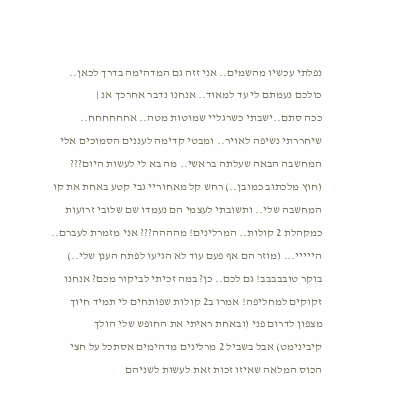נפלתי עכשיו מהשמים.. אני זזה גם המדהימה בדרך לכאן.. כולכם נעמתם לי עד למאוד.. אנחנו נדבר אחרכך אנ |
ככה סתם..ישבתי כשרגליי שמוטות מטה.. אחחחחחח.. שיחררתי נשיפה לאויר.. ומבטי קדימה לעננים הסמוכים אלי המחשבה הבאה שעלתה בראשי.. מה בא לי לעשות היום??? (חוץ מלכתוב כמובן..) רחש קל מאחוריי גבי קטע באחת את קו המחשבה שלי.. ותשובתי לעצמי הם נעמדו שם שלובי זרועות כמקהלת 2 קולות.. המרלינים! מהההה??? אני מזמרת לעברם.. הייייי... (מוזר הם אף פעם עוד לא הגיעו לפתח הענן שלי..) בוקר טובבבבב! גם לכם.. כן? במה זכיתי לביקור מכם? אנחנו זקוקים למחליפה! אמרו ב2 קולות שפותחים לי תמיד חיוך מצפון לדרום פני (ובאחת ראיתי את החופש שלי הולך קיבינימט) אבל בשביל 2 מרלינים מדהימים אסתכל על חצי הכוס המלאה שאיזו זכות זאת לעשות לשניהם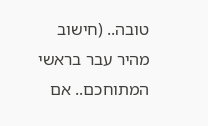טובה.. (חישוב מהיר עבר בראשי המתוחכם.. אם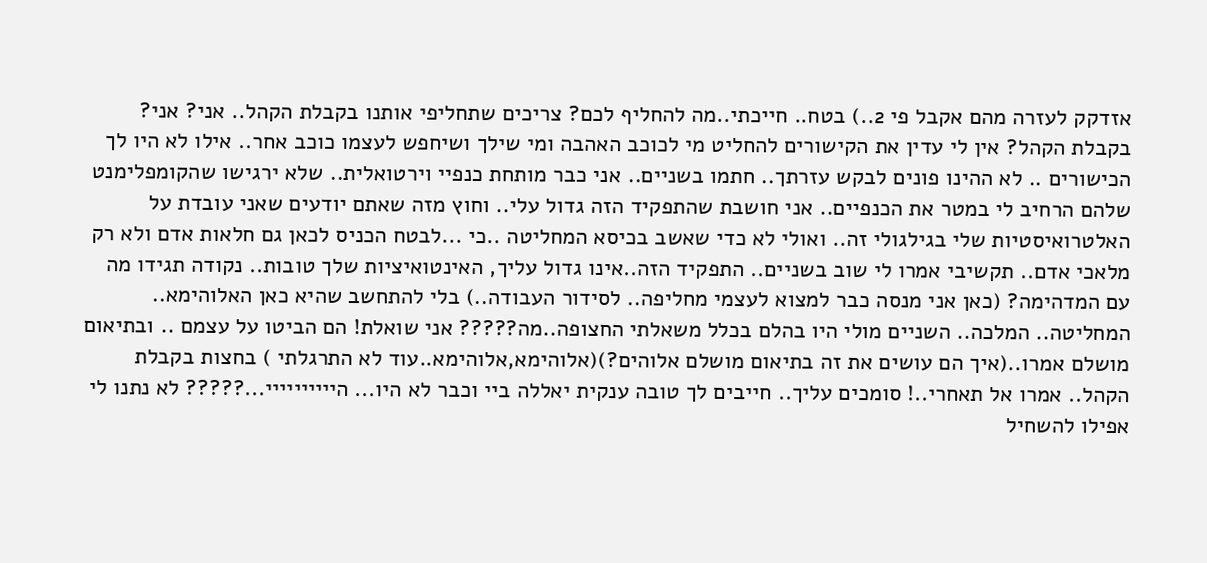אזדקק לעזרה מהם אקבל פי 2..) בטח.. חייכתי..מה להחליף לכם? צריכים שתחליפי אותנו בקבלת הקהל.. אני? אני? בקבלת הקהל? אין לי עדין את הקישורים להחליט מי לכוכב האהבה ומי שילך ושיחפש לעצמו כוכב אחר.. אילו לא היו לך הכישורים .. לא ההינו פונים לבקש עזרתך.. חתמו בשניים.. אני כבר מותחת כנפיי וירטואלית.. שלא ירגישו שהקומפלימנט שלהם הרחיב לי במטר את הכנפיים.. אני חושבת שהתפקיד הזה גדול עלי.. וחוץ מזה שאתם יודעים שאני עובדת על האלטרואיסטיות שלי בגילגולי זה.. ואולי לא כדי שאשב בכיסא המחליטה ..כי ...לבטח הכניס לכאן גם חלאות אדם ולא רק מלאכי אדם.. תקשיבי אמרו לי שוב בשניים.. התפקיד הזה..אינו גדול עליך, האינטואיציות שלך טובות.. נקודה תגידו מה עם המדהימה? (כאן אני מנסה כבר למצוא לעצמי מחליפה.. לסידור העבודה..) בלי להתחשב שהיא כאן האלוהימא.. המחליטה.. המלכה.. השניים מולי היו בהלם בכלל משאלתי החצופה..מה????? אני שואלת! הם הביטו על עצמם .. ובתיאום מושלם אמרו..(איך הם עושים את זה בתיאום מושלם אלוהים?)(אלוהימא,אלוהימא..עוד לא התרגלתי ) בחצות בקבלת הקהל.. אמרו אל תאחרי..! סומכים עליך.. חייבים לך טובה ענקית יאללה ביי וכבר לא היו... היייייייייי...????? לא נתנו לי אפילו להשחיל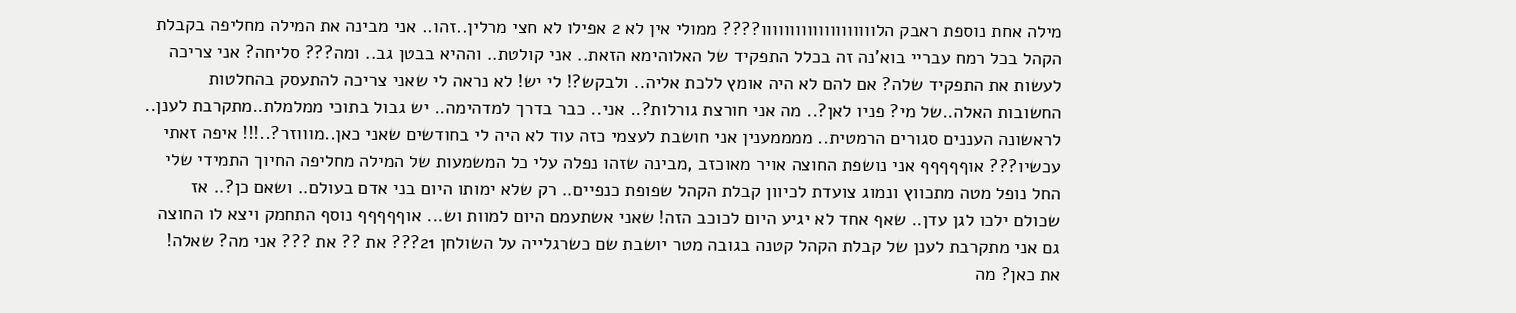מילה אחת נוספת ראבק הלוווווווווווווווווווו???? ממולי אין לא 2 אפילו לא חצי מרלין..זהו.. אני מבינה את המילה מחליפה בקבלת הקהל בכל רמח עבריי בוא'נה זה בכלל התפקיד של האלוהימא הזאת.. אני קולטת.. וההיא בבטן גב.. ומה??? סליחה? אני צריכה לעשות את התפקיד שלה? אם להם לא היה אומץ ללכת אליה.. ולבקש?! לי יש! לא נראה לי שאני צריכה להתעסק בהחלטות החשובות האלה..של מי? פניו לאן?.. מה אני חורצת גורלות?.. אני.. כבר בדרך למדהימה.. יש גבול בתוכי ממלמלת..מתקרבת לענן.. לראשונה העננים סגורים הרמטית.. ממממענין אני חושבת לעצמי כזה עוד לא היה לי בחודשים שאני כאן..מוווזר?..!!! איפה זאתי עכשיו??? אוףףףףף אני נושפת החוצה אויר מאוכזב ,מבינה שזהו נפלה עלי כל המשמעות של המילה מחליפה החיוך התמידי שלי החל נופל מטה מתכווץ ונמוג צועדת לכיוון קבלת הקהל שפופת כנפיים.. רק שלא ימותו היום בני אדם בעולם.. ושאם כן?.. אז שכולם ילכו לגן עדן.. שאף אחד לא יגיע היום לכוכב הזה! שאני אשתעמם היום למוות וש... אוףףףףף נוסף התחמק ויצא לו החוצה גם אני מתקרבת לענן של קבלת הקהל קטנה בגובה מטר יושבת שם כשרגלייה על השולחן 21??? את ?? את ??? אני מה? שאלה! את כאן? מה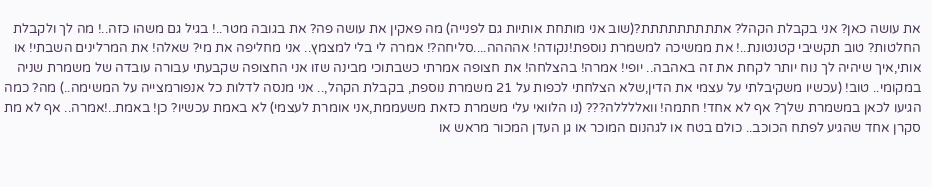את עושה כאן? אני בקבלת הקהל? אתתתתתתתתת?(שוב אני מותחת אותיות גם לפנייה) מה פאקין את עושה פה? את בגובה מטר..! בגיל גם משהו כזה..! מה לך ולקבלת החלטות? טוב תקשיבי קטנטונת..! את ממשיכה למשמרת נוספת!נקודה! אהההה....סליחה?! אמרה לי בלי למצמץ.. אני מחליפה את מי? שאלה! את המרלינים השבתי! או אותי,איך שיהיה לך נוח יותר לקחת את זה באהבה.. יופי! אמרה! בהצלחה! את חצופה אמרתי כשבתוכי מבינה שזו אני החצופה שקבעתי עבורה עובדה של משמרת שניה במקומי.. טוב! (עכשיו משקיבלתי על עצמי את הדין,שלא הצלחתי לכפות על 21 משמרת נוספת, בקבלת הקהל,.. אני מנסה לדלות כל אנפורמצייה על המשימה..) מה? כמה הגיעו לכאן במשמרת שלך? אף לא אחד! חתמה! וואללללה??? (נו הלוואי עלי משמרת כזאת משעממת,אני אומרת לעצמי) לא באמת עכשיו? כן! באמת..!אמרה.. אף לא מת סקרן אחד שהגיע לפתח הכוכב.. כולם בטח או לגהנום המוכר או גן העדן המכור מראש או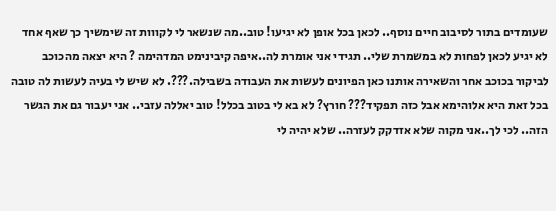שעומדים בתור לסיבוב חיים נוסף.. לכאן בכל אופן לא יגיעו! טוב..מה שנשאר לי לקווות זה שימשיך כך שאף אחד לא יגיע לכאן לפחות לא במשמרת שלי.. תגידי אני אומרת לה..איפה קיבינימט המדהימה ? היא יצאה מהכוכב לביקור בכוכב אחר והשאירה אותנו כאן הפיונים לעשות את העבודה בשבילה.???. לא שיש לי בעיה לעשות לה טובה בכל זאת היא אלוהימא אבל כזה תפקיד??? חורץ? לא בא לי בטוב בכלל! טוב יאללה עזבי.. אני יעבור גם את הגשר הזה.. לכי לך..אני מקוה שלא אזדקק לעזרה.. שלא יהיה לי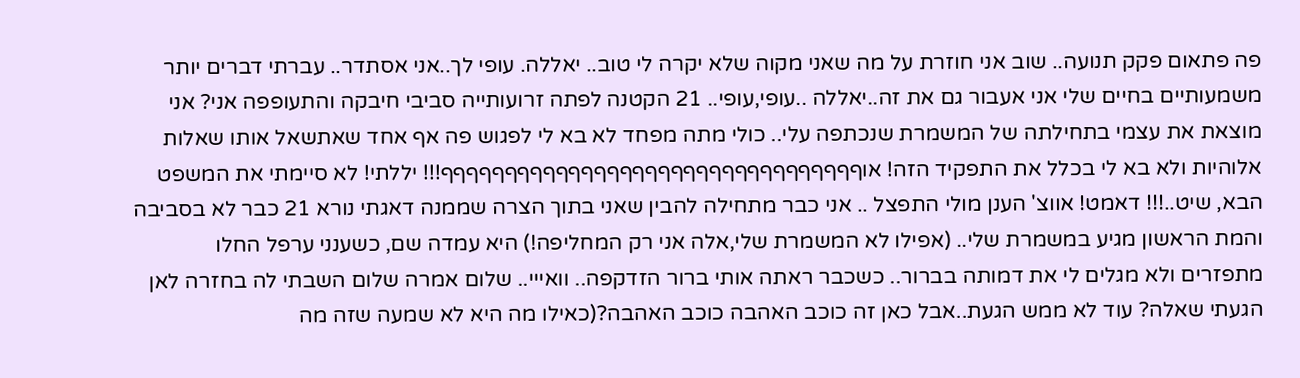פה פתאום פקק תנועה.. שוב אני חוזרת על מה שאני מקוה שלא יקרה לי טוב.. יאללה. עופי לך..אני אסתדר.. עברתי דברים יותר משמעותיים בחיים שלי אני אעבור גם את זה..יאללה ..עופי,עופי.. 21 הקטנה לפתה זרועותייה סביבי חיבקה והתעופפה אני? אני מוצאת את עצמי בתחילתה של המשמרת שנכתפה עלי.. כולי מתה מפחד לא בא לי לפגוש פה אף אחד שאתשאל אותו שאלות אלוהיות ולא בא לי בכלל את התפקיד הזה! אוףףףףףףףףףףףףףףףףףףףףףףףףףףףףףףףףף!!! יללתי! לא סיימתי את המשפט הבא, שיט..!!! דאמט! אווצ' הענן מולי התפצל .. אני כבר מתחילה להבין שאני בתוך הצרה שממנה דאגתי נורא 21 כבר לא בסביבה והמת הראשון מגיע במשמרת שלי.. (אפילו לא המשמרת שלי,אלה אני רק המחליפה!) היא עמדה שם, כשענני ערפל החלו מתפזרים ולא מגלים לי את דמותה בברור.. כשכבר ראתה אותי ברור הזדקפה.. וואייי.. שלום אמרה שלום השבתי לה בחזרה לאן הגעתי שאלה? עוד לא ממש הגעת..אבל כאן זה כוכב האהבה כוכב האהבה?(כאילו מה היא לא שמעה שזה מה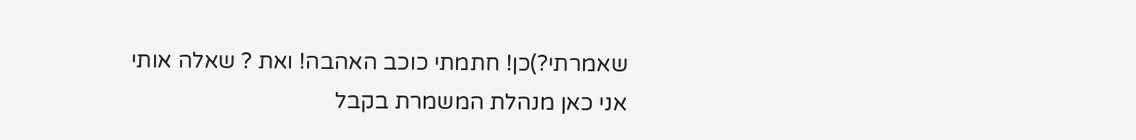שאמרתי?)כן! חתמתי כוכב האהבה! ואת ? שאלה אותי אני כאן מנהלת המשמרת בקבל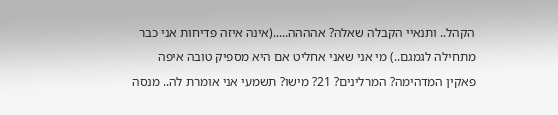הקהל.. ותנאיי הקבלה שאלה? אהההה.....(אינה איזה פדיחות אני כבר מתחילה לגמגם..) מי אני שאני אחליט אם היא מספיק טובה איפה פאקין המדהימה? המרלינים? 21? מישו? תשמעי אני אומרת לה.. מנסה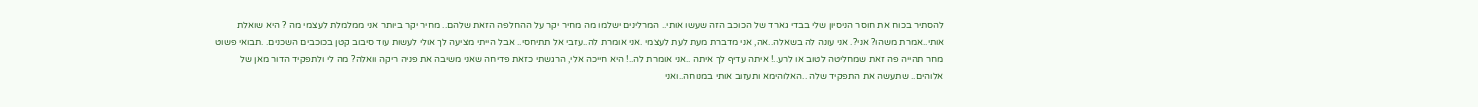להסתיר בכוח את חוסר הניסיון שלי בבדי גארד של הכוכב הזה שעשו אותי.. המרלינים ישלמו מה מחיר יקר על ההחלפה הזאת שלהם.. מחיר יקר ביותר אני ממלמלת לעצמי מה ? היא שואלת אותי..אמרת משהו? אני?. אני עונה לה בשאלה..אה, אני מדברת מעת לעת לעצמי .אני אומרת לה..עזבי אל תתיחסי.. אבל הייתי מציעה לך אולי לעשות עוד סיבוב קטן בכוכבים השכנים. .תבואי פשוט מחר תהייה פה זאת שמחליטה לטוב או לרע..! איתה עדיף לך איתה ..אני אומרת לה..! היא חייכה אלי, הרגשתי כזאת פדיחה שאני משיבה את פניה ריקה וואלה? מה לי ולתפקיד הדור מאן של אלוהים.. שתעשה את התפקיד שלה ..האלוהימא ותעזוב אותי במנוחה..ואני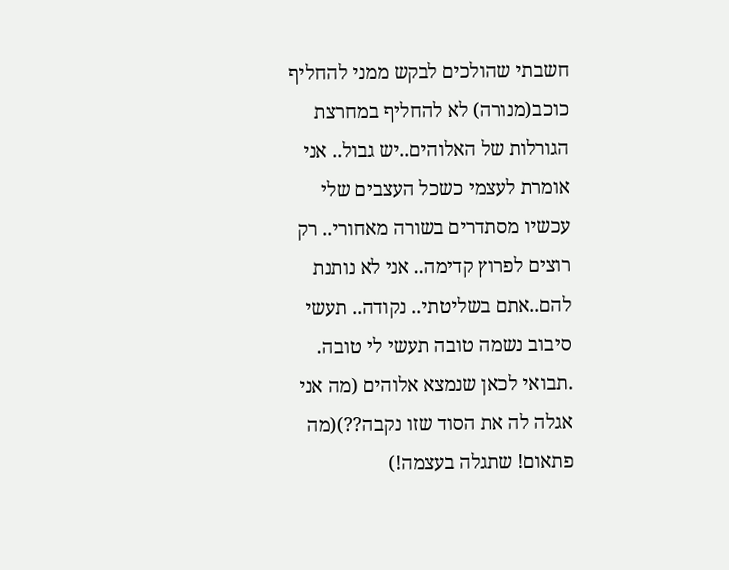חשבתי שהולכים לבקש ממני להחליף כוכב(מנורה) לא להחליף במחרצת הגורלות של האלוהים..יש גבול.. אני אומרת לעצמי כשכל העצבים שלי עכשיו מסתדרים בשורה מאחורי.. רק רוצים לפרוץ קדימה.. אני לא נותנת להם..אתם בשליטתי.. נקודה.. תעשי סיבוב נשמה טובה תעשי לי טובה. .תבואי לכאן שנמצא אלוהים (מה אני אגלה לה את הסוד שזו נקבה??)(מה פתאום! שתגלה בעצמה!)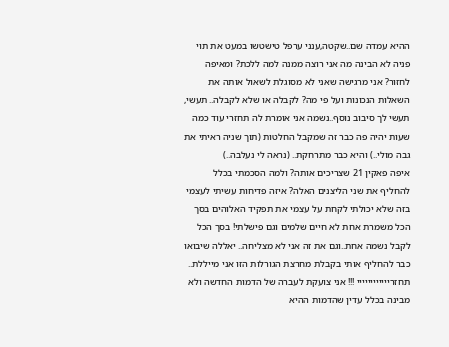ההיא עמדה שם..שקטה,ענני ערפל טישטשו במעט את תוי פניה לא הבינה מה אני רוצה ממנה למה ללכת? ומאיפה לחזור? אני מרגישה שאני לא מסוגלת לשאול אותה את השאלות הנכונות ועל פי מה? לקבלה או שלא לקבלה.. תעשי, תעשי לך סיבוב נוסף..נשמה אני אומרת לה תחזרי עוד כמה שעות יהיה פה כבר זה שמקבל החלטות (תוך שניה ראיתי את גבה מולי..) והיא כבר מתרחקת.. (נראה לי נעלבה..)
איפה פאקין 21 שצריכים אותה? ולמה הסכמתי בכלל להחליף את שני הליצנים האלה? איזה פדיחות עשיתי לעצמי בזה שלא יכולתי לקחת על עצמי את תפקיד האלוהים בסך הכל משמרת אחת לא חיים שלמים וגם פישלתי! בסך הכל לקבל נשמה אחת..וגם את זה אני לא מצליחה.. יאללה שיבואו כבר להחליף אותי בקבלת מחרצת הגורלות הזו אני מייללת.. תחזריייייייייייי !!! אני צועקת לעברה של הדמות החדשה ולא מבינה בכלל עדין שהדמות ההיא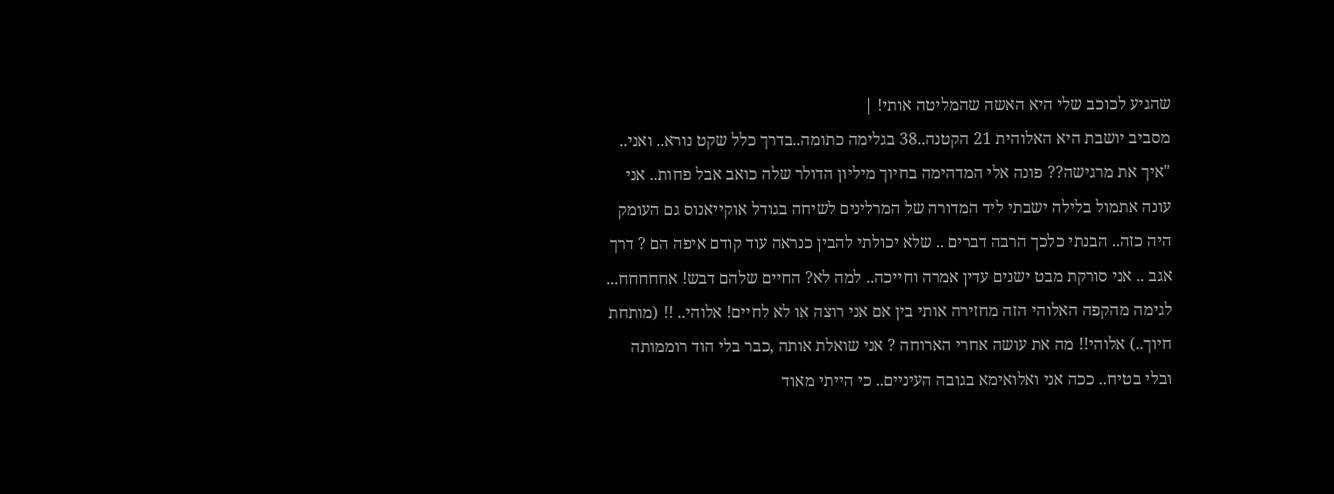שהגיע לכוכב שלי היא האשה שהמליטה אותי! |
מסביב יושבת היא האלוהית 21 הקטנה..38 בגלימה כתומה..בדרך כלל שקט נורא.. ואני.. "איך את מרגישה?? פונה אלי המדהימה בחיוך מיליון הדולר שלה כואב אבל פחות.. אני עונה אתמול בלילה ישבתי ליד המדורה של המרלינים לשיחה בגודל אוקייאנוס גם העומק היה כזה.. הבנתי כלכך הרבה דברים .. שלא יכולתי להבין כנראה עוד קודם איפה הם ? דרך אגב .. אני סורקת מבט ישנים עדין אמרה וחייכה.. למה לא? החיים שלהם דבש! אחחחחח... לגימה מהקפה האלוהי הזה מחזירה אותי בין אם אני רוצה או לא לחיים! אלוהי.. !! (מותחת חיוך..) אלוהי!! מה את עושה אחרי הארוחה ? אני שואלת אותה ,כבר בלי הוד רוממותה ובלי בטיח.. ככה אני ואלואימא בגובה העיניים.. כי הייתי מאוד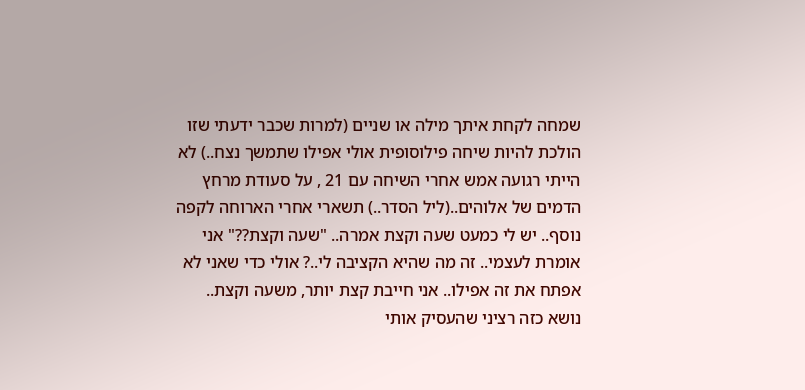שמחה לקחת איתך מילה או שניים (למרות שכבר ידעתי שזו הולכת להיות שיחה פילוסופית אולי אפילו שתמשך נצח..) לא הייתי רגועה אמש אחרי השיחה עם 21 , על סעודת מרחץ הדמים של אלוהים..(ליל הסדר..) תשארי אחרי הארוחה לקפה נוסף.. יש לי כמעט שעה וקצת אמרה.. "שעה וקצת??" אני אומרת לעצמי.. זה מה שהיא הקציבה לי..? אולי כדי שאני לא אפתח את זה אפילו.. אני חייבת קצת יותר, משעה וקצת.. נושא כזה רציני שהעסיק אותי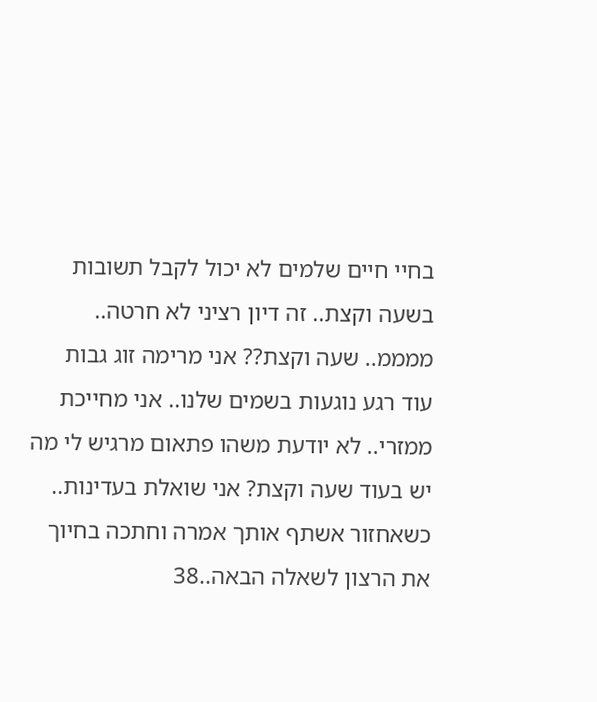בחיי חיים שלמים לא יכול לקבל תשובות בשעה וקצת.. זה דיון רציני לא חרטה.. ממממ.. שעה וקצת?? אני מרימה זוג גבות עוד רגע נוגעות בשמים שלנו.. אני מחייכת ממזרי.. לא יודעת משהו פתאום מרגיש לי מה יש בעוד שעה וקצת? אני שואלת בעדינות.. כשאחזור אשתף אותך אמרה וחתכה בחיוך את הרצון לשאלה הבאה..38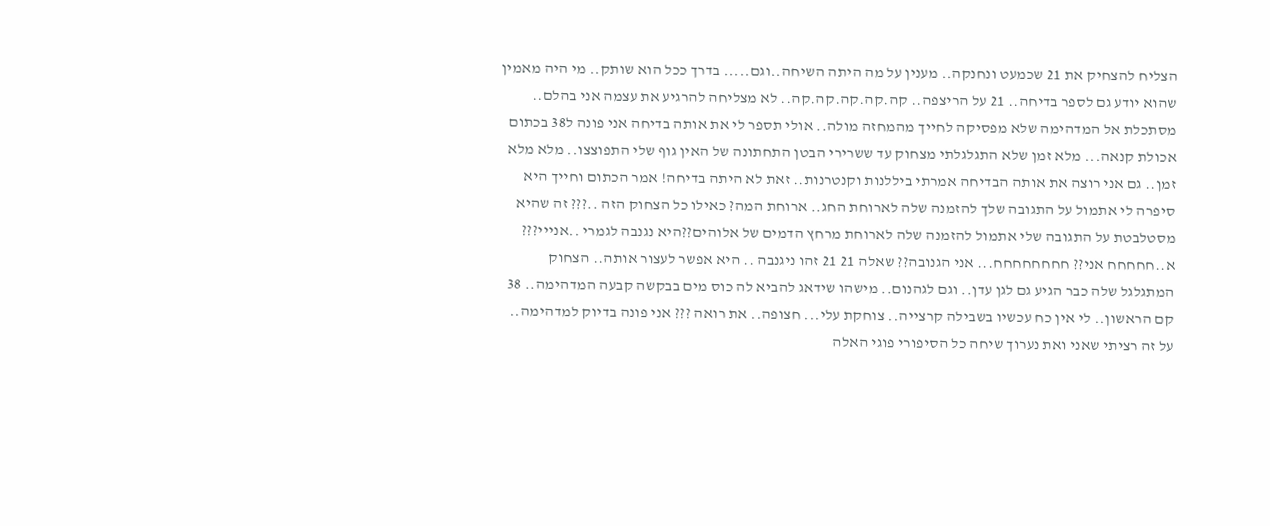הצליח להצחיק את 21 שכמעט ונחנקה.. מענין על מה היתה השיחה..וגם..... בדרך ככל הוא שותק.. מי היה מאמין שהוא יודע גם לספר בדיחה.. 21 על הריצפה.. קה.קה.קה.קה.קה.. לא מצליחה להרגיע את עצמה אני בהלם.. מסתכלת אל המדהימה שלא מפסיקה לחייך מהמחזה מולה.. אולי תספר לי את אותה בדיחה אני פונה ל38 בכתום אכולת קנאה... מלא זמן שלא התגלגלתי מצחוק עד ששרירי הבטן התחתונה של האין גוף שלי התפוצצו.. מלא מלא זמן.. גם אני רוצה את אותה הבדיחה אמרתי ביללנות וקנטרנות.. זאת לא היתה בדיחה! אמר הכתום וחייך היא סיפרה לי אתמול על התגובה שלך להזמנה שלה לארוחת החג.. ארוחת המה? כאילו כל הצחוק הזה ..??? זה שהיא מסטלבטת על התגובה שלי אתמול להזמנה שלה לארוחת מרחץ הדמים של אלוהים??היא נגנבה לגמרי ..אנייי??? א..חחחחח אני?? חחחחחחחח... אני הגנובה?? שאלה 21 21 זהו ניגנבה .. היא אפשר לעצור אותה.. הצחוק המתגלגל שלה כבר הגיע גם לגן עדן.. וגם לגהנום.. מישהו שידאג להביא לה כוס מים בבקשה קבעה המדהימה.. 38 קם הראשון.. לי אין כח עכשיו בשבילה קרצייה.. צוחקת עלי... חצופה.. את רואה ??? אני פונה בדיוק למדהימה.. על זה רציתי שאני ואת נערוך שיחה כל הסיפורי פוגי האלה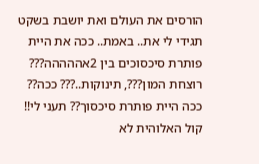הורסים את העולם ואת יושבת בשקט תגידי לי את.. באמת.. ככה את היית פותרת סיכסוכים בין 2אההההה??? רוצחת המון???, תינוקות..??? ככה?? ככה היית פותרת סיכסוך?? תעני לי!! קול האלוהית לא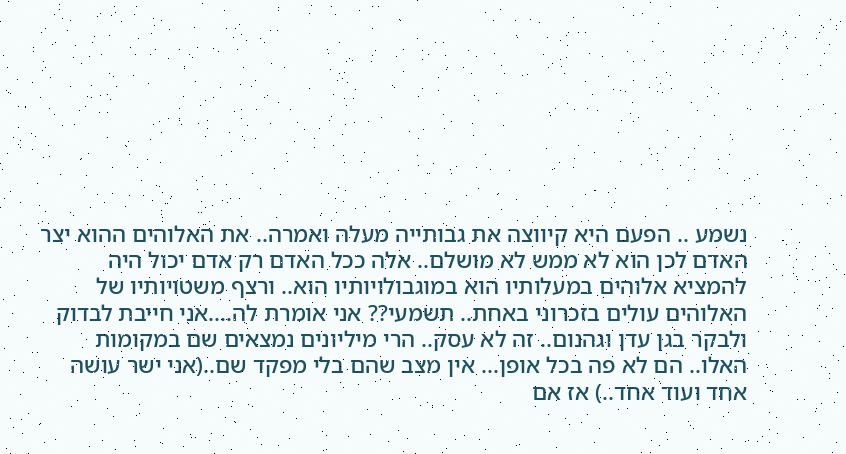נשמע .. הפעם היא קיווצה את גבותייה מעלה ואמרה.. את האלוהים ההוא יצר האדם לכן הוא לא ממש לא מושלם.. אלה ככל האדם רק אדם יכול היה להמציא אלוהים במעלותיו הוא במוגבולויותיו הוא.. ורצף משטויותיו של האלוהים עולים בזכרוני באחת.. תשמעי?? אני אומרת לה....אני חייבת לבדוק ולבקר בגן עדן וגהנום.. זה לא עסק.. הרי מיליונים נמצאים שם במקומות האלו.. הם לא פה בכל אופן... אין מצב שהם בלי מפקד שם..(אני ישר עושה אחד ועוד אחד..) אז אם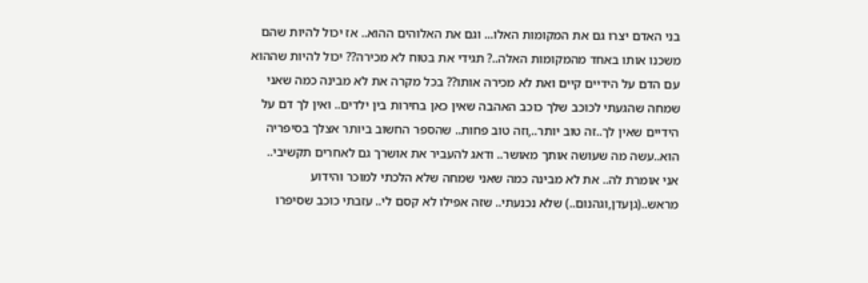בני האדם יצרו גם את המקומות האלו... וגם את האלוהים ההוא.. אז יכול להיות שהם משכנו אותו באחד מהמקומות האלה..? תגידי את בטוח לא מכירה?? יכול להיות שההוא עם הדם על הידיים קיים ואת לא מכירה אותו?? בכל מקרה את לא מבינה כמה שאני שמחה שהגעתי לכוכב שלך כוכב האהבה שאין כאן בחירות בין ילדים.. ואין לך דם על הידיים שאין לך..זה טוב יותר..,וזה טוב פחות.. שהספר החשוב ביותר אצלך בסיפריה הוא..עשה מה שעושה אותך מאושר.. ודאג להעביר את אושרך גם לאחרים תקשיבי.. אני אומרת לה.. את לא מבינה כמה שאני שמחה שלא הלכתי למוכר והידוע מראש..(גןעדן,וגהנום..) שלא נכנעתי.. שזה אפילו לא קסם לי.. עזבתי כוכב שסיפרו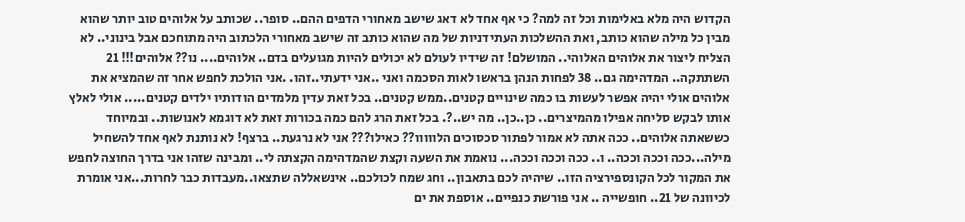הקדוש היה מלא באלימות וכל זה למה? כי אף אחד לא דאג שישב מאחורי הדפים ההם.. סופר.. שכותב על אלוהים טוב יותר שהוא מבין כל מילה שהוא כותב, ואת ההשלכות העתידניות של מה שהוא כותב זה שישב מאחורי הלכתוב היה מתוחכם אבל בינוני.. לא הצליח ליצור את אלוהים האלוהי.. המושלם! זה שידיו לעולם לא יכולים להיות מגועלים בדם.. אלוהים.... נו?? אלוהים!!! 21 השתתקה.. המדהימה גם.. 38 לפחות הנהן בראשו לאות הסכמה ואני ..אני ידעתי..זהו. .אני הולכת לחפש אחר זה שהמציא את אלוהים אולי יהיה אפשר לעשות בו כמה שינויים קטנים..ממש קטנים.. בכל זאת עדין מלמדים הודותיו ילדים קטנים..... אולי לאלץ אותו לבקש סליחה אפילו מהמיצרים.. כן..כן.. מה יש..?. בכל זאת הרג להם כמה בכורות זאת לא דוגמא לאנושות.. ובמיוחד כששאתה אלוהים.. ככה אתה לא אמור לפתור סכסוכים הלווווו?? כאילו??? אני לא נרגעת.. ברצף! לא נותנת לאף אחד להשחיל מילה...ככה וככה וככה.. ו.. ככה וככה וככה... נואמת את השעה וקצת שהמדהימה הקצתה לי.. ומבינה שזהו אני בדרך החוצה לחפש את המקור לכל הקונספירציה הזו.. שיהיה לכם בתאבון.. וחג שמח לכולכם.. אינשאללה שתצאו..מעבדות כבר לחרות...אני אומרת לכיוונה של 21.. חופשייה .. אני פורשת כנפיים.. אוספת את ים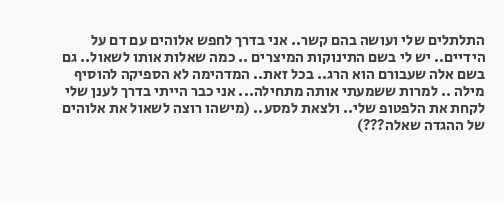התלתלים שלי ועושה בהם קשר.. אני בדרך לחפש אלוהים עם דם על הידיים.. יש לי בשם התינוקות המיצרים .. כמה שאלות אותו לשאול.. גם בשם אלה שעבורם הוא הרג.. בכל זאת.. המדהימה לא הספיקה להוסיף מילה .. למרות ששמעתי אותה מתחילה... אני כבר הייתי בדרך לענן שלי לקחת את הלפטופ שלי.. ולצאת למסע.. (מישהו רוצה לשאול את אלוהים של ההגדה שאלה???)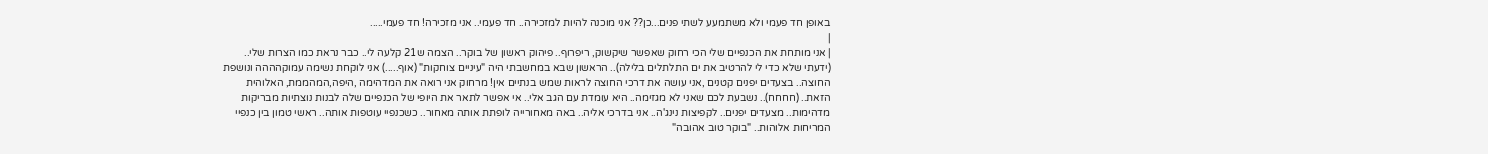באופן חד פעמי ולא משתמעע לשתי פנים...כן?? אני מוכנה להיות למזכירה.. חד פעמי.. אני מזכירה! חד פעמי.....
|
| אני מותחת את הכנפיים שלי הכי רחוק שאפשר שיקשוק, ריפרוף.. פיהוק ראשון של בוקר.. הצמה ש21 קלעה לי.. כבר נראת כמו הצרות שלי.. (ידעתי שלא כדי לי להרטיב את ים התלתלים בלילה).. הראשון שבא במחשבתי היה "עיניים צוחקות" (אוף.....) אני לוקחת נשימה עמוקהההה ונושפת החוצה.. בצעדים יפנים קטנים ,אני עושה את דרכי החוצה לראות שמש בנתיים אין! מרחוק אני רואה את המדהימה ,היפה,המהממת, האלוהית הזאת.. (חחחח).. נשבעת לכם שאני לא מגזימה.. היא עומדת עם הגב אלי.. אי אפשר לתאר את היופי של הכנפיים שלה לבנות נוצתיות מבריקות מדהימות.. מצעדים יפנים.. לקפיצות נינג'ה.. אני בדרכי אליה.. באה מאחורייה לופתת אותה מאחור.. כשכנפיי עוטפות אותה.. ראשי טמון בין כנפיי המריחות אלוהות.. "בוקר טוב אהובה"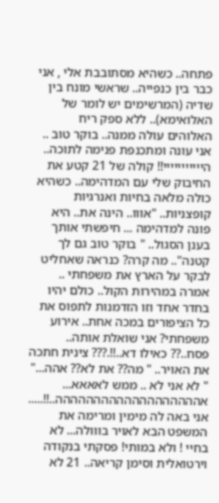פתחה.. כשהיא מסתובבת אלי , אני כבר בין כנפייה.. שראשי מונח בין שדיה (המרשימים יש לומר של האלואימא).. ללא ספק ריח האלוהים עולה ממנה.. בוקר טוב .. אני עונה ומתכנפת פנימה לתוכה.. הייייייייייי!! קולה של 21 קטע את החיבוק שלי עם המדהימה.. כשהיא כולה מלאה בחיות ואנרגיות קופצניות.. "אווו.. הינה את.. היא פונה למדהימה ... חיפשתי אותך בענן הסגול.. " בוקר טוב גם לך קטנה".. מה קרה? כנראה שאחליט לבקר על הארץ את משפחתי .. אמרה במהירות הקול.. כולם יהיו בחדר אחד וזו הזדמנות לתפוס את כל הציפורים במכה אחת.. אירוע משפחתי? אני שואלת אותה.. פסח..?? כאילו דא..!!.??? צינית חתכה את האויר.. " מה?? את לא?? אהה..." " לא אני לא .. ממש לאאאא... אההההההההההההההההההה..!!..... אני באה לה מימין ומרימה את המשפט הבא לאויר בווולה... לא בחיי ! ולא במותי! פסקתי בנקודה וירטואלית וסימן קריאה.. 21 לא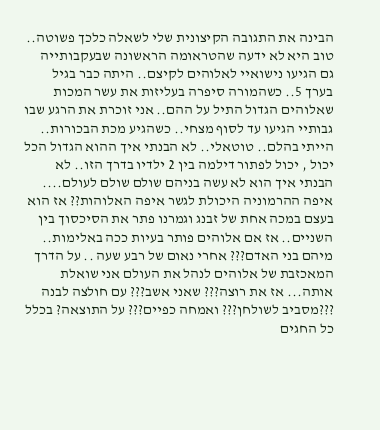הבינה את התגובה הקיצונית שלי לשאלה כלכך פשוטה.. טוב היא לא ידעה שהטראומה הראשונה שבעקבותייה גם הגיעו נישואיי לאלוהים לקיצם.. היתה כבר בגיל בערך 5.. כשהמורה סיפרה בעליזות את עשר המכות שאלוהים הגדול התיל על ההם.. אני זוכרת את הרגע שבו גבותיי הגיעו עד לסוף מצחי.. כשהגיע מכת הבכורות.. הייתי בהלם.. טוטאלי.. לא הבנתי איך ההוא הגדול הכל יכול , יכול לפתור דילמה בין 2 ילדיו בדרך הזו.. לא הבנתי איך הוא לא עשה בניהם שולם שולם לעולם.... איפה ההרמוניה היכולת לגשר איפה האלוהות?? אז הוא בעצם במכה אחת של זבנג וגמרנו פתר את הסיכסוך בין השניים.. אז אם אלוהים פותר בעיות ככה באלימות.. מיהם בני האדם??? אחרי נאום של רבע שעה .. על הדרך המאכזבת של אלוהים לנהל את העולם אני שואלת אותה... אז את רוצה??? שאני אשב??? עם חולצה לבנה ???מסביב לשולחן??? ואמחה כפיים??? על התוצאה? בכלל כל החגים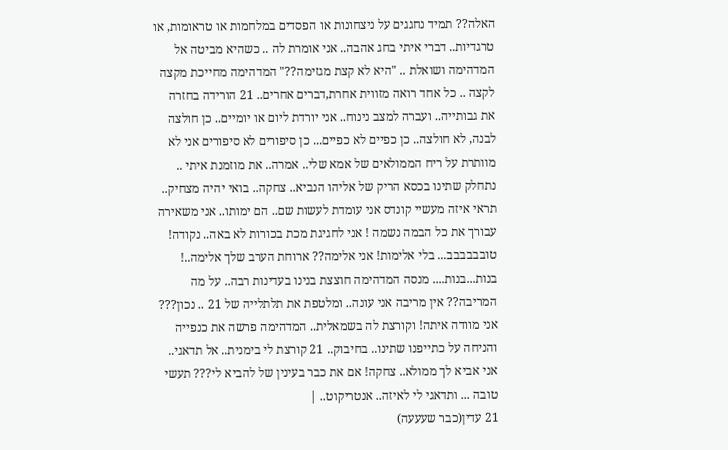האלה?? תמיד נחגגים על ניצחונות או הפסדים במלחמות או טראומות, או טרגדיות.. דברי איתי בחג אהבה.. אני אומרת לה .. כשהיא מביטה אל המדהימה ושואלת .. "היא לא קצת מגזימה??" המדהימה מחייכת מקצה לקצה .. כל אחד רואה מזווית אחרת,דברים אחרים.. 21 הורידה בחזרה את גבותייה.. ועברה למצב נינוח.. אני יורדת ליום או יומיים.. כן חולצה לבנה, לא חולצה.. כן כפיים לא כפיים... כן סיפורים לא סיפורים אני לא מוותרת על ריח הממולאים של אמא שלי.. אמרה.. את מוזמנת איתי .. נתחלק שתינו בכסא הריק של אליהו הנביא.. צחקה.. בואי יהיה מצחיק.. תראי איזה מעשיי קונדס אני עומדת לעשות שם.. הם ימותו.. אני משאירה עבורך את כל הבמה נשמה ! אני לחגיגת מכת בכורות לא באה.. נקודה! טובבבבבב... בלי אלימות! אני אלימה?? ארוחת הערב שלך אלימה..! בנות...בנות.... מנסה המדהימה חוצצת בנינו בעדינות רבה.. על מה המריבה?? אין מריבה אני עונה.. ומלטפת את תלתלייה של 21 .. נכון??? אני מוודה איתה! וקורצת לה בשמאלית.. המדהימה פרשה את כנפייה והניחה על כתייפנו שתינו.. בחיבוק.. 21 קורצת לי בימנית.. אל תדאגי.. אני אביא לך ממולא.. צחקה! אם את כבר בעינין של להביא לי??? תעשי טובה ... ותדאגי לי לאיזה.. אנטריקוט.. |
21 עדין(כבר שעעעה)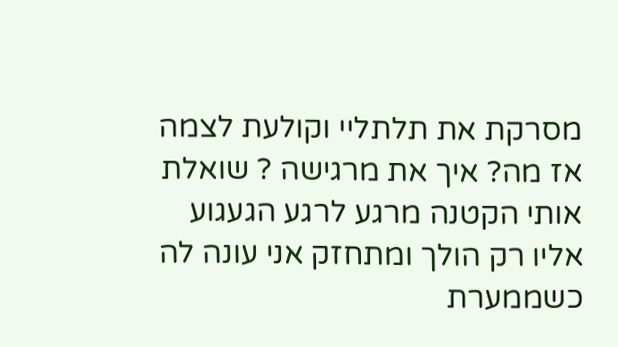מסרקת את תלתליי וקולעת לצמה אז מה? איך את מרגישה ? שואלת אותי הקטנה מרגע לרגע הגעגוע אליו רק הולך ומתחזק אני עונה לה כשממערת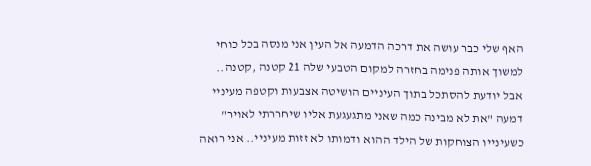האף שלי כבר עושה את דרכה הדמעה אל העין אני מנסה בכל כוחי למשוך אותה פנימה בחזרה למקום הטבעי שלה 21 קטנה ,קטנה.. אבל יודעת להסתכל בתוך העיניים הושיטה אצבעות וקטפה מעיניי דמעה "את לא מבינה כמה שאני מתגעגעת אליו שיחררתי לאויר" כשעינייו הצוחקות של הילד ההוא ודמותו לא זזות מעיניי.. אני רואה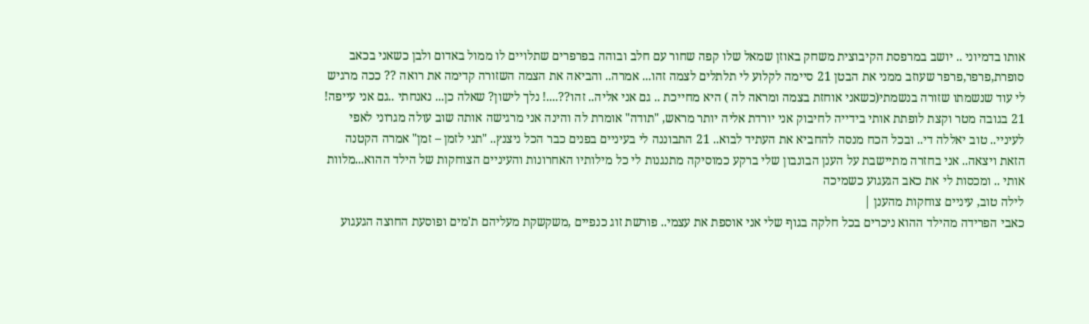אותו בדמיוני .. יושב במרפסת הקיבוצית משחק באוזן שמאל שלו קפה שחור עם חלב ובוהה בפרפרים שתלויים לו ממול באדום ולבן כשאני בכאב סופרת,פרפר,פרפר שעוזב ממני את הבטן 21 סיימה לקלוע לי תלתלים לצמה זהו... אמרה.. והביאה את הצמה השזורה קדימה את רואה ?? ככה מרגיש לי עוד שנשמתו שזורה בנשמתי(כשאני אוחזת בצמה ומראה לה ) היא מחייכת .. גם אני אליה.. זהו??....! נלך לישון? שאלה כן... נאנחתי ..גם אני עייפה! 21 בגובה מטר וקצת לופתת אותי בידייה לחיבוק אני יורדת אליה יותר מראש, "תודה" אומרת לה והינה אני מרגישה אותה שוב עולה מגרוני לאפי לעיניי.. טוב יאללה די.. ובכל הכח מנסה להחביא את העתיד לבוא.. 21 התבוננה לי בעיניים בפנים כבר הכל ניצנץ.. "תני לזמן – זמן" אמרה הקטנה הזאת ויצאה.. אני בחזרה מתיישבת על הענן הבונבון שלי ברקע כמוסיקה מתנגנות לי כל מילותיו האחרונות והעיניים הצוחקות של הילד ההוא...מלוות אותי .. ומכסות לי את כאב הגעגוע כשמיכה
לילה טוב, עיניים צוחקות מהענן |
כאבי הפרידה מהילד ההוא ניכרים בכל חלקה בגוף שלי אני אוספת את עצמי.. פורשת זוג כנפיים ,משקשקת מעליהם ת'מים ופוסעת החוצה הגעגוע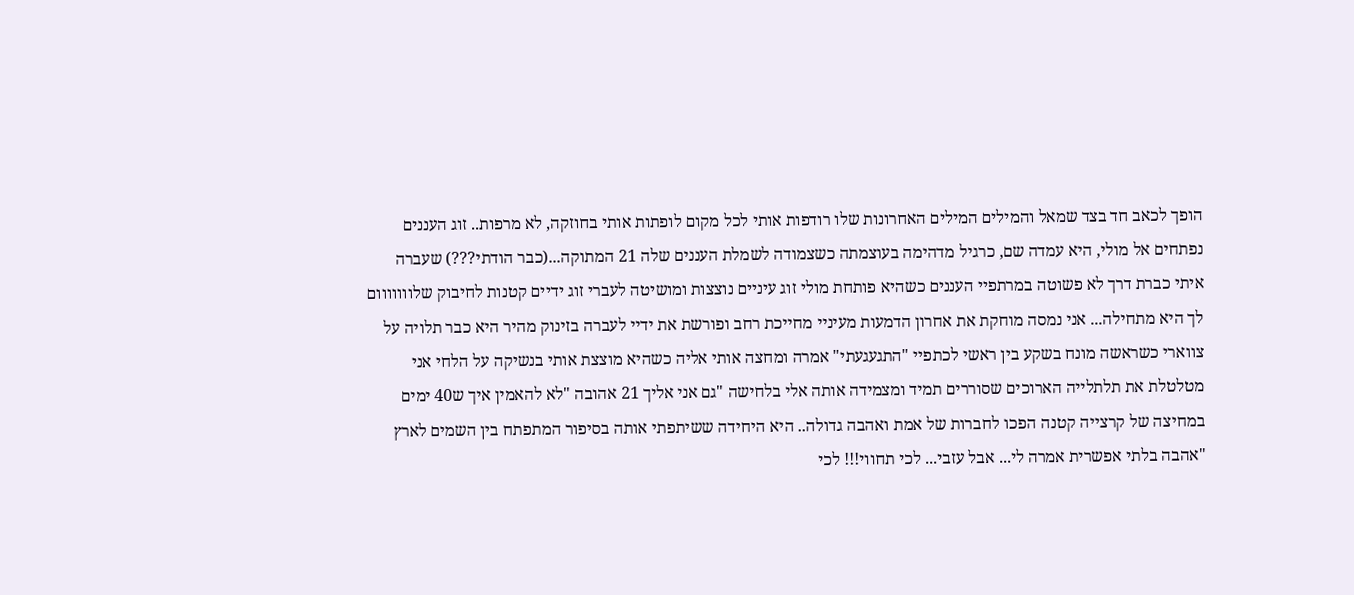הופך לכאב חד בצד שמאל והמילים המילים האחרונות שלו רודפות אותי לכל מקום לופתות אותי בחוזקה, לא מרפות.. זוג העננים נפתחים אל מולי, היא עמדה שם, כרגיל מדהימה בעוצמתה כשצמודה לשמלת העננים שלה 21 המתוקה...(כבר הודתי???) שעברה איתי כברת דרך לא פשוטה במרתפיי העננים כשהיא פותחת מולי זוג עיניים נוצצות ומושיטה לעברי זוג ידיים קטנות לחיבוק שלווווווום לך היא מתחילה... אני נמסה מוחקת את אחרון הדמעות מעיניי מחייכת רחב ופורשת את ידיי לעברה בזינוק מהיר היא כבר תלויה על צווארי כשראשה מונח בשקע בין ראשי לכתפיי "התגעגעתי" אמרה ומחצה אותי אליה כשהיא מוצצת אותי בנשיקה על הלחי אני מטלטלת את תלתלייה הארוכים שסוררים תמיד ומצמידה אותה אלי בלחישה "גם אני אליך 21 אהובה "לא להאמין איך ש40 ימים במחיצה של קרצייה קטנה הפכו לחברות של אמת ואהבה גדולה.. היא היחידה ששיתפתי אותה בסיפור המתפתח בין השמים לארץ "אהבה בלתי אפשרית אמרה לי... אבל עזבי... לכי תחווי!!! לכי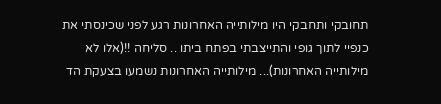תחובקי ותחבקי היו מילותייה האחרונות רגע לפני שכינסתי את כנפיי לתוך גופי והתייצבתי בפתח ביתו .. סליחה !!(אלו לא מילותייה האחרונות)... מילותייה האחרונות נשמעו בצעקת הד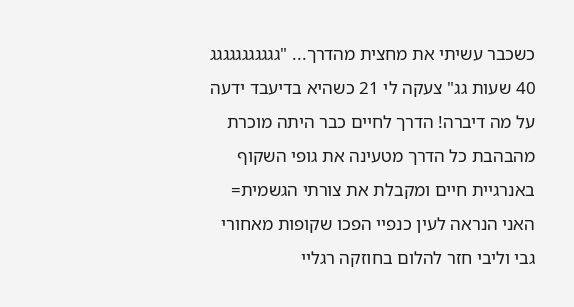כשכבר עשיתי את מחצית מהדרך... "גגגגגגגגגגג 40 שעות גג" צעקה לי 21 כשהיא בדיעבד ידעה על מה דיברה! הדרך לחיים כבר היתה מוכרת מהבהבת כל הדרך מטעינה את גופי השקוף באנרגיית חיים ומקבלת את צורתי הגשמית= האני הנראה לעין כנפיי הפכו שקופות מאחורי גבי וליבי חזר להלום בחוזקה רגליי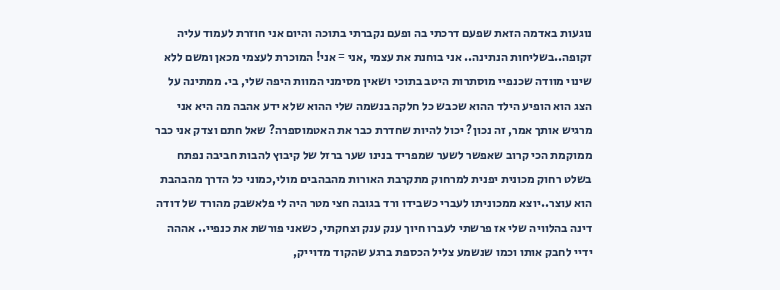נוגעות באדמה הזאת שפעם דרכתי בה ופעם נקברתי בתוכה והיום אני חוזרת לעמוד עליה זקופה..בשליחות הנתינה.. אני בוחנת את עצמי ,אני = אני! המוכרת לעצמי מכאן ומשם ללא שינוי מוודה שכנפיי מוסתרות היטב בתוכי ושאין מסימני המוות היפה שלי, בי. ממתינה על הצג הוא הופיע הילד ההוא שכבש כל חלקה בנשמה שלי ההוא שלא ידע אהבה מה היא אני מרגיש אותך אמר, זה נכון? יכול להיות שחדרת כבר את האטמוספרה? שאל חתם וצדק אני כבר ממוקמת הכי קרוב שאפשר לשער שמפריד בנינו שער ברזל של קיבוץ להבות חביבה נפתח בשלט רחוק מכונית יפנית למרחוק מתקרבת האורות מהבהבים מולי,כמוני כל הדרך מהבהבת הוא עוצר..יוצא ממכוניתו לעברי כשבידו ורד בגובה חצי מטר היה לי פלאשבק מהורד של דודה דינה בהלוויה שלי אז פרשתי לעברו חיוך ענק ענק וצחקתי, כשאני פורשת את כנפיי.. אההה ידיי לחבק אותו וכמו שנשמע צליל הכספת ברגע שהקוד מדוייק,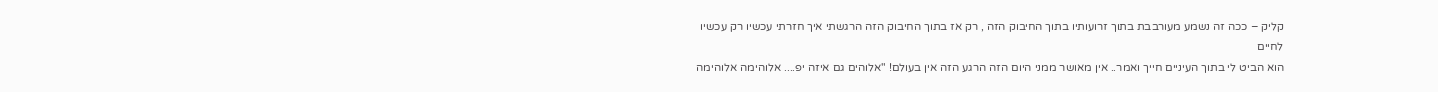קליק – ככה זה נשמע מעורבבת בתוך זרועותיו בתוך החיבוק הזה , רק אז בתוך החיבוק הזה הרגשתי איך חזרתי עכשיו רק עכשיו לחיים
הוא הביט לי בתוך העיניים חייך ואמר.. אין מאושר ממני היום הזה הרגע הזה אין בעולם! "אלוהים גם איזה יפ.... אלוהימה אלוהימה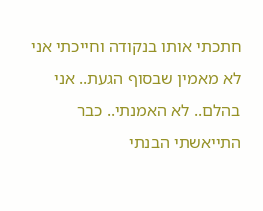חתכתי אותו בנקודה וחייכתי אני לא מאמין שבסוף הגעת.. אני בהלם.. לא האמנתי.. כבר התייאשתי הבנתי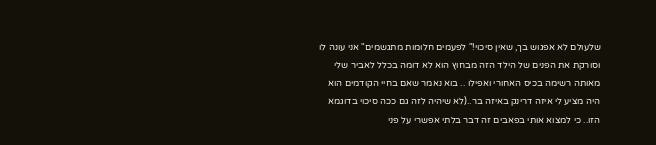שלעולם לא אפגוש בך, שאין סיכוי!" לפעמים חלומות מתגשמים" אני עונה לו וסורקת את הפנים של הילד הזה מבחוץ הוא לא דומה בכלל לאביר שלי מאותה רשימה בכיס האחורי ואפילו .. בוא נאמר שאם בחיי הקודמים הוא היה מציע לי איזה דרינק באיזה בר..(לא שיהיה לזה גם ככה סיכוי בדוגמא הזו.. כי למצוא אותי בפאבים זה דבר בלתי אפשרי על פני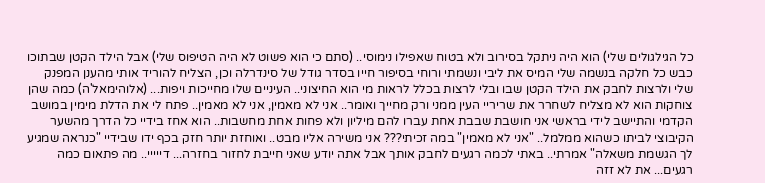כל הגילגולים שלי) הוא היה ניתקל בסירוב ולא בטוח שאפילו נימוסי.. (סתם כי הוא פשוט לא היה הטיפוס שלי) אבל הילד הקטן שבתוכו כבש כל חלקה בנשמה שלי המיס את ליבי ונשמתי ורוחי בסיפור חייו בסדר גודל של סינדרלה וכן, הצליח להוריד אותי מהענן המפנק שלי ולרצות לחבק את הילד הקטן שבו ובלי לרצות בכלל לראות מי הוא החיצוני.. העיניים שלו מחייכות ויפות... (אלוהימאל'ה) כמה שהן צוחקות הוא לא מצליח לשחרר את שריריי העין ממני ורק מחייך ואומר.. אני לא מאמין, אני לא מאמין.. פתח לי את הדלת מימין במושב הקדמי והתיישב לידי בראשי אני חושבת שבבת אחת עברו להם מיליון ולא פחות אחת מחשבות.. הוא אחז בידיי כל הדרך מהשער הקיבוצי לביתו כשהוא ממלמל.. "אני לא מאמין" במה זכיתי??? אני משירה אליו מבט.. ואוחזת יותר חזק בכף ידו שבידיי "כנראה שמגיע לך הגשמת משאלה" אמרתי.. באתי לכמה רגעים לחבק אותך אבל אתה יודע שאני חייבת לחזור בחזרה... דייייי.. מה פתאום כמה רגעים... את לא זזה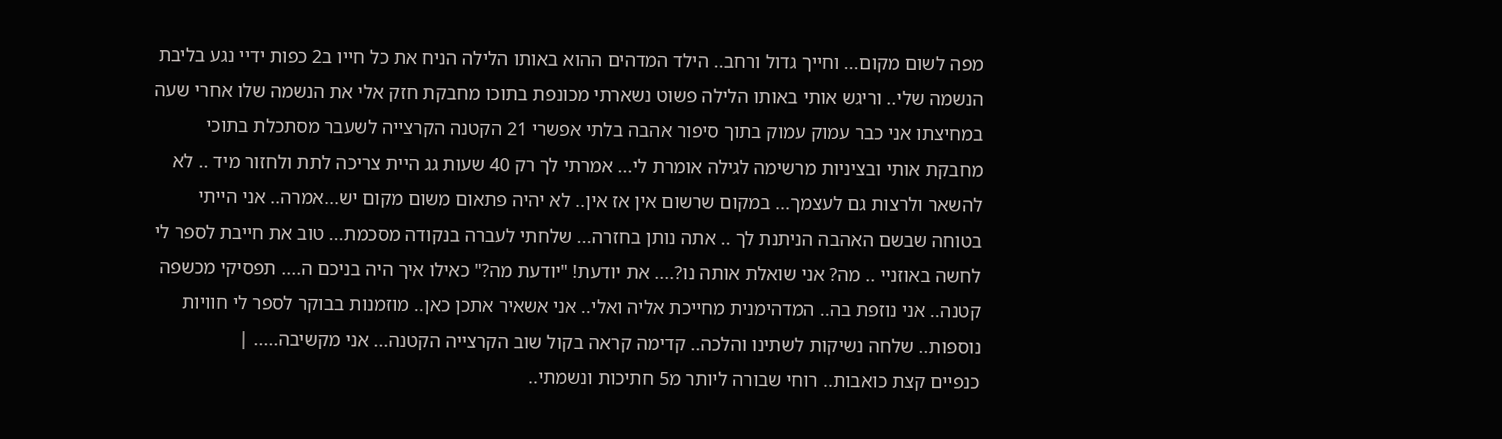מפה לשום מקום... וחייך גדול ורחב.. הילד המדהים ההוא באותו הלילה הניח את כל חייו ב2 כפות ידיי נגע בליבת הנשמה שלי.. וריגש אותי באותו הלילה פשוט נשארתי מכונפת בתוכו מחבקת חזק אלי את הנשמה שלו אחרי שעה במחיצתו אני כבר עמוק עמוק בתוך סיפור אהבה בלתי אפשרי 21 הקטנה הקרצייה לשעבר מסתכלת בתוכי מחבקת אותי ובציניות מרשימה לגילה אומרת לי... אמרתי לך רק 40 שעות גג היית צריכה לתת ולחזור מיד .. לא להשאר ולרצות גם לעצמך... במקום שרשום אין אז אין.. לא יהיה פתאום משום מקום יש...אמרה.. אני הייתי בטוחה שבשם האהבה הניתנת לך .. אתה נותן בחזרה... שלחתי לעברה בנקודה מסכמת... טוב את חייבת לספר לי לחשה באוזניי .. מה? אני שואלת אותה נו?.... את יודעת! "יודעת מה?" כאילו איך היה בניכם ה.... תפסיקי מכשפה קטנה.. אני נוזפת בה.. המדהימנית מחייכת אליה ואלי.. אני אשאיר אתכן כאן.. מוזמנות בבוקר לספר לי חוויות נוספות.. שלחה נשיקות לשתינו והלכה.. קדימה קראה בקול שוב הקרצייה הקטנה... אני מקשיבה..... |
כנפיים קצת כואבות.. רוחי שבורה ליותר מ5 חתיכות ונשמתי..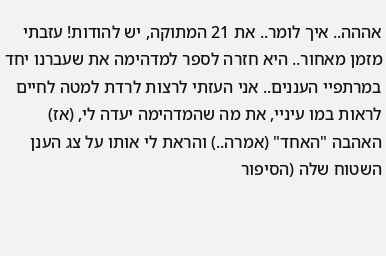אההה.. איך לומר.. את 21 המתוקה, יש להודות! עזבתי מזמן מאחור.. היא חזרה לספר למדהימה את שעברנו יחד במרתפיי העננים.. אני העזתי לרצות לרדת למטה לחיים לראות במו עיניי, את מה שהמדהימה יעדה לי, (אז) האהבה "האחד" (אמרה..) והראת לי אותו על צג הענן השטוח שלה (הסיפור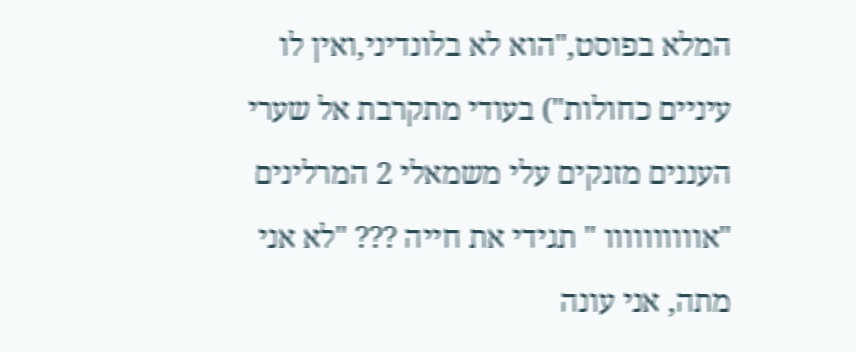המלא בפוסט,"הוא לא בלונדיני,ואין לו עיניים כחולות") בעודי מתקרבת אל שערי העננים מזנקים עלי משמאלי 2 המרלינים "אוווווווווו " תגידי את חייה ??? "לא אני מתה, אני עונה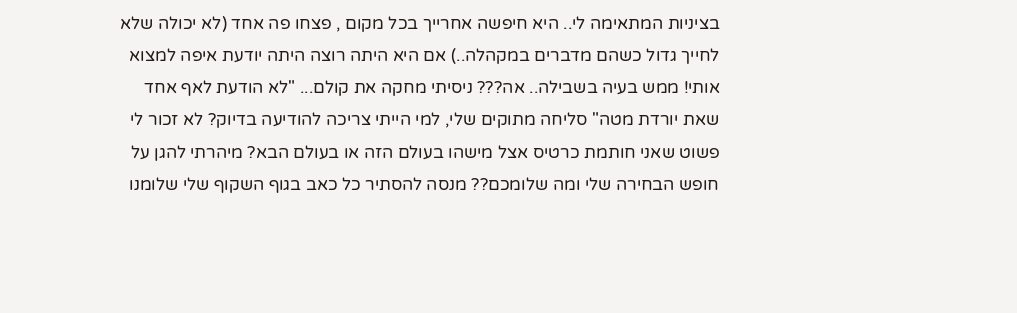בציניות המתאימה לי.. היא חיפשה אחרייך בכל מקום , פצחו פה אחד (לא יכולה שלא לחייך גדול כשהם מדברים במקהלה..) אם היא היתה רוצה היתה יודעת איפה למצוא אותי! ממש בעיה בשבילה.. אה??? ניסיתי מחקה את קולם... "לא הודעת לאף אחד שאת יורדת מטה" סליחה מתוקים שלי, למי הייתי צריכה להודיעה בדיוק? לא זכור לי פשוט שאני חותמת כרטיס אצל מישהו בעולם הזה או בעולם הבא? מיהרתי להגן על חופש הבחירה שלי ומה שלומכם?? מנסה להסתיר כל כאב בגוף השקוף שלי שלומנו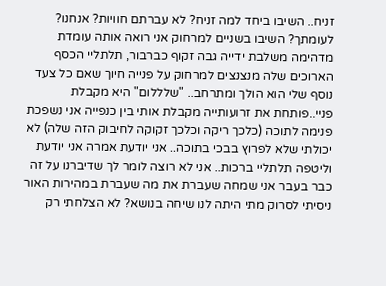זניח.. השיבו ביחד למה זניח? לא עברתם חוויות? אנחנו? לעומתך? השיבו בשניים למרחוק אני רואה אותה עומדת מדהימה משלבת ידייה גבה זקוף כברבור, תלתליי הכסף הארוכים שלה מנצנצים למרחוק על פנייה חיוך שאם כל צעד נוסף שלי הוא הולך ומתרחב.. "שלללום" היא מקבלת פניי..פותחת את זרועותייה מקבלת אותי בין כנפייה אני נשפכת פנימה לתוכה (כלכך ריקה וכלכך זקוקה לחיבוק הזה שלה) לא יכולתי שלא לפרוץ בבכי בתוכה.. אני יודעת אמרה אני יודעת וליטפה תלתליי ברכות.. אני לא רוצה לומר לך שדיברנו על זה כבר בעבר אני שמחה שעברת את מה שעברת במהירות האור ניסיתי לסרוק מתי היתה לנו שיחה בנושא? לא הצלחתי רק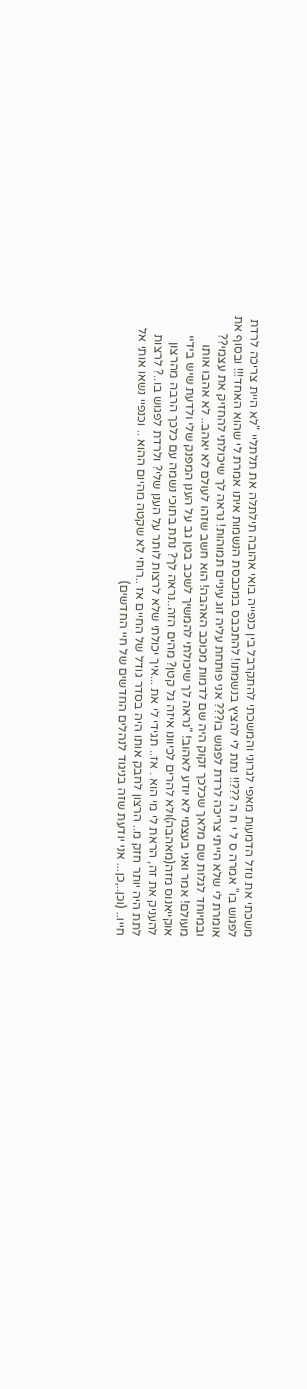משכתי את נוזל הדמעות מאפי לגרוני והמשכתי להתקרבל בין כנפייה בואי אהובה תילתלה את תלתליי "לא היית צריכה לרדת לפגוש בו" אמרה ס ל י ח ה ???!! נתת לי להציץ בנשמתו! להתכבס במכבסת הנשמות איתו אמרת לי שהוא האחד!!! ובסוף את אומרת לי שלא הייתי צריכה לרדת לפגוש בו??? אני פותחת עליה זוג עיניים תמוהות! נראה לך שיכולתי להחזיק את עצמי?? ובמיוחד לגלות שם מלאך שכלכך זקוק היה שם לדמות מכוכב האהבה! הוא חשב שזהו לעולם לא יאהב.. לא אהבו אותו מעולם! אמר ואני בעצמי לא יודע לאהוב! "נראה לך שיכולתי להמשיך לשכב בטן גב על הענן המפנק שלי ולדעת שיש בידיי אוקייאנוס מזה(מאהבה)ולא להרים לכיוונו איזה גל קטן? מהים הזה..נראה לך? נתת בתוכי נשמה עם כלכך הרבה מהרצון להעניק את זה, הראת לי מי הוא . אז.. תגידי לי את ...איך יכולתי שלא לרצות לותר על הענן שלי? ולרדת לפגוש בו..? לרצות לתת היה יותר חזק מ.. הרצון לחבק אותו היה בסדר גודל של החיים אז ..רוחי לא שקטה מהיום ההוא .. וכנפיי נשאו אותי אל חייו.. (וכן..,כן... אני יודעת שזה בניגוד לנהלים החדשים של חיי החדשים)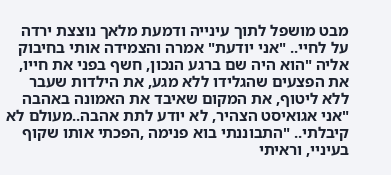מבט מושפל לתוך עינייה ודמעת מלאך נוצצת ירדה על לחיי.. "אני יודעת" אמרה והצמידה אותי בחיבוק אליה "הוא היה שם ברגע הנכון, חשף בפני את חייו, את הפצעים שהגלידו ללא מגע, את הילדות שעבר ללא ליטוף, את המקום שאיבד את האמונה באהבה "אני אגואיסט הצהיר, לא יודע לתת אהבה..מעולם לא קיבלתי.. "התבוננתי בוא פנימה ,הפכתי אותו שקוף בעיניי, וראיתי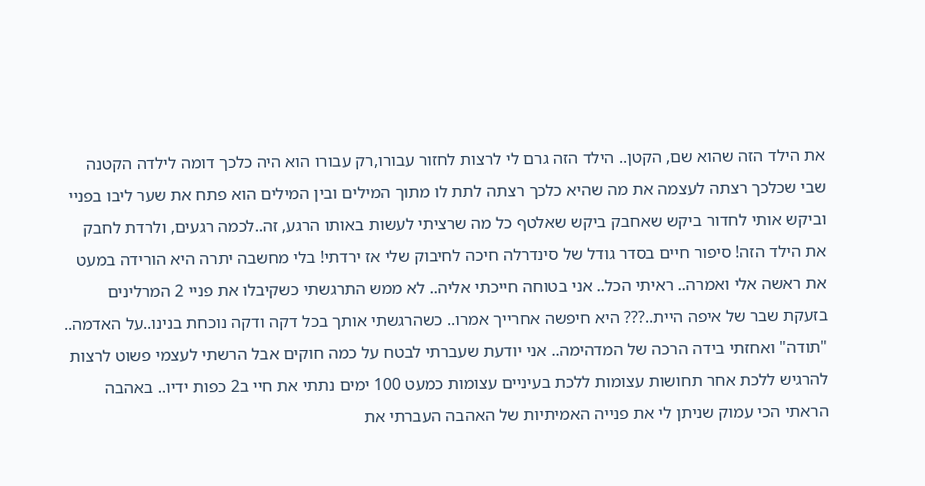את הילד הזה שהוא שם, הקטן.. הילד הזה גרם לי לרצות לחזור עבורו,רק עבורו הוא היה כלכך דומה לילדה הקטנה שבי שכלכך רצתה לעצמה את מה שהיא כלכך רצתה לתת לו מתוך המילים ובין המילים הוא פתח את שער ליבו בפניי וביקש אותי לחדור ביקש שאחבק ביקש שאלטף כל מה שרציתי לעשות באותו הרגע, זה..לכמה רגעים, ולרדת לחבק את הילד הזה! סיפור חיים בסדר גודל של סינדרלה חיכה לחיבוק שלי אז ירדתי! בלי מחשבה יתרה היא הורידה במעט את ראשה אלי ואמרה.. ראיתי הכל.. אני בטוחה חייכתי אליה.. לא ממש התרגשתי כשקיבלו את פניי 2 המרלינים בזעקת שבר של איפה היית..??? היא חיפשה אחרייך אמרו.. כשהרגשתי אותך בכל דקה ודקה נוכחת בנינו..על האדמה.. "תודה" ואחזתי בידה הרכה של המדהימה.. אני יודעת שעברתי לבטח על כמה חוקים אבל הרשתי לעצמי פשוט לרצות להרגיש ללכת אחר תחושות עצומות ללכת בעיניים עצומות כמעט 100 ימים נתתי את חיי ב2 כפות ידיו.. באהבה הראתי הכי עמוק שניתן לי את פנייה האמיתיות של האהבה העברתי את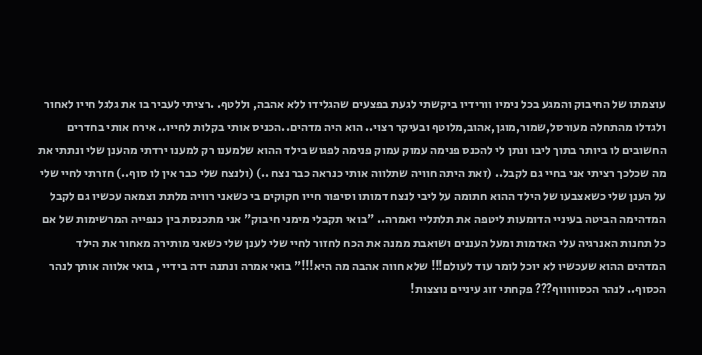עוצמתו של החיבוק והמגע בכל נימיו וורידיו ביקשתי לגעת בפצעים שהגלידו ללא אהבה, וללטף. .רציתי לעביר בו את גלגל חייו לאחור ולגדלו מהתחלה מעורסל,שמור,מוגן,אהוב,מלוטף ובעיקר רצוי.. הוא היה מדהים..הכניס אותי בקלות לחייו.. אירח אותי בחדרים החשובים לו ביותר בתוך ליבו ונתן לי להכנס פנימה עמוק עמוק פנימה לפגוש בילד ההוא שלמענו רק למענו ירדתי מהענן שלי ונתתי את מה שכלכך רציתי אני בחיי גם לקבל.. (זאת היתה חוויה שתלווה אותי כנראה כבר נצח ..) (ולנצח שלי כבר אין לו סוף..) חזרתי לחיי שלי על הענן שלי כשאצבעו של הילד ההוא חתומה על ליבי לנצח דמותו וסיפור חייו חקוקים בי כשאני רוויה מלתת וצמאה עכשיו גם לקבל המדהימה הביטה בעיניי הדומעות ליטפה את תלתליי ואמרה.. "בואי תקבלי מימני חיבוק" אני מתכנסת בין כנפייה המרשימות של אם כל תחנות האנרגיה עלי האדמות ומעל העננים ושואבת ממנה את הכח לחזור לחיי שלי לענן שלי כשאני מותירה מאחור את הילד המדהים ההוא שעכשיו לא יוכל לומר עוד לעולם!!! שלא חווה אהבה מה היא!!!" בואי אמרה ונתנה ידה בידיי , בואי אלווה אותך לנהר הכסוף.. לנהר הכסוווווף??? פקחתי זוג עיניים נוצצות!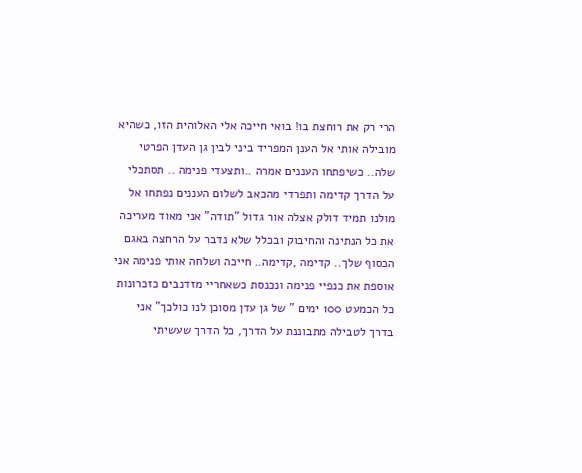הרי רק את רוחצת בו! בואי חייכה אלי האלוהית הזו, כשהיא מובילה אותי אל הענן המפריד ביני לבין גן העדן הפרטי שלה.. כשיפתחו העננים אמרה ..ותצעדי פנימה .. תסתכלי על הדרך קדימה ותפרדי מהכאב לשלום העננים נפתחו אל מולנו תמיד דולק אצלה אור גדול "תודה" אני מאוד מעריכה את כל הנתינה והחיבוק ובכלל שלא נדבר על הרחצה באגם הכסוף שלך.. קדימה ,קדימה.. חייכה ושלחה אותי פנימה אני אוספת את כנפיי פנימה ונכנסת כשאחריי מזדנבים כזכרונות כל הכמעט 100 ימים " של גן עדן מסוכן לנו כולכך" אני בדרך לטבילה מתבוננת על הדרך, כל הדרך שעשיתי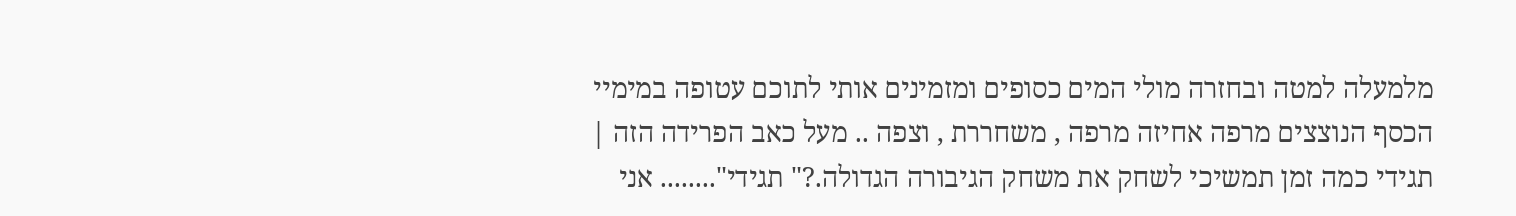מלמעלה למטה ובחזרה מולי המים כסופים ומזמינים אותי לתוכם עטופה במימיי הכסף הנוצצים מרפה אחיזה מרפה , משחררת , וצפה .. מעל כאב הפרידה הזה |
תגידי כמה זמן תמשיכי לשחק את משחק הגיבורה הגדולה.?" תגידי"........ אני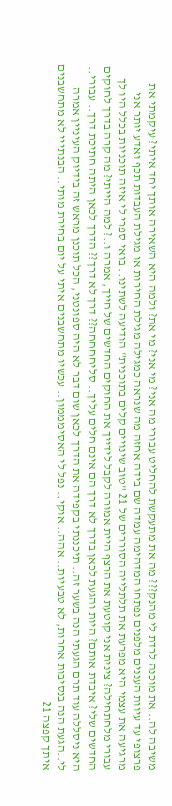משיבה לה.. את מוכנה לרדת לי מהנק??? מה את מתעקשת להחליט עבורי מה אני? מי אני? מי את? ולמה היא השאירה אותך יחד איתי? עיקמתי את פרצופי עד עיוות העננים מלפנים נפתחו המדהימה עמדה שם בידה אחזה מה שנראה כמגילה מגילת החירות או מגילת העבדות תכף ואדע יותר אני מרגיעה את עצמי היא מפרעת את תלתלייה הסוררים של 21 "טוב שינויים קלים בתוכנית" הודיעה לשתינו.. בואי ספרי לי איזה תוכניות בכלל היו לך עבורי מלחתחילה? צינית אני קוטעת את הרצף היית אמורה לקבל לידייך את החוקים החדשים של חייך, אמרה ו..? למה הייתי? מה קרה בדרך לחוקים החדשים שלי? איבדת אותם? היות והגעת לכאן בדרך לא דרך הם אינם חלים עליך.. סליחחחחה?? דרך לא דרך?? הדרך לכאן היתה חתיכת דרך.. עבורי.. היא ניסללה עוד תרם הגעתי הנה בשער זה.. תיכננתי בקפידה את הדרך לכאן שום דבר לא היה ספונטני, הכל תוכנן מראש זה בידיוק העיניין אמרה לי..הגעת הנה בנסיבות אחרות, לא טבעיות.. אהה.. אוקי.. נפל לי האסימממון.. עכשיו מתחשבנים איתי על יום בחירת מותי.. הבנתייי לא מתחשבנים איתך קפצה 21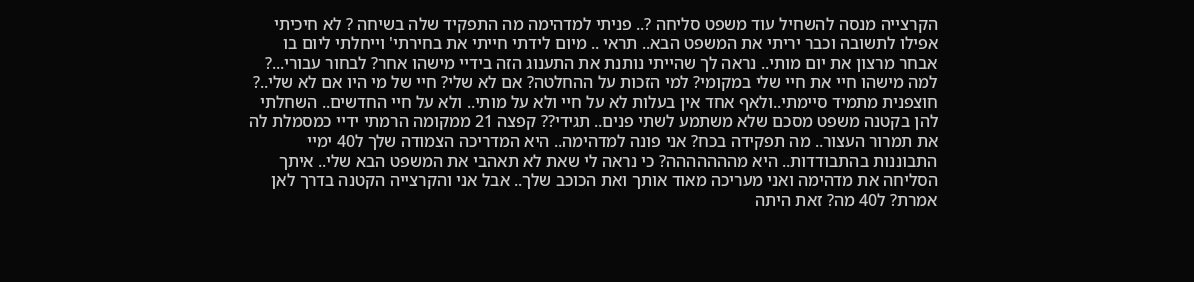הקרצייה מנסה להשחיל עוד משפט סליחה ?.. פניתי למדהימה מה התפקיד שלה בשיחה ? לא חיכיתי אפילו לתשובה וכבר יריתי את המשפט הבא.. תראי .. מיום לידתי חייתי את בחירתי' וייחלתי ליום בו אבחר מרצון את יום מותי.. נראה לך שהייתי נותנת את התענוג הזה בידיי מישהו אחר? לבחור עבורי...? למה מישהו חיי את חיי שלי במקומי? למי הזכות על ההחלטה? אם לא שלי? חיי של מי היו אם לא שלי..? חוצפנית מתמיד סיימתי..ולאף אחד אין בעלות לא על חיי ולא על מותי.. ולא על חיי החדשים.. השחלתי להן בקטנה משפט מסכם שלא משתמע לשתי פנים.. תגידי?? קפצה 21 ממקומה הרמתי ידיי כמסמלת לה את תמרור העצור.. מה תפקידה בכח? אני פונה למדהימה.. היא המדריכה הצמודה שלך ל40 ימיי התבוננות בהתבודדות.. היא מההההההה? כי נראה לי שאת לא תאהבי את המשפט הבא שלי.. איתך הסליחה את מדהימה ואני מעריכה מאוד אותך ואת הכוכב שלך.. אבל אני והקרצייה הקטנה בדרך לאן אמרת? ל40 מה? זאת היתה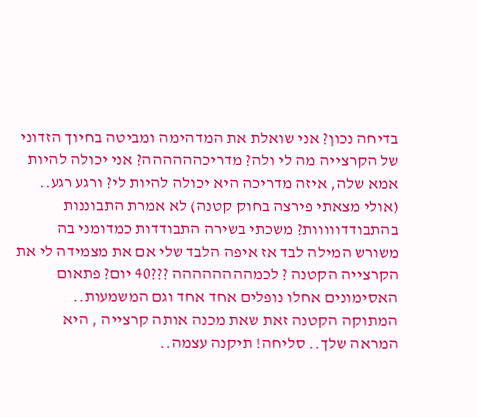בדיחה נכון? אני שואלת את המדהימה ומביטה בחיוך הזדוני של הקרצייה מה לי ולה? מדריכהההההה? אני יכולה להיות אמא שלה, איזה מדריכה היא יכולה להיות לי? ורגע רגע.. (אולי מצאתי פירצה בחוק קטנה) לא אמרת התבוננות בהתבודדווווות? משכתי בשירה התבודדות כמדומני בה משורש המילה לבד אז איפה הלבד שלי אם את מצמידה לי את הקרצייה הקטנה ? לכמהההההההה ???40 יום? פתאום האסימונים אחלו נופלים אחד אחד וגם המשמעות.. המתוקה הקטנה זאת שאת מכנה אותה קרצייה , היא המראה שלך.. סליחה! תיקנה עצמה..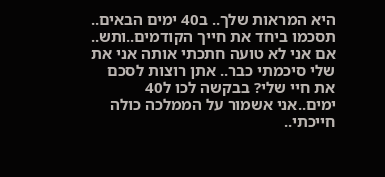היא המראות שלך.. ב40 ימים הבאים.. תסכמו ביחד את חייך הקודמים..ותש.. אם אני לא טועה חתכתי אותה אני את שלי סיכמתי כבר.. אתן רוצות לסכם את חיי שלי? בבקשה לכו ל40 ימים..אני אשמור על הממלכה כולה חייכתי..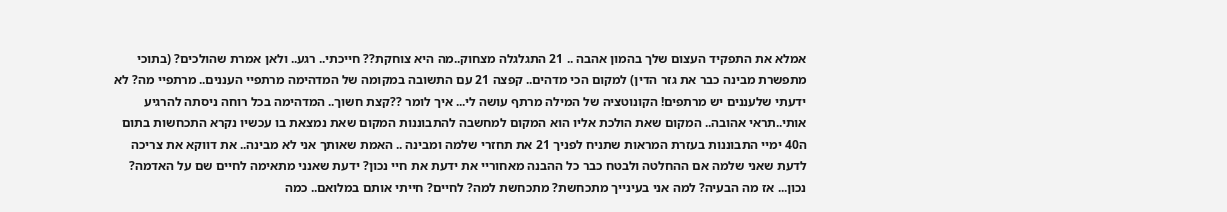אמלא את התפקיד העצום שלך בהמון אהבה .. 21 התגלגלה מצחוק..מה היא צוחקת?? חייכתי.. רגע.. ולאן אמרת שהולכים? (בתוכי מתפשרת מבינה כבר את גזר הדין) למקום הכי מדהים.. קפצה 21 עם התשובה במקומה של המדהימה מרתפיי העננים.. מרתפיי מה? לא ידעתי שלעננים יש מרתפים! הקונוטציה של המילה מרתף עושה לי... איך לומר ??קצת חשוך.. המדהימה בכל רוחה ניסתה להרגיע אותי..תראי אהובה.. המקום שאת הולכת אליו הוא המקום למחשבה להתבוננות המקום שאת נמצאת בו עכשיו נקרא התכחשות בתום ה40 ימיי התבוננות בעזרת המראות שתניח לפניך 21 את תחזרי שלמה ומבינה .. האמת שאותך אני לא מבינה.. את דווקא את צריכה לדעת שאני שלמה אם ההחלטה ולבטח כבר כל ההבנה מאחוריי את ידעת את חיי נכון? ידעת שאנני מתאימה לחיים שם על האדמה? נכון... אז מה הבעיה? למה אני בעינייך מתכחשת? מתכחשת למה? לחיים? חייתי אותם במלואם.. כמה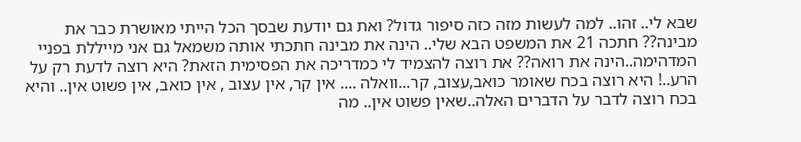שבא לי.. זהו.. למה לעשות מזה כזה סיפור גדול? ואת גם יודעת שבסך הכל הייתי מאושרת כבר את מבינה?? חתכה 21 את המשפט הבא שלי.. הינה את מבינה חתכתי אותה משמאל גם אני מייללת בפניי המדהימה..הינה את רואה?? את רוצה להצמיד לי כמדריכה את הפסימית הזאת? היא רוצה לדעת רק על הרע..! היא רוצה בכח שאומר כואב,עצוב, קר...וואלה .... אין קר, אין עצוב , אין כואב, אין פשוט אין.. והיא בכח רוצה לדבר על הדברים האלה..שאין פשוט אין.. מה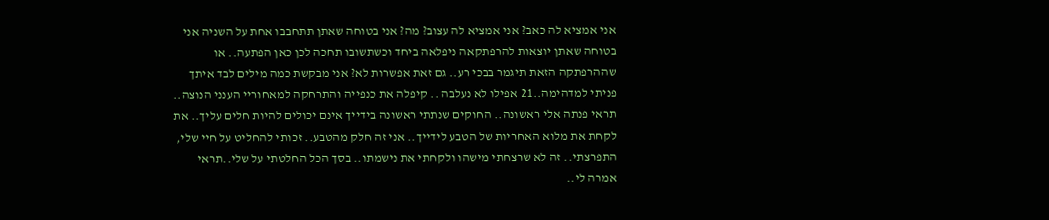אני אמציא לה כאב? אני אמציא לה עצוב? מה? אני בטוחה שאתן תתחבבו אחת על השניה אני בטוחה שאתן יוצאות להרפתקאה ניפלאה ביחד וכשתשובו תחכה לכן כאן הפתעה.. או שההרפתקה הזאת תיגמר בבכי רע.. גם זאת אפשרות לא? אני מבקשת כמה מילים לבד איתך פניתי למדהימה..21 אפילו לא נעלבה .. קיפלה את כנפייה והתרחקה למאחוריי הענני הנוצה.. תראי פנתה אלי ראשונה.. החוקים שנתתי ראשונה בידייך אינם יכולים להיות חלים עליך.. את לקחת את מלוא האחריות של הטבע לידייך.. אני זה חלק מהטבע.. זכותי להחליט על חיי שלי, התפרצתי.. זה לא שרצחתי מישהו ולקחתי את נישמתו.. בסך הכל החלטתי על שלי..תראי אמרה לי..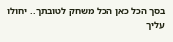בסך הכל כאן הכל משחק לטובתך.. יחולו עליך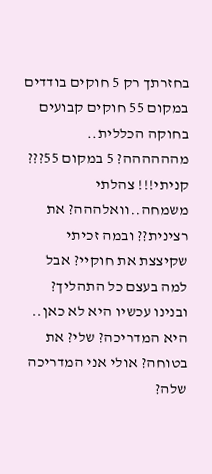בחזרתך רק 5 חוקים בודדים במקום 55 חוקים קבועים בחוקה הכללית.. מהההההה? 5 במקום 55??? קניתי!!! צהלתי משמחה..וואלההה? את רצינית?? ובמה זכיתי שקיצצת את חוקיי? אבל למה בעצם כל התהליך? ובנינו עכשיו היא לא כאן.. היא המדריכה? שלי? את בטוחה? אולי אני המדריכה שלה?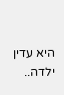היא עדין ילדה..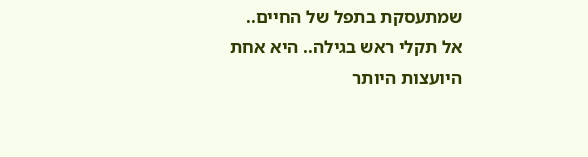שמתעסקת בתפל של החיים.. אל תקלי ראש בגילה.. היא אחת היועצות היותר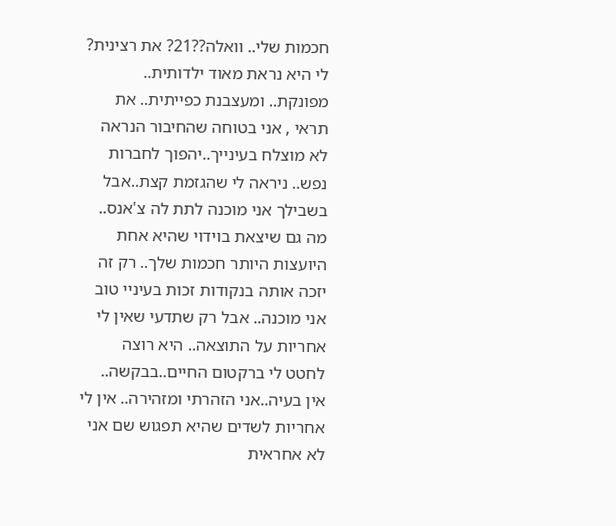חכמות שלי.. וואלה??21? את רצינית? לי היא נראת מאוד ילדותית.. מפונקת.. ומעצבנת כפייתית.. את תראי , אני בטוחה שהחיבור הנראה לא מוצלח בעינייך..יהפוך לחברות נפש.. ניראה לי שהגזמת קצת..אבל בשבילך אני מוכנה לתת לה צ'אנס.. מה גם שיצאת בוידוי שהיא אחת היועצות היותר חכמות שלך.. רק זה יזכה אותה בנקודות זכות בעיניי טוב אני מוכנה.. אבל רק שתדעי שאין לי אחריות על התוצאה.. היא רוצה לחטט לי ברקטום החיים..בבקשה.. אין בעיה..אני הזהרתי ומזהירה.. אין לי אחריות לשדים שהיא תפגוש שם אני לא אחראית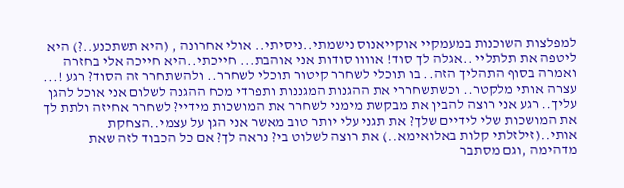למפלצות השוכנות במעמקיי אוקייאנוס נישמתי..ניסיתי.. אולי אחרונה , (היא תשתכנע..?) היא ליטפה את תלתליי ..אגלה לך סוד! אוווו סודות אני אוהבת... חייכתי..היא חייכה אלי בחזרה ואמרה בסוף התהליך הזה.. בו תוכלי לשחרר קיטור תוכלי לשחרר.. ולהשתחרר זה הסוד? רגע !... עצרה אותי מלקטר.. וכשתשחררי את ההגנות המגננות ותפרדי מכח ההגנה לשלום אני אוכל להגן עליך.. רגע אני רוצה להבין את מבקשת מימני לשחרר את המושכות מידיי? לשחרר אחיזה ולתת לך את המושכות שלי לידיים שלך? את תגני עלי יותר טוב מאשר אני הגן על עצמי..הצחקת אותי..(זילזלתי קלות באלואימא..) את רוצה לשלוט בי? נראה לך? אם כל הכבוד לזה שאת מדהימה ,וגם מסתבר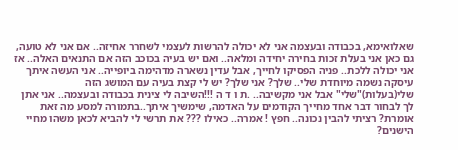שאלואימא, בכבודה ובעצמה אני לא יכולה להרשות לעצמי לשחרר אחיזה.. אם אני לא טועה, גם כאן אני בעלת זכות בחירה יחידה ומלאה.. ואם יש בעיה בכוכב הזה אם התנאים האלה.. אז אני יכולה ללכת.. פניה הפסיקו לחייך, אבל עדין נשארה מדהימה ביופייה.. אני העשה איתך עיסקה נשמה מיוחדת שלי.. שלך? אני שלך? יש לי קצת בעיה עם המושג הזה שלי(בעלות)"שלי" אבל אני מקשיבה.. .ת ו ד ה !!!השיבה לי צינית בכבודה ובעצמה.. אני אתן לך לבחור דבר אחד מחייך הקודמים על האדמה, שימשיך איתך..בתמורה למסע מה זאת אומרת? רציתי להבין נכונה.. חפץ ! אמרה.. כאילו ??? את תרשי לי להביא לכאן משהו מחיי הישנים?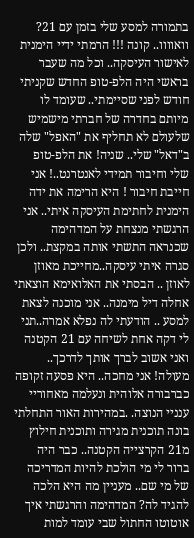בתמורה למסע שלי בזמן עם 21? וואוווו.. קונה !!! הרמתי ידיי הימנית לאישור העיסקה.. וכל מה שעבר בראשי היה הלפ-טופ החדש שקניתי חודש לפני שסיימתי.. שעומד לו מיותם בחדרה של חברתי מישמיש שלעולם לא תחליף את "האפל" שלה ב"דאל" שלי.. שניה! את הלפ-טופ שלי וחיבור תמידי לאנטרנט..! אני חייבת חיבור ! היא הרימה את ידה הימנית לחתימת העיסקה איתי.. אני הרגשתי מנצחת על המדהימה שכנראה התשתי אותה במקצת.. ולכן סגרה איתי עיסקה..מחייכת מאוזן לאוזן .. הבסתי את האלואימא הוצאתי אחלה דיל מימנה.. אני מוכנה לצאת למסע .. הודעתי לה נפלא אמרה..תני לי דקה אחת לשיחה עם 21 הקטנה ואני אשוב לברך אותך לדרכך.. מעולה! אני מחכה.. היא פסעה זקופה כברבורה אלוהית ונעלמה מאחוריי ענניי הנוצה. .במהירות האור התחלתי בונה תוכנית מגירה ותוכנית חילוץ מ21 הקרצייה הקטנה.. כבר היה ברור לי מי הולכת להיות המדריכה של מי שם.. מעניין מה היא הלכה להגיד לה? המדהימה והרגשתי איך אוטוטו החתול שבי עומד למות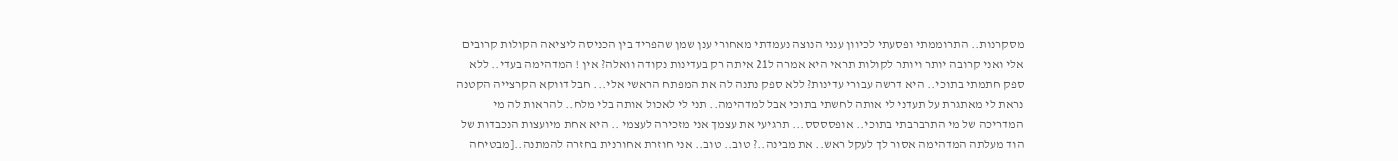מסקרנות.. התרוממתי ופסעתי לכיוון ענני הנוצה נעמדתי מאחורי ענן שמן שהפריד בין הכניסה ליציאה הקולות קרובים אלי ואני קרובה יותר ויותר לקולות תראי היא אמרה ל21 איתה רק בעדינות נקודה וואלה? אין ! המדהימה בעדי.. ללא ספק חתמתי בתוכי.. היא דרשה עבורי עדינות? ללא ספק נתנה לה את המפתח הראשי אלי... חבל דווקא הקרצייה הקטנה נראת לי מאתגרת על תעדני לי אותה לחשתי בתוכי אבל למדהימה.. תני לי לאכול אותה בלי מלח.. להראות לה מי המדריכה של מי התרברבתי בתוכי.. אופסססס... תרגיעי את עצמך אני מזכירה לעצמי .. היא אחת מיועצות הנכבדות של הוד מעלתה המדהימה אסור לך לעקל ראש.. את מבינה..? טוב.. טוב.. אני חוזרת אחורנית בחזרה להמתנה..[מבטיחה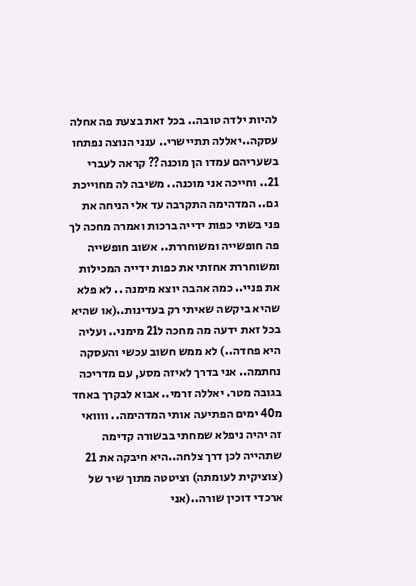להיות ילדה טובה.. בכל זאת בצעת פה אחלה עסקה..יאללה תתיישרי.. ענני הנוצה נפתחו בשעריהם עמדו הן מוכנה?? קראה לעברי 21.. וחייכה אני מוכנה.. משיבה לה מחוייכת גם.. המדהימה התקרבה עד אלי הניחה את פני בשתי כפות ידייה ברכות ואמרה מחכה לך פה חופשייה ומשוחררת.. אשוב חופשייה ומשוחררת אחזתי את כפות ידייה המכילות את פניי.. כמה אהבה יוצא מימנה .. לא פלא שהיא ביקשה שאיתי רק בעדינות..(או שהיא בכל זאת ידעה מה מחכה ל21 מימני.. ועליה היא פחדה..) לא ממש חשוב עכשי והעסקה נחתמה.. אני בדרך לאיזה מסע, עם מדריכה בגובה מטר. יאללה זרמי.. אבוא לבקרך באחד מ40 ימים הפתיעה אותי המדהימה.. וווואי זה יהיה ניפלא שמחתי בבשורה קדימה שתהייה לכן דרך צלחה..היא חיבקה את 21 (צוציקית לעומתה) וציטטה מתוך שיר של ארכדי דוכין שורה..(אני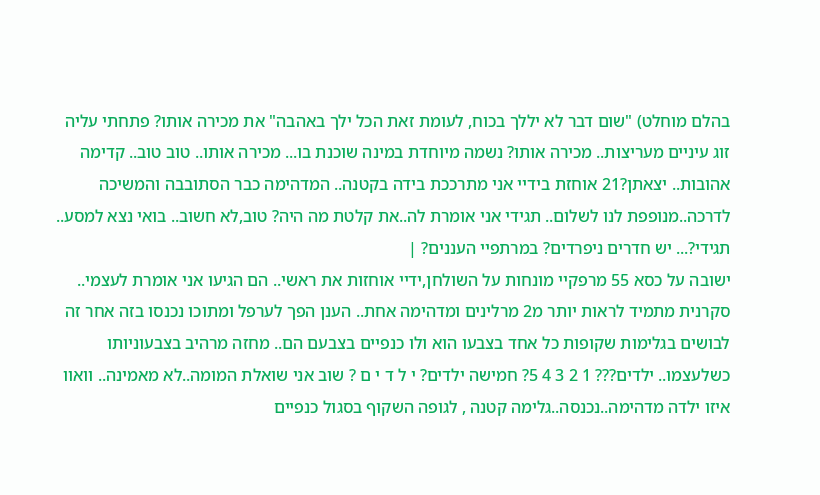בהלם מוחלט) "שום דבר לא יללך בכוח, לעומת זאת הכל ילך באהבה" את מכירה אותו? פתחתי עליה זוג עיניים מעריצות.. מכירה אותו? נשמה מיוחדת במינה שוכנת בו... מכירה אותו.. טוב טוב.. קדימה אהובות.. יצאתן?21 אוחזת בידיי אני מתרככת בידה בקטנה.. המדהימה כבר הסתובבה והמשיכה לדרכה..מנופפת לנו לשלום.. תגידי אני אומרת לה..את קלטת מה היה? טוב,לא חשוב.. בואי נצא למסע.. תגידי?... יש חדרים ניפרדים? במרתפיי העננים? |
ישובה על כסא 55 מרפקיי מונחות על השולחן,ידיי אוחזות את ראשי.. הם הגיעו אני אומרת לעצמי.. סקרנית מתמיד לראות יותר מ2 מרלינים ומדהימה אחת.. הענן הפך לערפל ומתוכו נכנסו בזה אחר זה לבושים בגלימות שקופות כל אחד בצבעו הוא ולו כנפיים בצבעם הם.. מחזה מרהיב בצבעוניותו כשלעצמו.. ילדים??? 1 2 3 4 5? חמישה ילדים? י ל ד י ם ? שוב אני שואלת המומה..לא מאמינה.. וואוו איזו ילדה מדהימה..נכנסה..גלימה קטנה , לגופה השקוף בסגול כנפיים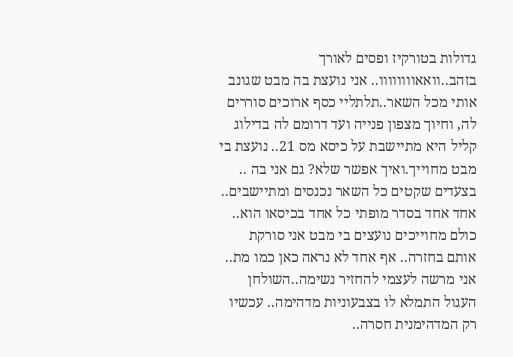גדולות בטורקיז ופסים לאורך בזהב..וואאוווווווו.. אני נועצת בה מבט שגונב אותי מכל השאר..תלתליי כסף ארוכים סוררים לה, וחיוך מצפון פנייה ועד דרומם לה בדילוג קליל היא מתיישבת על כיסא מס 21.. נועצת בי מבט מחוייך.ואיך אפשר שלא? גם אני בה .. בצעדים שקטים כל השאר נכנסים ומתיישבים.. אחד אחד בסדר מופתי כל אחד בכיסאו הוא.. כולם מחוייכים נועצים בי מבט אני סורקת אותם בחזרה.. אף אחד לא נראה כאן כמו מת.. אני מרשה לעצמי להחזיר נשימה..השולחן העגול התמלא לו בצבעוניות מדהימה.. עכשיו רק המדהימנית חסרה..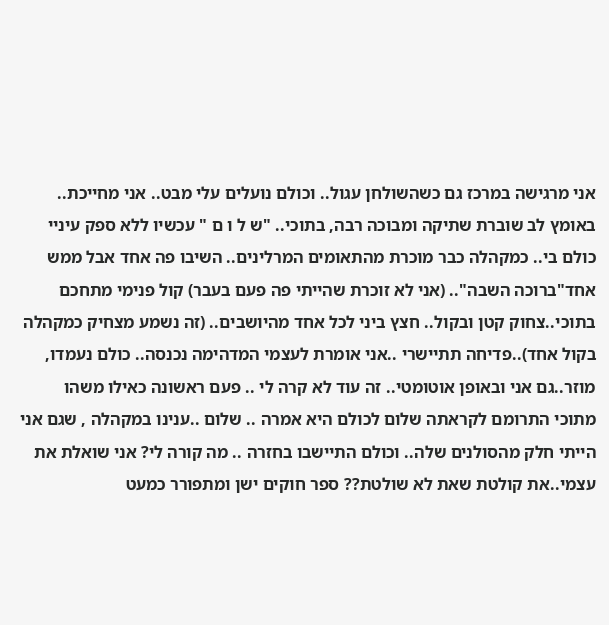אני מרגישה במרכז גם כשהשולחן עגול.. וכולם נועלים עלי מבט.. אני מחייכת.. באומץ לב שוברת שתיקה ומבוכה רבה, בתוכי.. "ש ל ו ם " עכשיו ללא ספק עיניי כולם בי.. כמקהלה כבר מוכרת מהתאומים המרלינים.. השיבו פה אחד אבל ממש אחד"ברוכה השבה".. (אני לא זוכרת שהייתי פה פעם בעבר) קול פנימי מתחכם בתוכי..צחוק קטן ובקול.. חצץ ביני לכל אחד מהיושבים.. (זה נשמע מצחיק כמקהלה בקול אחד)..פדיחה תתיישרי ..אני אומרת לעצמי המדהימה נכנסה.. כולם נעמדו, מוזר..גם אני ובאופן אוטומטי.. זה עוד לא קרה לי .. פעם ראשונה כאילו משהו מתוכי התרומם לקראתה שלום לכולם היא אמרה .. שלום ..ענינו במקהלה , שגם אני הייתי חלק מהסולנים שלה.. וכולם התיישבו בחזרה .. מה קורה לי? אני שואלת את עצמי..את קולטת שאת לא שולטת?? ספר חוקים ישן ומתפורר כמעט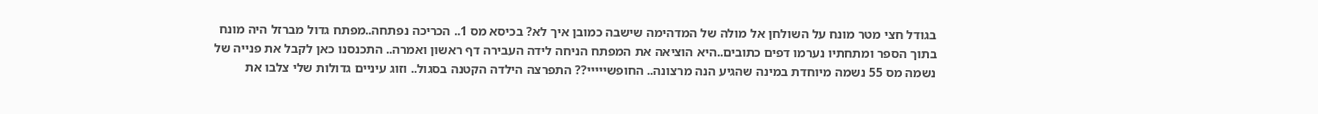בגודל חצי מטר מונח על השולחן אל מולה של המדהימה שישבה כמובן איך לא? בכיסא מס 1.. הכריכה נפתחה..מפתח גדול מברזל היה מונח בתוך הספר ומתחתיו נערמו דפים כתובים..היא הוציאה את המפתח הניחה לידה העבירה דף ראשון ואמרה.. התכנסנו כאן לקבל את פנייה של נשמה מס 55 נשמה מיוחדת במינה שהגיע הנה מרצונה.. החופשייייי?? התפרצה הילדה הקטנה בסגול.. וזוג עיניים גדולות שלי צלבו את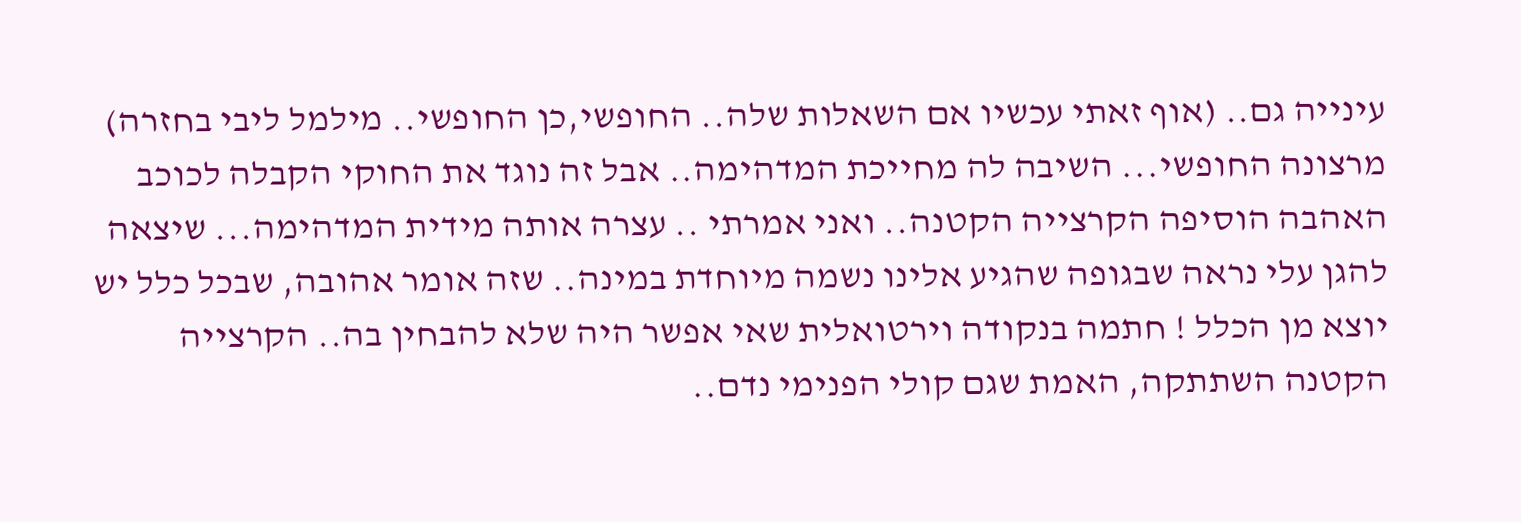עינייה גם.. (אוף זאתי עכשיו אם השאלות שלה.. החופשי,כן החופשי.. מילמל ליבי בחזרה) מרצונה החופשי... השיבה לה מחייכת המדהימה.. אבל זה נוגד את החוקי הקבלה לכוכב האהבה הוסיפה הקרצייה הקטנה.. ואני אמרתי .. עצרה אותה מידית המדהימה... שיצאה להגן עלי נראה שבגופה שהגיע אלינו נשמה מיוחדת במינה.. שזה אומר אהובה, שבכל כלל יש יוצא מן הכלל ! חתמה בנקודה וירטואלית שאי אפשר היה שלא להבחין בה.. הקרצייה הקטנה השתתקה, האמת שגם קולי הפנימי נדם..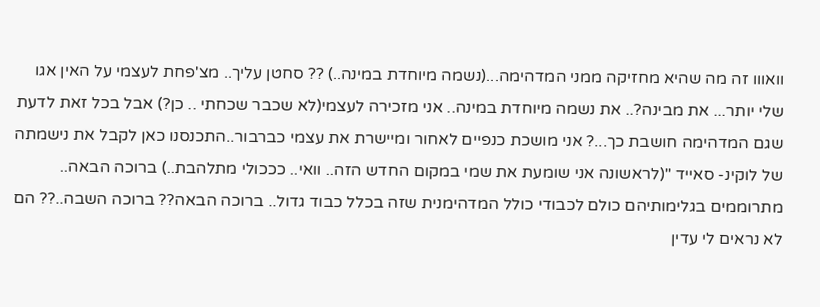וואווו זה מה שהיא מחזיקה ממני המדהימה...(נשמה מיוחדת במינה..) ?? סחטן עליך.. מצ'פחת לעצמי על האין אגו שלי יותר... את מבינה?.. את נשמה מיוחדת במינה.. אני מזכירה לעצמי(לא שכבר שכחתי .. כן?) אבל בכל זאת לדעת שגם המדהימה חושבת כך...? אני מושכת כנפיים לאחור ומיישרת את עצמי כברבור..התכנסנו כאן לקבל את נישמתה של לוקינ- סאייד "(לראשונה אני שומעת את שמי במקום החדש הזה.. וואי.. כככולי מתלהבת..) ברוכה הבאה.. מתרוממים בגלימותיהם כולם לכבודי כולל המדהימנית שזה בכלל כבוד גדול.. ברוכה הבאה?? ברוכה השבה..?? הם לא נראים לי עדין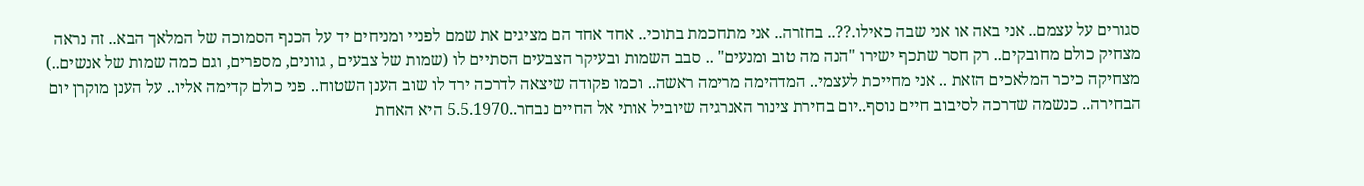סגורים על עצמם.. אני באה או אני שבה כאילו.??.. בחזרה.. אני מתחכמת בתוכי.. אחד אחד הם מציגים את שמם לפניי ומניחים יד על הכנף הסמוכה של המלאך הבא.. זה נראה מצחיק כולם מחובקים.. רק חסר שתכף ישירו "הנה מה טוב ומנעים" .. סבב השמות ובעיקר הצבעים הסתיים לו (שמות של צבעים , גוונים, מספרים, וגם כמה שמות של אנשים..) מצחיקה כיכר המלאכים הזאת .. אני מחייכת לעצמי.. המדהימה מרימה ראשה.. וכמו פקודה שיצאה לדרכה ירד לו שוב הענן השטוח.. פני כולם קדימה אליו.. על הענן מוקרן יום הבחירה.. כנשמה שדרכה לסיבוב חיים נוסף..יום בחירת צינור האנרגיה שיוביל אותי אל החיים נבחר..5.5.1970 היא האחת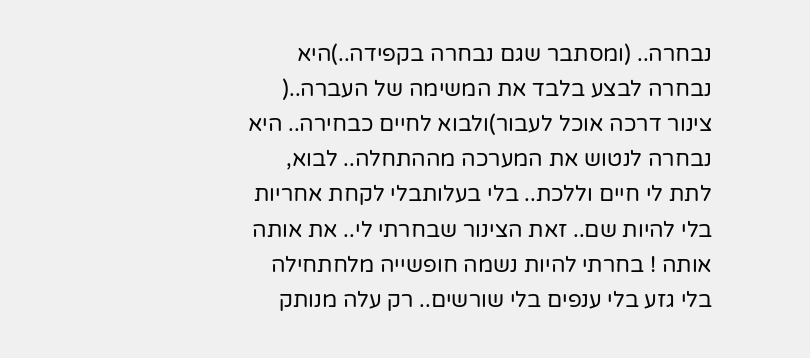נבחרה.. (ומסתבר שגם נבחרה בקפידה..)היא נבחרה לבצע בלבד את המשימה של העברה..( צינור דרכה אוכל לעבור)ולבוא לחיים כבחירה.. היא נבחרה לנטוש את המערכה מההתחלה.. לבוא, לתת לי חיים וללכת.. בלי בעלותבלי לקחת אחריות בלי להיות שם.. זאת הצינור שבחרתי לי.. את אותה אותה ! בחרתי להיות נשמה חופשייה מלחתחילה בלי גזע בלי ענפים בלי שורשים.. רק עלה מנותק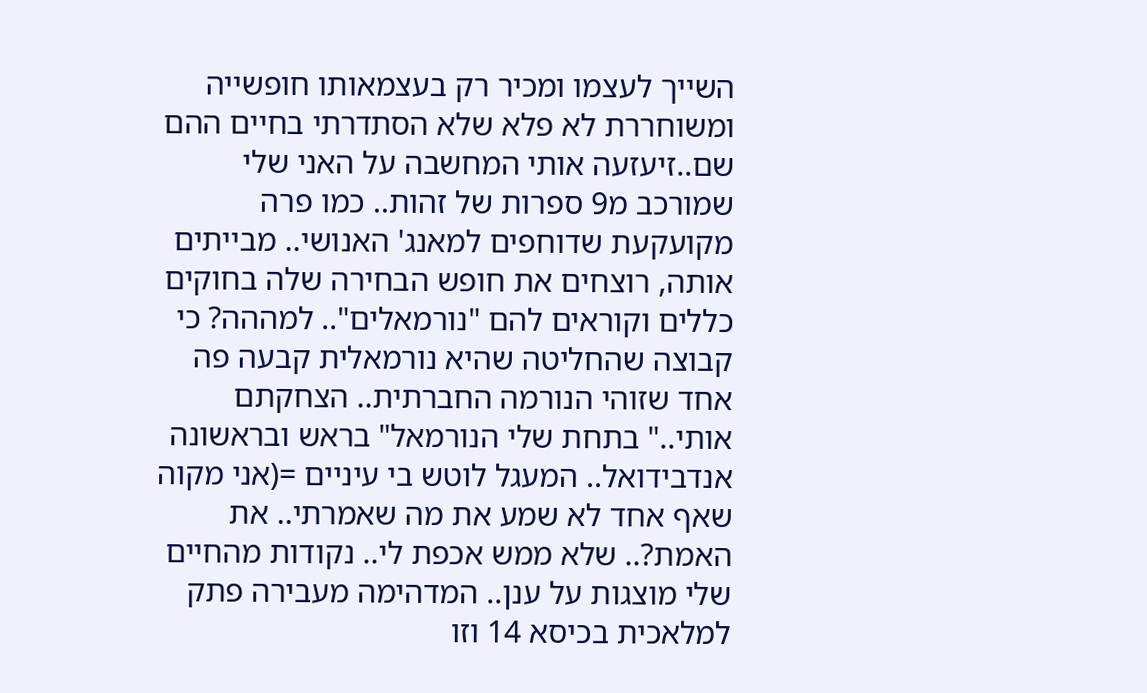השייך לעצמו ומכיר רק בעצמאותו חופשייה ומשוחררת לא פלא שלא הסתדרתי בחיים ההם שם..זיעזעה אותי המחשבה על האני שלי שמורכב מ9 ספרות של זהות.. כמו פרה מקועקעת שדוחפים למאנג' האנושי.. מבייתים אותה, רוצחים את חופש הבחירה שלה בחוקים כללים וקוראים להם "נורמאלים".. למההה? כי קבוצה שהחליטה שהיא נורמאלית קבעה פה אחד שזוהי הנורמה החברתית.. הצחקתם אותי.." בתחת שלי הנורמאל" בראש ובראשונה אנדבידואל.. המעגל לוטש בי עיניים =(אני מקוה שאף אחד לא שמע את מה שאמרתי.. את האמת?.. שלא ממש אכפת לי.. נקודות מהחיים שלי מוצגות על ענן.. המדהימה מעבירה פתק למלאכית בכיסא 14 וזו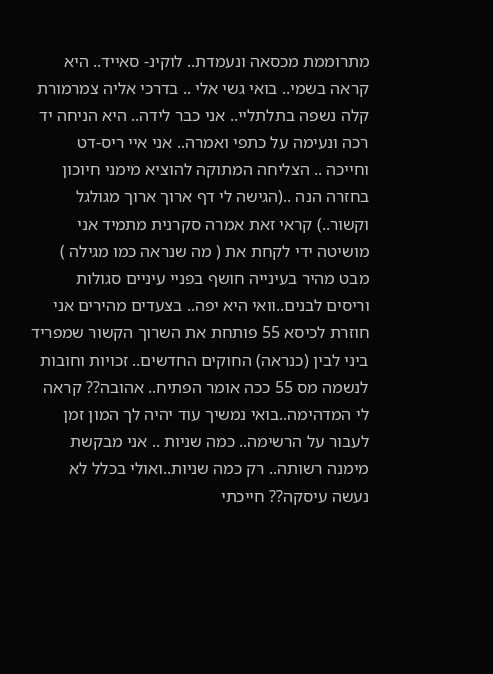מתרוממת מכסאה ונעמדת.. לוקינ- סאייד.. היא קראה בשמי.. בואי גשי אלי .. בדרכי אליה צמרמורת קלה נשפה בתלתליי.. אני כבר לידה.. היא הניחה יד רכה ונעימה על כתפי ואמרה.. אני איי ריס-דט וחייכה .. הצליחה המתוקה להוציא מימני חיוכון בחזרה הנה ..(הגישה לי דף ארוך ארוך מגולגל וקשור..) קראי זאת אמרה סקרנית מתמיד אני מושיטה ידי לקחת את ( מה שנראה כמו מגילה ) מבט מהיר בעינייה חושף בפניי עיניים סגולות וריסים לבנים..וואי היא יפה.. בצעדים מהירים אני חוזרת לכיסא 55 פותחת את השרוך הקשור שמפריד ביני לבין (כנראה) החוקים החדשים.. זכויות וחובות לנשמה מס 55 ככה אומר הפתיח.. אהובה?? קראה לי המדהימה..בואי נמשיך עוד יהיה לך המון זמן לעבור על הרשימה.. כמה שניות .. אני מבקשת מימנה רשותה.. רק כמה שניות..ואולי בכלל לא נעשה עיסקה?? חייכתי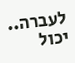לעברה.. יכול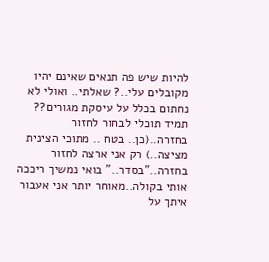להיות שיש פה תנאים שאינם יהיו מקובלים עלי..? שאלתי.. ואולי לא נחתום בכלל על עיסקת מגורים?? תמיד תוכלי לבחור לחזור בחזרה..(כן.. בטח .. מתוכי הצינית מציצה..) רק אני ארצה לחזור בחזרה.."בסדר.." בואי נמשיך ריככה אותי בקולה..מאוחר יותר אני אעבור איתך על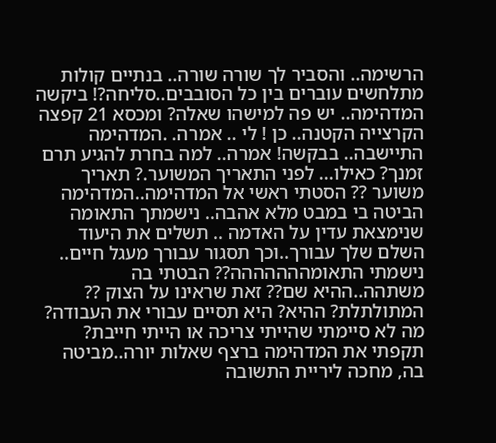הרשימה.. והסביר לך שורה שורה.. בנתיים קולות מתלחשים עוברים בין כל הסובבים..סליחה?! ביקשה המדהימה.. יש פה למישהו שאלה? ומכסא 21 קפצה הקרצייה הקטנה.. כן ! לי .. אמרה. .המדהימה התיישבה.. בבקשה! אמרה.. למה בחרת להגיע תרם זמנך? כאילו... לפני התאריך המשוער.? תאריך משוער ?? הסטתי ראשי אל המדהימה..המדהימה הביטה בי במבט מלא אהבה.. נישמתך התאומה שנימצאת עדין על האדמה .. תשלים את היעוד השלם שלך עבורך..וכך תסגור עבורך מעגל חיים.. נישמתי התאומההההההה?? הבטתי בה משתהה..ההיא שם?? זאת שראינו על הצוק ?? המתולתלת? ההיא? היא תסיים עבורי את העבודה? מה לא סיימתי שהייתי צריכה או הייתי חייבת? תקפתי את המדהימה ברצף שאלות יורה..מביטה בה, מחכה ליריית התשובה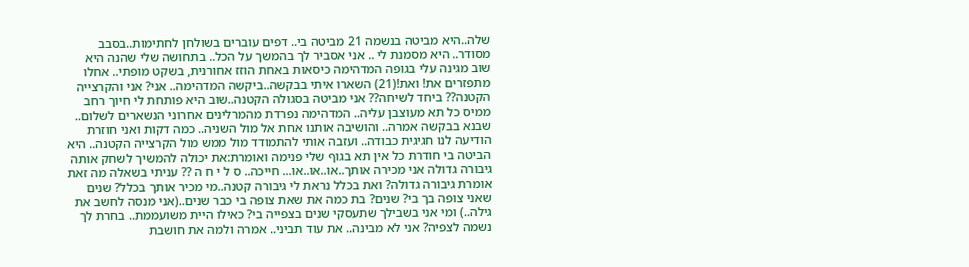שלה..היא מביטה בנשמה 21 מביטה בי.. דפים עוברים בשולחן לחתימות..בסבב מסודר.. היא מסמנת לי .. אני אסביר לך בהמשך על הכל.. בתחושה שלי שהנה היא שוב מגינה עלי בגופה המדהימה כיסאות באחת הוזז אחורנית, בשקט מופתי.. אחלו מתפזרים את! ואת!(21) השארו איתי בבקשה..ביקשה המדהימה.. אני? אני והקרצייה הקטנה?? ביחד לשיחה?? אני מביטה בסגולה הקטנה..שוב היא פותחת לי חיוך רחב ממיס כל תא מעוצבן עליה.. המדהימה נפרדת מהמרלינים אחרוני הנשארים לשלום.. שבנא בבקשה אמרה.. והושיבה אותנו אחת אל מול השניה.. כמה דקות ואני חוזרת הודיעה לנו חגיגית כבודה.. ועזבה אותי להתמודד מול ממש מול הקרצייה הקטנה.. היא הביטה בי חודרת כל אין תא בגוף שלי פנימה ואומרת:את יכולה להמשיך לשחק אותה גיבורה גדולה אני מכירה אותך..או..או..או... חייכה.. ס ל י ח ה ?? עניתי בשאלה מה זאת אומרת גיבורה גדולה? ואת בכלל נראת לי גיבורה קטנה..מי מכיר אותך בכלל? שנים שאני צופה בך בי? שנים? בת כמה את שאת צופה בי כבר שנים..(אני מנסה לחשב את גילה..) ומי אני בשבילך שתעסקי שנים בצפייה בי? כאילו היית משועממת.. בחרת לך נשמה לצפיה? אני לא מבינה.. את עוד תביני.. אמרה ולמה את חושבת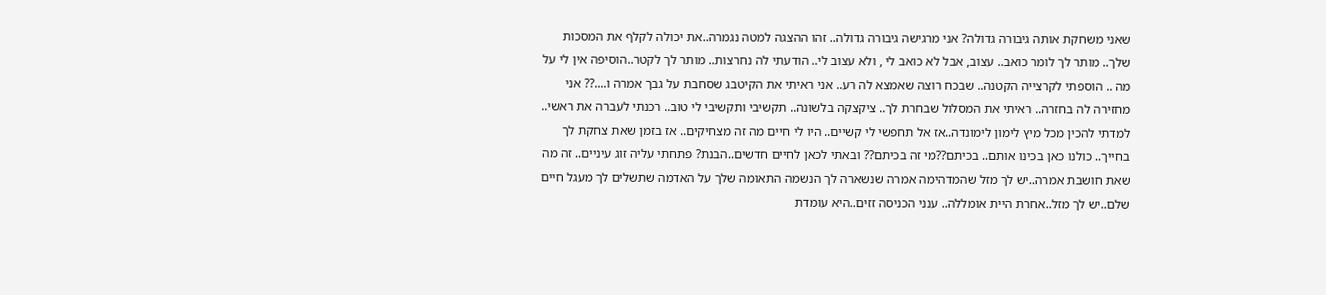שאני משחקת אותה גיבורה גדולה? אני מרגישה גיבורה גדולה.. זהו ההצגה למטה נגמרה..את יכולה לקלף את המסכות שלך.. מותר לך לומר כואב.. עצוב, אבל לא כואב לי , ולא עצוב לי.. הודעתי לה נחרצות.. מותר לך לקטר..הוסיפה אין לי על מה .. הוספתי לקרצייה הקטנה.. שבכח רוצה שאמצא לה רע.. אני ראיתי את הקיטבג שסחבת על גבך אמרה ו....?? אני מחזירה לה בחזרה.. ראיתי את המסלול שבחרת לך.. ציקצקה בלשונה.. תקשיבי ותקשיבי לי טוב.. רכנתי לעברה את ראשי.. למדתי להכין מכל מיץ לימון לימונדה..אז אל תחפשי לי קשיים.. היו לי חיים מה זה מצחיקים.. אז בזמן שאת צחקת לך בחייך.. כולנו כאן בכינו אותם.. בכיתם??מי זה בכיתם?? ובאתי לכאן לחיים חדשים..הבנת? פתחתי עליה זוג עיניים.. זה מה שאת חושבת אמרה..יש לך מזל שהמדהימה אמרה שנשארה לך הנשמה התאומה שלך על האדמה שתשלים לך מעגל חיים שלם..יש לך מזל..אחרת היית אומללה.. ענני הכניסה זזים..היא עומדת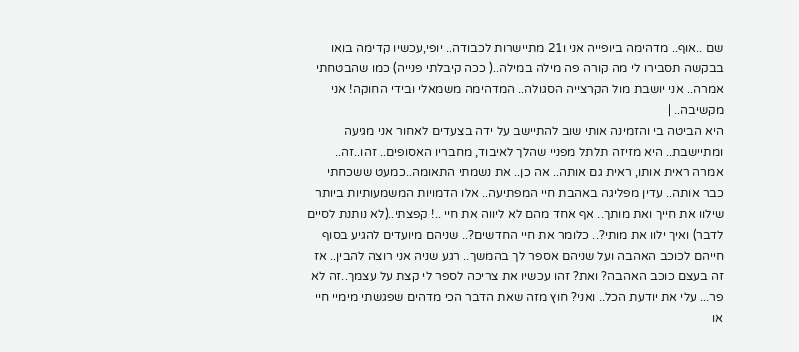שם ..אוף.. מדהימה ביופייה אני ו21 מתיישרות לכבודה.. יופי,עכשיו קדימה בואו בבקשה תסבירו לי מה קורה פה מילה במילה..( ככה קיבלתי פנייה) כמו שהבטחתי אמרה.. אני יושבת מול הקרצייה הסגולה.. המדהימה משמאלי ובידי החוקה! אני מקשיבה.. |
היא הביטה בי והזמינה אותי שוב להתיישב על ידה בצעדים לאחור אני מגיעה ומתיישבת.. היא מזיזה תלתל מפניי שהלך לאיבוד, מחבריו האסופים.. זהו..זה.. אמרה ראית אותו, ראית גם אותה.. אה כן.. את נשמתי התאומה..כמעט ששכחתי כבר אותה.. עדין מפליגה באהבת חיי המפתיעה.. אלו הדמויות המשמעותיות ביותר שילוו את חייך ואת מותך.. אף אחד מהם לא ליווה את חיי ..! קפצתי..(לא נותנת לסיים לדבר) ואיך ילוו את מותי?.. כלומר את חיי החדשים?.. שניהם מיועדים להגיע בסוף חייהם לכוכב האהבה ועל שניהם אספר לך בהמשך.. רגע שניה אני רוצה להבין.. אז זה בעצם כוכב האהבה? ואת? זהו עכשיו את צריכה לספר לי קצת על עצמך..זה לא פר... עלי את יודעת הכל.. ואני? חוץ מזה שאת הדבר הכי מדהים שפגשתי מימיי חיי או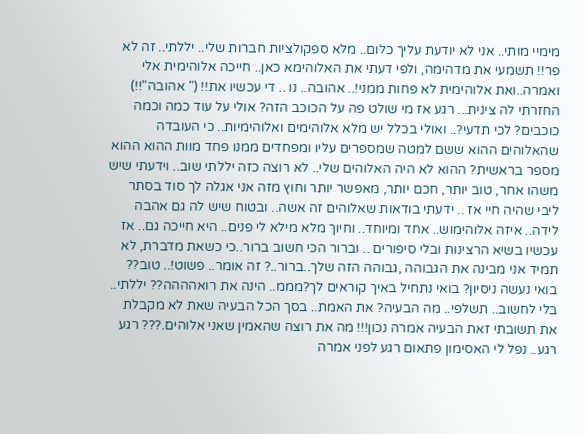מימיי מותי.. אני לא יודעת עליך כלום.. מלא ספקולציות חברות שלי.. יללתי.. זה לא פר!! תשמעי את מדהימה, ולפי דעתי את האלוהימא כאן.. חייכה אלוהימית אלי ואמרה..ואת אלוהימית לא פחות ממני!.. אהובה.. נו .. די עכשיו את!! (" אהובה"!!) החזרתי לה צינית... רגע אז מי שולט פה על הכוכב הזה? אולי על עוד כמה וכמה כוכבים? לכי תדעי?.. ואולי בכלל יש מלא אלוהימים ואלוהימיות.. כי העובדה שהאלוהים ההוא ששם למטה שמספרים עליו ומפחדים ממנו פחד מוות ההוא ההוא מספר בראשית? ההוא לא היה האלוהים שלי.. לא רוצה כזה יללתי שוב.. וידעתי שיש משהו אחר, טוב יותר, חכם יותר, מאפשר יותר וחוץ מזה אני אגלה לך סוד בסתר ליבי שהיה חיי אז .. ידעתי בודאות שאלוהים זה אשה.. ובטוח שיש לה גם אהבה לידה.. איזה אלוהימוש.. אחד ומיוחד.. וחיוך מלא מילא לי פנים.. היא חייכה גם.. אז עכשיו בשיא הרצינות ובלי סיפורים .. וברור הכי חשוב ברור..כי כשאת מדברת, לא תמיד אני מבינה את הגבוהה ,גבוהה הזה שלך..ברור..? זה אומר.. פשוט!.. טוב?? בואי נעשה ניסיון? בואי נתחיל באיך קוראים לך?מממ.. הינה את רואהההה?? יללתי.. בלי לחשוב.. תשלפי.. מה הבעיה? את האמת.. בסך הכל הבעיה שאת לא מקבלת את תשובתי זאת הבעיה אמרה נכון!!! מה את רוצה שהאמין שאני אלוהים.??? רגע רגע.. נפל לי האסימון פתאום רגע לפני אמרה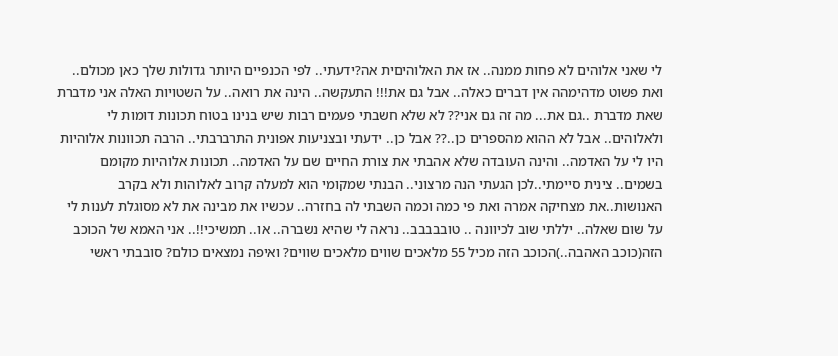לי שאני אלוהים לא פחות ממנה.. אז את האלוהיםית אה?ידעתי.. לפי הכנפיים היותר גדולות שלך כאן מכולם.. ואת פשוט מדהימהה אין דברים כאלה.. אבל גם את!!! התעקשה.. הינה את רואה.. על השטויות האלה אני מדברת שאת מדברת ..גם את... מה זה גם אני?? לא שלא חשבתי פעמים רבות שיש בנינו בטוח תכונות דומות לי ולאלוהים.. אבל לא ההוא מהספרים כן..?? אבל כן.. ידעתי ובצניעות אפונית התרברבתי.. הרבה תכוונות אלוהיות היו לי על האדמה.. והינה העובדה שלא אהבתי את צורת החיים שם על האדמה.. תכונות אלוהיות מקומם בשמים.. צינית סיימתי..לכן הגעתי הנה מרצוני.. הבנתי שמקומי הוא למעלה קרוב לאלוהות ולא בקרב האנושות..את מצחיקה אמרה ואת פי כמה וכמה השבתי לה בחזרה.. עכשיו את מבינה את לא מסוגלת לענות לי על שום שאלה.. יללתי שוב לכיוונה .. טובבבבב.. נראה לי שהיא נשברה.. או.. תמשיכי!!.. אני האמא של הכוכב הזה(כוכב האהבה..)הכוכב הזה מכיל 55 מלאכים שווים מלאכים שווים? ואיפה נמצאים כולם? סובבתי ראשי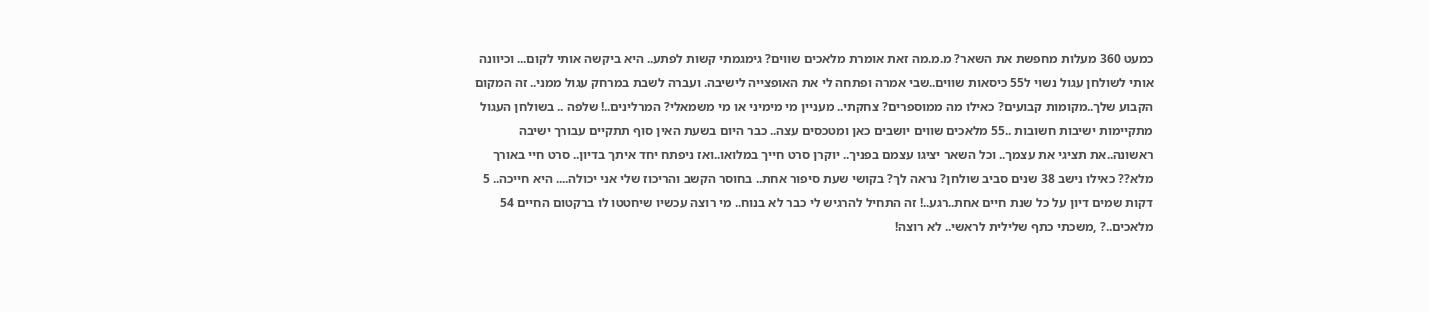כמעט 360 מעלות מחפשת את השאר? מ.מ.מה זאת אומרת מלאכים שווים? גימגמתי קשות לפתע.. היא ביקשה אותי לקום... וכיוונה אותי לשולחן עגול נשוי ל55 כיסאות שווים..שבי אמרה ופתחה לי את האופצייה לישיבה. ועברה לשבת במרחק עגול ממני.. זה המקום הקבוע שלך..מקומות קבועים? כאילו מה ממוספרים? צחקתי.. מעניין מי מימיני או מי משמאלי? המרלינים..! שלפה .. בשולחן העגול מתקיימות ישיבות חשובות ..55 מלאכים שווים יושבים כאן ומטכסים עצה.. כבר היום בשעת האין סוף תתקיים עבורך ישיבה ראשונה..את תציגי את עצמך.. וכל השאר יציגו עצמם בפניך.. יוקרן סרט חייך במלואו..ואז ניפתח יחד איתך בדיון.. סרט חיי באורך מלא?? כאילו נישב 38 שנים סביב שולחן? נראה לך? בקושי שעת סיפור אחת.. בחוסר הקשב והריכוז שלי אני יכולה.... היא חייכה.. 5 דקות שמים דיון על כל שנת חיים אחת..רגע..! זה התחיל להרגיש לי כבר לא בנוח.. מי רוצה עכשיו שיחטטו לו ברקטום החיים 54 מלאכים..? ,משכתי כתף שלילית לראשי.. לא רוצה!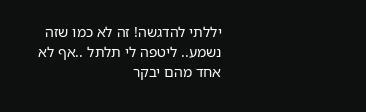יללתי להדגשה! זה לא כמו שזה נשמע.. ליטפה לי תלתל ..אף לא אחד מהם יבקר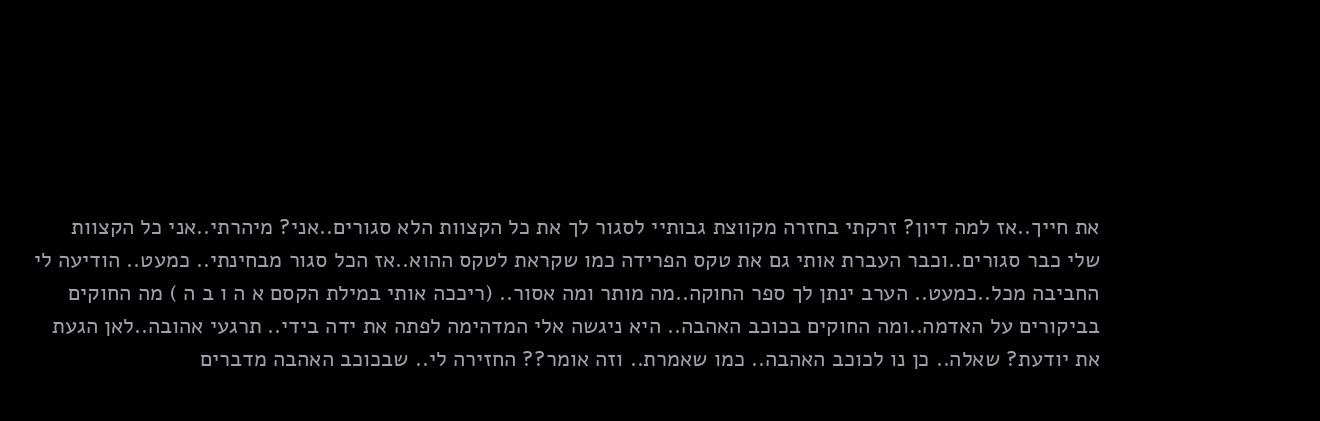את חייך..אז למה דיון? זרקתי בחזרה מקווצת גבותיי לסגור לך את כל הקצוות הלא סגורים..אני? מיהרתי..אני כל הקצוות שלי כבר סגורים..וכבר העברת אותי גם את טקס הפרידה כמו שקראת לטקס ההוא..אז הכל סגור מבחינתי.. כמעט.. הודיעה לי החביבה מכל..כמעט.. הערב ינתן לך ספר החוקה..מה מותר ומה אסור.. (ריככה אותי במילת הקסם א ה ו ב ה ) מה החוקים בביקורים על האדמה..ומה החוקים בכוכב האהבה.. היא ניגשה אלי המדהימה לפתה את ידה בידי.. תרגעי אהובה..לאן הגעת את יודעת? שאלה.. כן נו לכוכב האהבה.. כמו שאמרת.. וזה אומר?? החזירה לי.. שבכוכב האהבה מדברים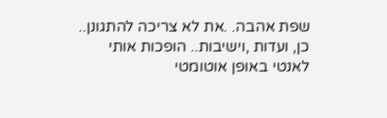שפת אהבה. .את לא צריכה להתגונן.. כן, ועדות ,וישיבות.. הופכות אותי לאנטי באופן אוטומטי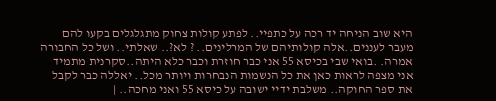היא שוב הניחה יד רכה על כתפיי.. לפתע קולות צחוק מתגלגלים בקעו להם מעבר לעננים..אלה קולותיהם של המרלינים.. ? לא?.. שאלתי.. ושל כל החבורה אמרה. .בואי שבי בכיסא 55 אני כבר חוזרת וכבר כלא היתה..סקרנית מתמיד אני מצפה לראות כאן את כל הנשמות הנבחרות ויותר מכל.. יאללה כבר לקבל את ספר החוקה.. משלבת ידיי ישובה על כיסא 55 ואני מחכה.. |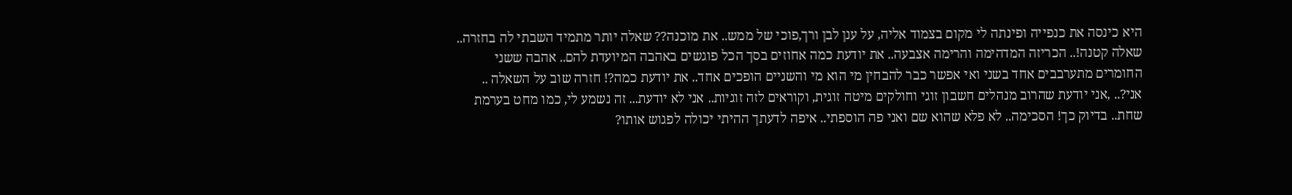היא כינסה את כנפייה ופינתה לי מקום בצמוד אליה, על ענן לבן ורך,פוכי של ממש.. את מוכנה?? שאלה יותר מתמיד השבתי לה בחזרה.. שאלה קטנה!.. הכריזה המדהימה והרימה אצבעה.. את יודעת כמה אחוזים בסך הכל פוגשים באהבה המיועדת להם.. אהבה ששני החומרים מתערבבים אחד בשני ואי אפשר כבר להבחין מי הוא מי והשניים הופכים אחד.. את יודעת כמה?! חזרה שוב על השאלה .. אני?.. ,אני יודעת שהרוב מנהלים חשבון זוגי וחולקים מיטה זוגית, וקוראים לזה זוגיות.. אני לא יודעת... זה נשמע לי, כמו מחט בערמת שחת.. בדיוק כך! הסכימה.. לא פלא שהוא שם ואני פה הוספתי.. איפה לדעתך ההיתי יכולה לפגוש אותו?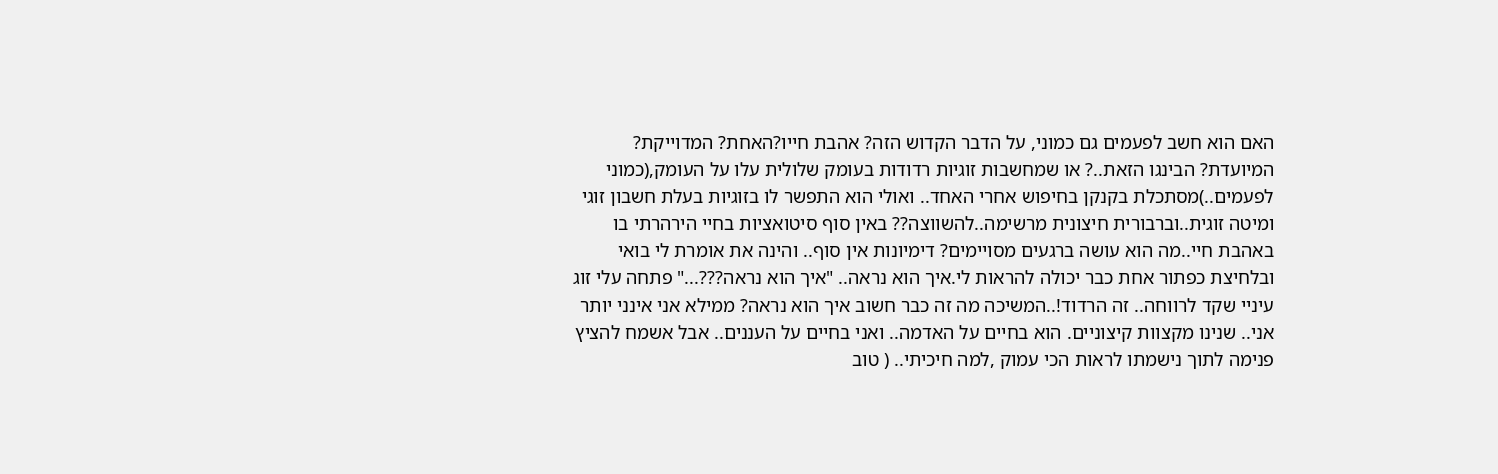האם הוא חשב לפעמים גם כמוני, על הדבר הקדוש הזה? אהבת חייו?האחת? המדוייקת? המיועדת? הבינגו הזאת..? או שמחשבות זוגיות רדודות בעומק שלולית עלו על העומק,(כמוני לפעמים..)מסתכלת בקנקן בחיפוש אחרי האחד.. ואולי הוא התפשר לו בזוגיות בעלת חשבון זוגי ומיטה זוגית..וברבורית חיצונית מרשימה..להשווצה?? באין סוף סיטואציות בחיי הירהרתי בו באהבת חיי..מה הוא עושה ברגעים מסויימים? דימיונות אין סוף.. והינה את אומרת לי בואי ובלחיצת כפתור אחת כבר יכולה להראות לי.איך הוא נראה.. "איך הוא נראה???..." פתחה עלי זוג עיניי שקד לרווחה.. זה הרדוד!..המשיכה מה זה כבר חשוב איך הוא נראה? ממילא אני אינני יותר אני.. שנינו מקצוות קיצוניים. הוא בחיים על האדמה.. ואני בחיים על העננים.. אבל אשמח להציץ פנימה לתוך נישמתו לראות הכי עמוק ,למה חיכיתי.. ( טוב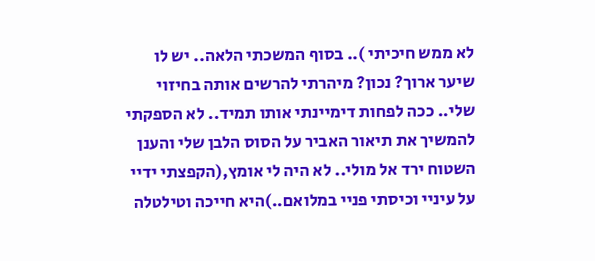לא ממש חיכיתי ).. בסוף המשכתי הלאה.. יש לו שיער ארוך? נכון? מיהרתי להרשים אותה בחיזוי שלי.. ככה לפחות דימיינתי אותו תמיד.. לא הספקתי להמשיך את תיאור האביר על הסוס הלבן שלי והענן השטוח ירד אל מולי.. לא היה לי אומץ,(הקפצתי ידיי על עיניי וכיסתי פניי במלואם..)היא חייכה וטילטלה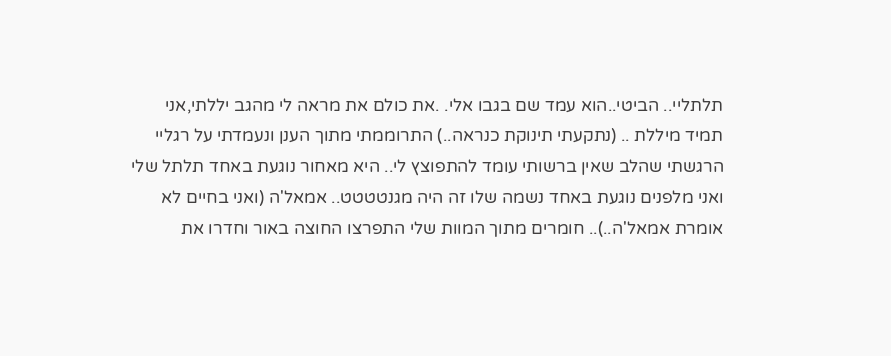תלתליי.. הביטי..הוא עמד שם בגבו אלי. .את כולם את מראה לי מהגב יללתי,אני תמיד מיללת .. (נתקעתי תינוקת כנראה..) התרוממתי מתוך הענן ונעמדתי על רגליי הרגשתי שהלב שאין ברשותי עומד להתפוצץ לי.. היא מאחור נוגעת באחד תלתל שלי ואני מלפנים נוגעת באחד נשמה שלו זה היה מגנטטטט.. אמאל'ה (ואני בחיים לא אומרת אמאל'ה..).. חומרים מתוך המוות שלי התפרצו החוצה באור וחדרו את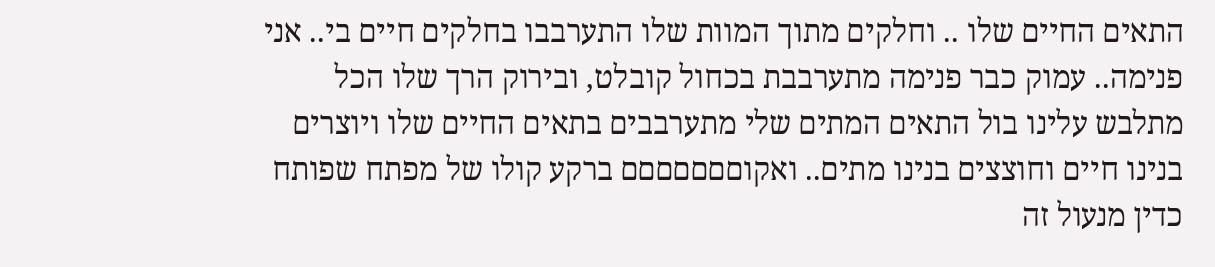התאים החיים שלו .. וחלקים מתוך המוות שלו התערבבו בחלקים חיים בי.. אני פנימה.. עמוק כבר פנימה מתערבבת בכחול קובלט, ובירוק הרך שלו הכל מתלבש עלינו בול התאים המתים שלי מתערבבים בתאים החיים שלו ויוצרים בנינו חיים וחוצצים בנינו מתים.. ואקוםםםםםםם ברקע קולו של מפתח שפותח כדין מנעול זה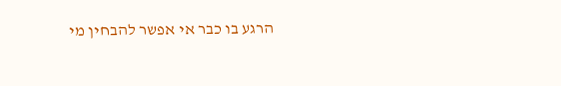הרגע בו כבר אי אפשר להבחין מי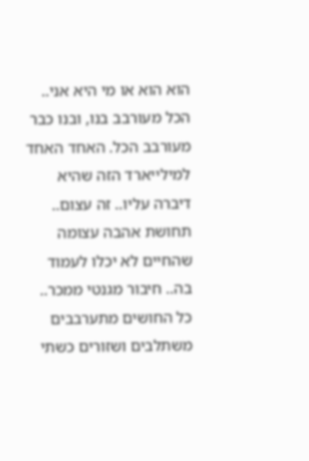הוא הוא או מי היא אני.. הכל מעורבב בנו, ובנו כבר מעורבב הכל. האחד האחד למילייארד הזה שהיא דיברה עליו.. זה עצום.. תחושת אהבה עצומה שהחיים לא יכלו לעמוד בה.. חיבור מגנטי ממכר.. כל החושים מתערבבים משתלבים ושזורים כשתי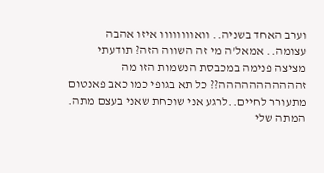וערב האחד בשניה.. וואוווווווו איזו אהבה עצומה.. אמאל'ה מי זה השווה הזה? תודעתי מציצה פנימה במכבסת הנשמות הזו מה זההההההההההה?? כל תא בגופי כמו כאב פאנטום מתעורר לחיים..לרגע אני שוכחת שאני בעצם מתה. המתה שלי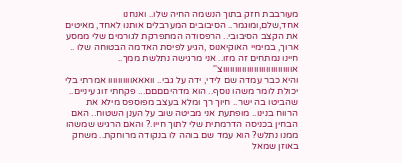מעורבבת חזק בתוך הנשמה החיה שלו.. ואנחנו אחד,שלם,ומוגמר.. הסיבובים המערבלים אותנו לאחד, מאיטים את הקצב הסיבובי.. הרפסודה המתפרקת לגורמים שלי ממסע ארוך, במימיי האוקיאנוס ,הגיע לפיסת האדמה הבטוחה שלו .. חיינו נמתחים זה מזו.. אני מרגישה נתלשת ממך.. אוווווווווווווווווווווווווווווצ''
והיא כבר עמדה שם לידי, ידה על גבי.. וואאאוווווווווו אמרתי בלי יכולת לומר משהו נוסף.. הוא מדהיםםםם... פקחתי זוג עיניים.. שהביטו בה ישר.. חיוך רך ומלא בעצב מפוספס מילא את הרווח בנינו.. מופתעת אני מביטה שוב על הענן השטוח.. האם הבחין בכניסה הדרמתית שלי לתוך חייו.? והאם הרגיש שמשהו ממנו נתלש? הוא עמד שם בוהה לו בנקודה מרוחקת.. משחק באוזן שמאל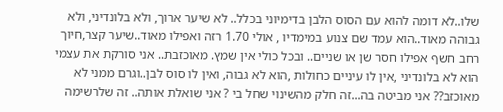שלו..לא דומה להוא עם הסוס הלבן בדימיוני בכלל.. לא שיער ארוך, ולא בלונדיני, ולא גבוהה מאוד..הוא עמד שם צנוע במימדיו , אולי 1.70 רזה ואפילו מאוד..שיער קצר,חיוך רחב חשף אפילו חסר שן או שניים.. ובכל כולי אין שמץ. מאוכזבת.. אני סורקת את עצמי הוא לא בלונדיני ,אין לו עיניים כחולות ,הוא לא גבוה, ואין לו סוס לבן..וגרם ממני לא מאוכזב?? אני מביטה בה...זה חלק מהשינוי שחל בי ? אני שואלת אותה.. זה שלרשימה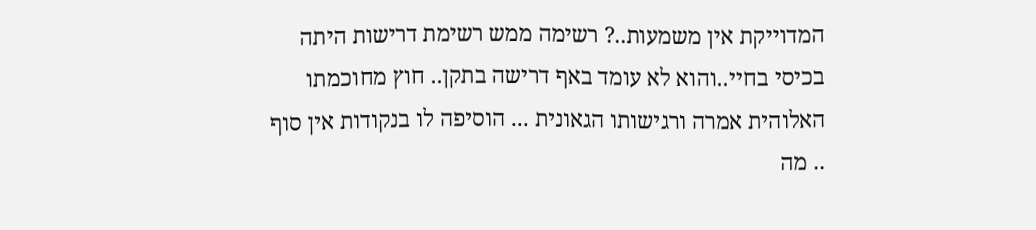המדוייקת אין משמעות..? רשימה ממש רשימת דרישות היתה בכיסי בחיי..והוא לא עומד באף דרישה בתקן.. חוץ מחוכמתו האלוהית אמרה ורגישותו הגאונית ... הוסיפה לו בנקודות אין סוף .. מה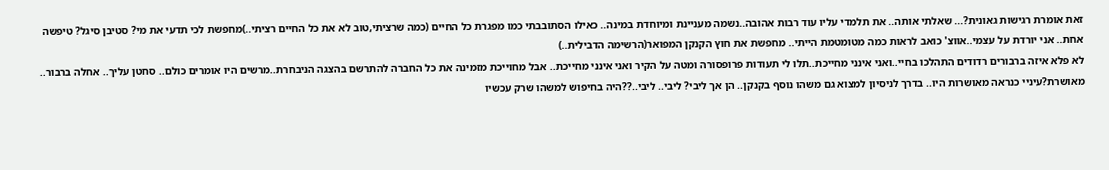זאת אומרת רגישות גאונית?... שאלתי אותה.. את תלמדי עליו עוד רבות אהובה..נשמה מעניינת ומיוחדת במינה.. כאילו הסתובבתי כמו מפגרת כל החיים (כמה שרציתי,טוב לא את כל החיים רציתי..)מחפשת לכי תדעי את מי? סטיבן סיגל? טיפשה אחת.. אני יורדת על עצמי..אווצ' כואב לראות כמה מטומטמת הייתי.. מחפשת את חוץ הקנקן המפואר(הרשימה הדבילית..)
לא פלא איזה ברבורים רדודים התהלכו בחיי..ואני אינני מחייכת..תלו לי תעודות פרופסורה ומטה על הקיר ואני אינני מחייכת.. אבל מחוייכת מזמינה את כל החברה להתרשם בהצגה הניבחרת..מרשים היו אומרים כולם.. סחטן עליך.. אחלה ברבור.. מאושרת?עיניי כנראה מאושרות היו.. בדרך לניסיון למצוא גם משהו נוסף בקנקן.. הן אך ליבי? ליבי.. ליבי..??היה בחיפוש למשהו שרק עכשיו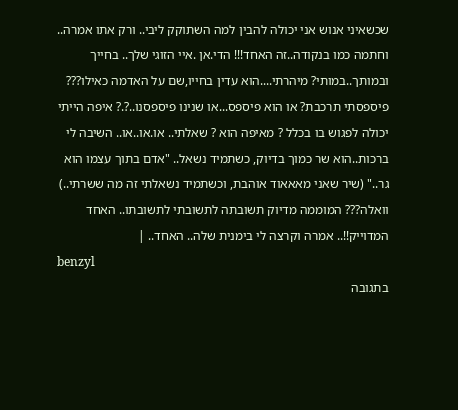שכשאיני אנוש אני יכולה להבין למה השתוקק ליבי.. ורק אתו אמרה.. וחתמה כמו בנקודה..זה האחד!!! הדי.אן .איי הזוגי שלך.. בחייך ובמותך..במותי? מיהרתי....הוא עדין בחייו,שם על האדמה כאילו??? פיספסתי תרכבת? או הוא פיספס...או שנינו פיספסנו..?.? איפה הייתי יכולה לפגוש בו בכלל ? מאיפה הוא ? שאלתי.. או.או..או.. השיבה לי ברכות..הוא שר כמוך בדיוק, כשתמיד נשאל.. "אדם בתוך עצמו הוא גר.." (שיר שאני מאאאוד אוהבת, וכשתמיד נשאלתי זה מה ששרתי..) וואלה??? המוממה מדיוק תשובתה לתשובתי לתשובתו.. האחד המדוייק!!.. אמרה וקרצה לי בימנית שלה.. האחד.. |
benzyl
בתגובה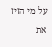על מי הזיז את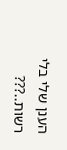הענן שלי בלי רשות..???